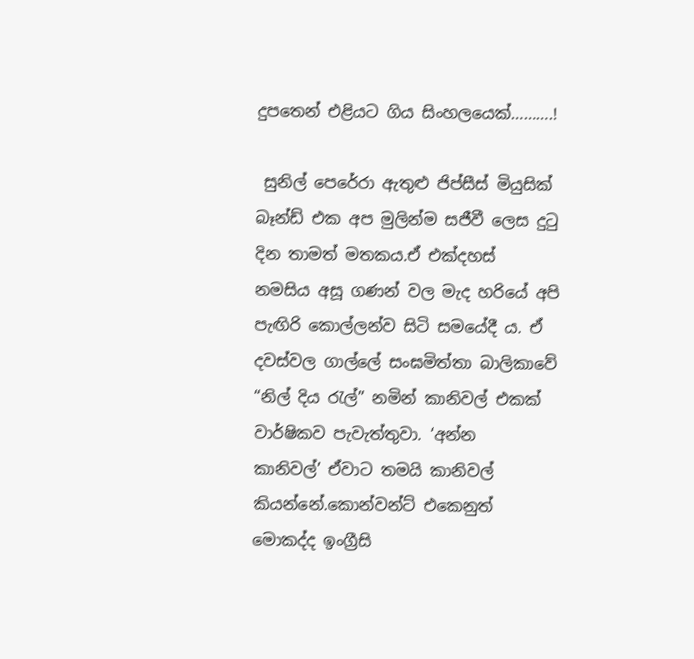දුපතෙන් එළියට ගිය සිංහලයෙක්……….!

 සුනිල් පෙරේරා ඇතුළු ජිප්සීස් මියුසික් බෑන්ඩ් එක අප මුලින්ම සජීවී ලෙස දුටු දින තාමත් මතකය.ඒ එක්දහස්  නමසිය අසූ ගණන් වල මැද හරියේ අපි පැඟිරි කොල්ලන්ව සිටි සමයේදී ය. ඒ දවස්වල ගාල්ලේ සංඝමිත්තා බාලිකාවේ “නිල් දිය රැල්” නමින් කානිවල් එකක් වාර්ෂිකව පැවැත්තුවා. ‘අන්න  කානිවල්’ ඒවාට තමයි කානිවල් කියන්නේ.කොන්වන්ට් එකෙනුත් මොකද්ද ඉංග්‍රීසි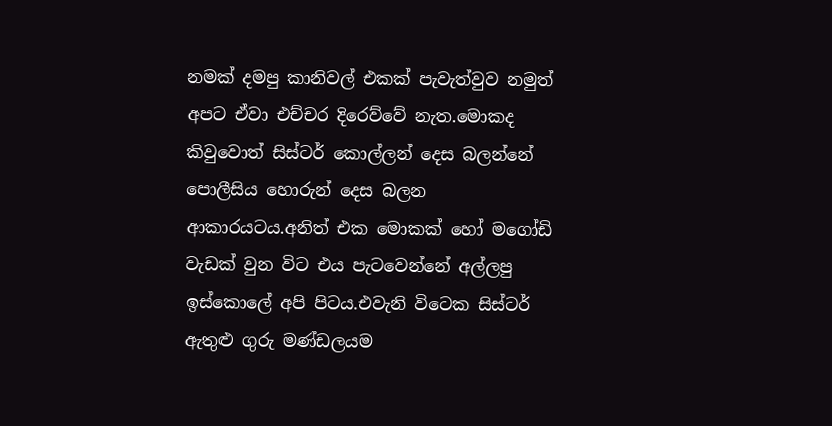නමක් දමපු කානිවල් එකක් පැවැත්වුව නමුත් අපට ඒවා එච්චර දිරෙව්වේ නැත.මොකද කිවුවොත් සිස්ටර් කොල්ලන් දෙස බලන්නේ  පොලීසිය හොරුන් දෙස බලන ආකාරයටය.අනිත් එක මොකක් හෝ මගෝඩි වැඩක් වුන විට එය පැටවෙන්නේ අල්ලපු ඉස්කොලේ අපි පිටය.එවැනි විටෙක සිස්ටර් ඇතුළු ගුරු මණ්ඩලයම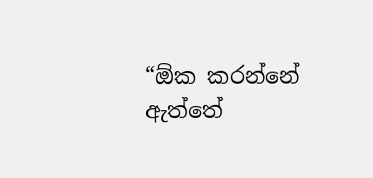“ඕක කරන්නේ ඇත්තේ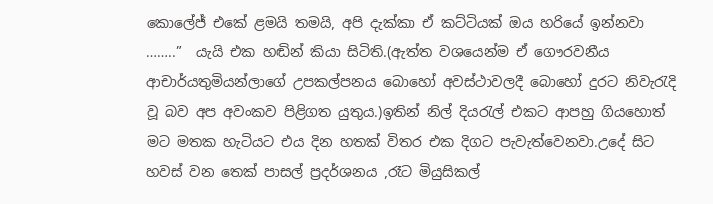කොලේජ් එකේ ළමයි තමයි, අපි දැක්කා ඒ කට්ටියක් ඔය හරියේ ඉන්නවා ……..”  යැයි එක හඬින් කියා සිටිති.(ඇත්ත වශයෙන්ම ඒ ගෞරවනීය ආචාර්යතුමියන්ලාගේ උපකල්පනය බොහෝ අවස්ථාවලදී බොහෝ දුරට නිවැරැදි වූ බව අප අවංකව පිළිගත යුතුය.)ඉතින් නිල් දියරැල් එකට ආපහු ගියහොත් මට මතක හැටියට එය දින හතක් විතර එක දිගට පැවැත්වෙනවා.උදේ සිට හවස් වන තෙක් පාසල් ප්‍රදර්ශනය ,රෑට මියුසිකල්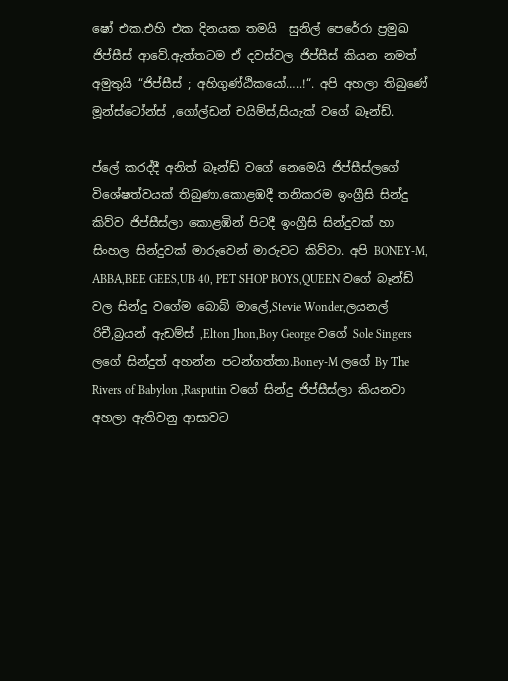ෂෝ එක.එහි එක දිනයක තමයි  සුනිල් පෙරේරා ප්‍රමුඛ ජිප්සීස් ආවේ.ඇත්තටම ඒ දවස්වල ජිප්සීස් කියන නමත් අමුතුයි “ජිප්සීස් ; අහිගුණ්ඨිකයෝ…..!“. අපි අහලා තිබුණේ  මූන්ස්ටෝන්ස් ,ගෝල්ඩන් චයිම්ස්,සියැක් වගේ බෑන්ඩ්.

ප්ලේ කරද්දී අනිත් බෑන්ඩ් වගේ නෙමෙයි ජිප්සීස්ලගේ විශේෂත්වයක් තිබුණා.කොළඹදී තනිකරම ඉංග්‍රීසි සින්දු කිව්ව ජිප්සීස්ලා කොළඹින් පිටදී ඉංග්‍රීසි සින්දුවක් හා සිංහල සින්දුවක් මාරුවෙන් මාරුවට කිව්වා. අපි BONEY-M, ABBA,BEE GEES,UB 40, PET SHOP BOYS,QUEEN වගේ බෑන්ඩ් වල සින්දු වගේම බොබ් මාලේ,Stevie Wonder,ලයනල් රිචී,බ්‍රයන් ඇඩම්ස් ,Elton Jhon,Boy George වගේ Sole Singers ලගේ සින්දුත් අහන්න පටන්ගත්තා.Boney-M ලගේ By The Rivers of Babylon ,Rasputin වගේ සින්දු ජිප්සීස්ලා කියනවා අහලා ඇතිවනු ආසාවට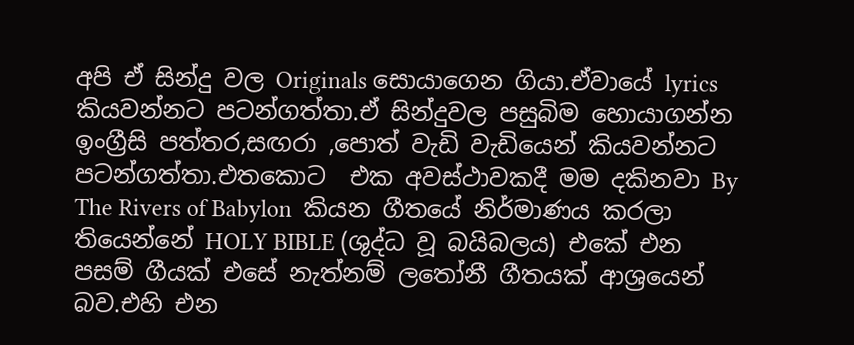අපි ඒ සින්දු වල Originals සොයාගෙන ගියා.ඒවායේ lyrics කියවන්නට පටන්ගත්තා.ඒ සින්දුවල පසුබිම හොයාගන්න ඉංග්‍රීසි පත්තර,සඟරා ,පොත් වැඩි වැඩියෙන් කියවන්නට පටන්ගත්තා.එතකොට  එක අවස්ථාවකදී මම දකිනවා By The Rivers of Babylon  කියන ගීතයේ නිර්මාණය කරලා තියෙන්නේ HOLY BIBLE (ශුද්ධ වූ බයිබලය) එකේ එන පසම් ගීයක් එසේ නැත්නම් ලතෝනී ගීතයක් ආශ්‍රයෙන් බව.එහි එන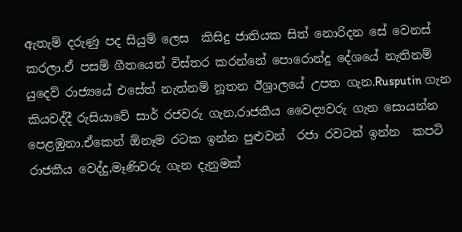ඇතැම් දරුණු පද සියුම් ලෙස  කිසිදු ජාතියක සිත් නොරිදන සේ වෙනස් කරලා.ඒ පසම් ගීතයෙන් විස්තර කරන්නේ පොරොන්දු දේශයේ නැතිනම් යුදෙව් රාජ්‍යයේ එසේත් නැත්නම් නූතන ඊශ්‍රාලයේ උපත ගැන.Rusputin ගැන කියවද්දී රුසියාවේ සාර් රජවරු ගැන,රාජකීය වෛද්‍යවරු ගැන සොයන්න පෙළඹුනා.ඒකෙන් ඕනෑම රටක ඉන්න පුළුවන්  රජා රවටන් ඉන්න  කපටි රාජකීය වෙද්දු,මෑණිවරු ගැන දැනුමක්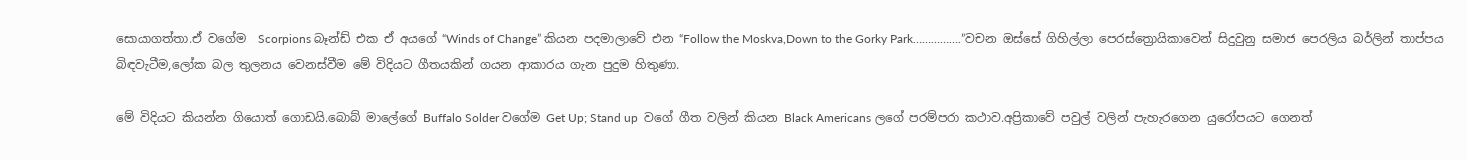සොයාගත්තා.ඒ වගේම  Scorpions බෑන්ඩ් එක ඒ අයගේ “Winds of Change” කියන පදමාලාවේ එන “Follow the Moskva,Down to the Gorky Park…………….”වචන ඔස්සේ ගිහිල්ලා පෙරස්ත්‍රොයිකාවෙන් සිදුවුනු සමාජ පෙරලිය බර්ලින් තාප්පය බිඳවැටීම,ලෝක බල තුලනය වෙනස්වීම මේ විදියට ගීතයකින් ගයන ආකාරය ගැන පුදුම හිතුණා.

මේ විදියට කියන්න ගියොත් ගොඩයි.බොබ් මාලේගේ Buffalo Solder වගේම Get Up; Stand up  වගේ ගීත වලින් කියන Black Americans ලගේ පරම්පරා කථාව.අප්‍රිකාවේ පවුල් වලින් පැහැරගෙන යුරෝපයට ගෙනත්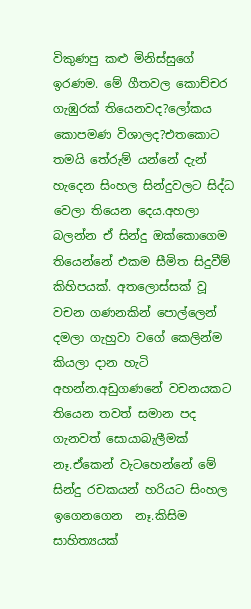විකුණපු කළු මිනිස්සුගේ ඉරණම. මේ ගීතවල කොච්චර ගැඹුරක් තියෙනවද?ලෝකය කොපමණ විශාලද?එතකොට තමයි තේරුම් යන්නේ දැන් හැදෙන සිංහල සින්දුවලට සිද්ධ වෙලා තියෙන දෙය.අහලා බලන්න ඒ සින්දු ඔක්කොගෙම තියෙන්නේ එකම සීමිත සිදුවීම් කිහිපයක්. අතලොස්සක් වූ වචන ගණනකින් පොල්ලෙන් දමලා ගැහුවා වගේ කෙලින්ම කියලා දාන හැටි අහන්න.අඩුගණනේ වචනයකට තියෙන තවත් සමාන පද ගැනවත් සොයාබැලීමක් නෑ.ඒකෙන් වැටහෙන්නේ මේ සින්දු රචකයන් හරියට සිංහල ඉගෙනගෙන  නෑ.කිසිම සාහිත්‍යයක්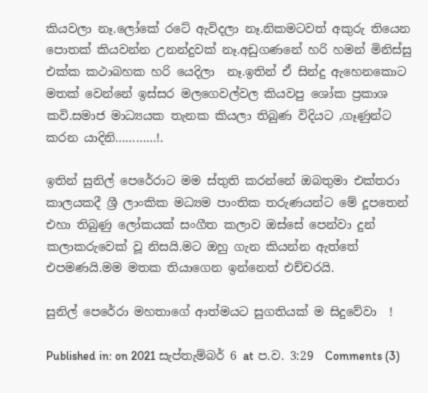කියවලා නෑ.ලෝකේ රටේ ඇවිදලා නෑ.නිකමටවත් අකුරු තියෙන  පොතක් කියවන්න උනන්දුවක් නෑ.අඩුගණනේ හරි හමන් මිනිස්සු එක්ක කථාබහක හරි යෙදිලා  නෑ.ඉතින් ඒ සින්දු ඇහෙනකොට මතක් වෙන්නේ ඉස්සර මලගෙවල්වල කියවපු ශෝක ප්‍රකාශ කවි.සමාජ මාධ්‍යයක තැනක කියලා තිබුණ විදියට ,ගෑණුන්ට කරන යාදිනි…………!.

ඉතින් සුනිල් පෙරේරාට මම ස්තුති කරන්නේ ඔබතුමා එක්තරා කාලයකදී ශ්‍රී ලාංකික මධ්‍යම පාංතික තරුණයන්ට මේ දූපතෙන් එහා තිබුණු ලෝකයක් සංගීත කලාව ඔස්සේ පෙන්වා දුන් කලාකරුවෙක් වූ නිසයි.මට ඔහු ගැන කියන්න ඇත්තේ එපමණයි.මම මතක තියාගෙන ඉන්නෙත් එච්චරයි.

සුනිල් පෙරේරා මහතාගේ ආත්මයට සුගතියක් ම සිදුවේවා  !

Published in: on 2021 සැප්තැම්බර් 6 at ප.ව. 3:29  Comments (3)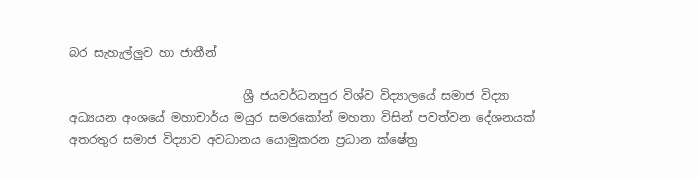බර සැහැල්ලුව හා ජාතීන්

                             ශ්‍රී ජයවර්ධනපුර විශ්ව විද්‍යාලයේ සමාජ විද්‍යා අධ්‍යයන අංශයේ මහාචාර්ය මයුර සමරකෝන් මහතා විසින් පවත්වන දේශනයක් අතරතුර සමාජ විද්‍යාව අවධානය යොමුකරන ප්‍රධාන ක්ෂේත්‍ර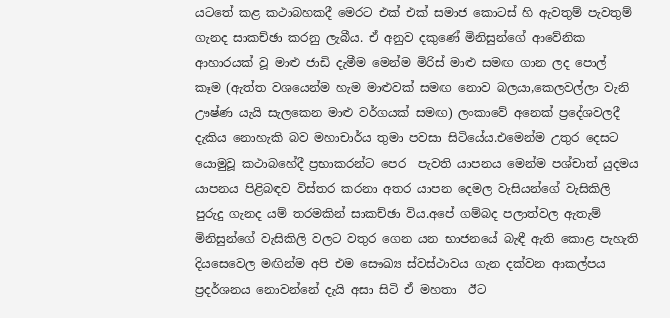යටතේ කළ කථාබහකදී මෙරට එක් එක් සමාජ කොටස් හි ඇවතුම් පැවතුම් ගැනද සාකච්ඡා කරනු ලැබීය. ඒ අනුව දකුණේ මිනිසුන්ගේ ආවේනික ආහාරයක් වූ මාළු ජාඩි දැමීම මෙන්ම මිරිස් මාළු සමඟ ගාන ලද පොල්  කෑම (ඇත්ත වශයෙන්ම හැම මාළුවක් සමඟ නොව බලයා,කෙලවල්ලා වැනි ඌෂ්ණ යැයි සැලකෙන මාළු වර්ගයක් සමඟ) ලංකාවේ අනෙක් ප්‍රදේශවලදී දැකිය නොහැකි බව මහාචාර්ය තුමා පවසා සිටියේය.එමෙන්ම උතුර දෙසට යොමුවූ කථාබහේදී ප්‍රභාකරන්ට පෙර  පැවති යාපනය මෙන්ම පශ්චාත් යුදමය යාපනය පිළිබඳව විස්තර කරනා අතර යාපන දෙමල වැසියන්ගේ වැසිකිලි පුරුදු ගැනද යම් තරමකින් සාකච්ඡා විය.අපේ ගම්බද පලාත්වල ඇතැම් මිනිසුන්ගේ වැසිකිලි වලට වතුර ගෙන යන භාජනයේ බැඳී ඇති කොළ පැහැති  දියසෙවෙල මඟින්ම අපි එම සෞඛ්‍ය ස්වස්ථාවය ගැන දක්වන ආකල්පය ප්‍රදර්ශනය නොවන්නේ දැයි අසා සිටි ඒ මහතා  ඊට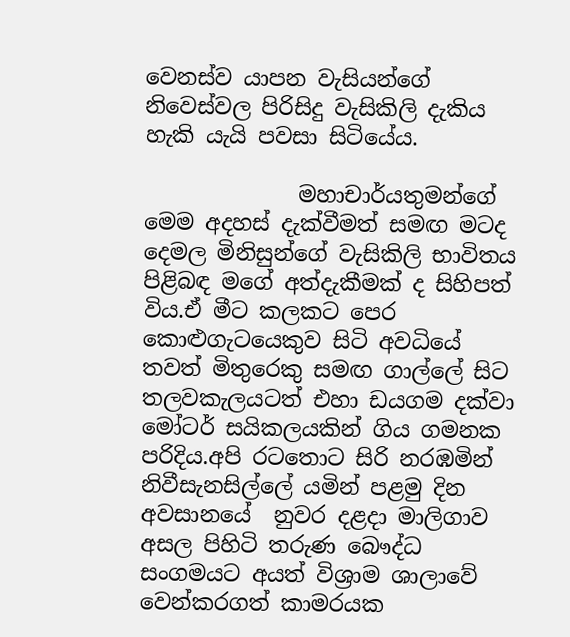වෙනස්ව යාපන වැසියන්ගේ නිවෙස්වල පිරිසිදු වැසිකිලි දැකිය  හැකි යැයි පවසා සිටියේය.

              මහාචාර්යතුමන්ගේ මෙම අදහස් දැක්වීමත් සමඟ මටද දෙමල මිනිසුන්ගේ වැසිකිලි භාවිතය පිළිබඳ මගේ අත්දැකීමක් ද සිහිපත් විය.ඒ මීට කලකට පෙර කොළුගැටයෙකුව සිටි අවධියේ තවත් මිතුරෙකු සමඟ ගාල්ලේ සිට තලවකැලයටත් එහා ඩයගම දක්වා මෝටර් සයිකලයකින් ගිය ගමනක පරිදිය.අපි රටතොට සිරි නරඹමින් නිවීසැනසිල්ලේ යමින් පළමු දින අවසානයේ  නුවර දළදා මාලිගාව අසල පිහිටි තරුණ බෞද්ධ සංගමයට අයත් විශ්‍රාම ශාලාවේ වෙන්කරගත් කාමරයක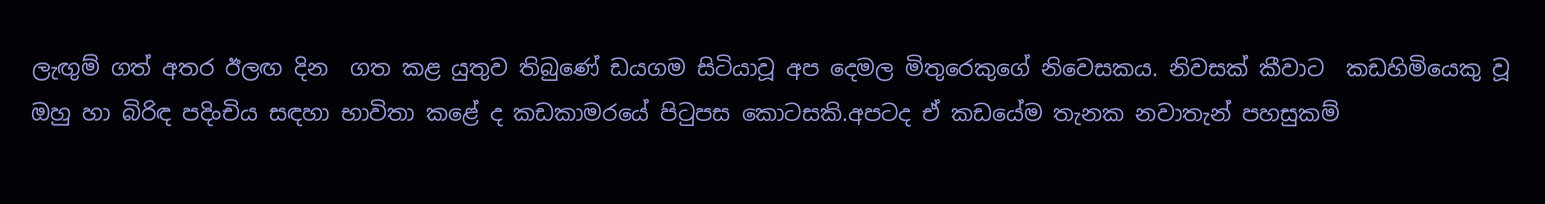ලැඟුම් ගත් අතර ඊලඟ දින  ගත කළ යුතුව තිබුණේ ඩයගම සිටියාවූ අප දෙමල මිතුරෙකුගේ නිවෙසකය. නිවසක් කීවාට  කඩහිමියෙකු වූ ඔහු හා බිරිඳ පදිංචිය සඳහා භාවිතා කළේ ද කඩකාමරයේ පිටුපස කොටසකි.අපටද ඒ කඩයේම තැනක නවාතැන් පහසුකම්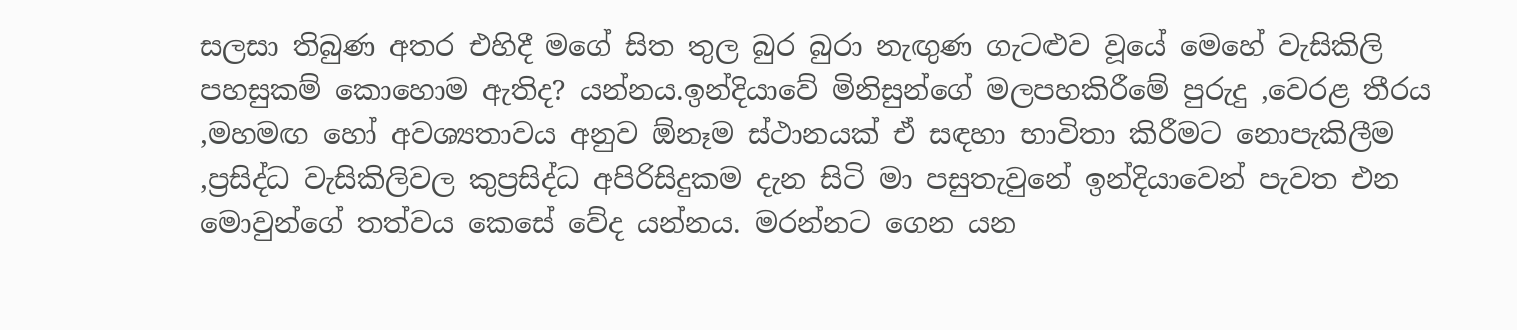සලසා තිබුණ අතර එහිදී මගේ සිත තුල බුර බුරා නැඟුණ ගැටළුව වූයේ මෙහේ වැසිකිලි පහසුකම් කොහොම ඇතිද? යන්නය.ඉන්දියාවේ මිනිසුන්ගේ මලපහකිරීමේ පුරුදු ,වෙරළ තීරය ,මහමඟ හෝ අවශ්‍යතාවය අනුව ඕනෑම ස්ථානයක් ඒ සඳහා භාවිතා කිරීමට නොපැකිලීම ,ප්‍රසිද්ධ වැසිකිලිවල කුප්‍රසිද්ධ අපිරිසිදුකම දැන සිටි මා පසුතැවුනේ ඉන්දියාවෙන් පැවත එන මොවුන්ගේ තත්වය කෙසේ වේද යන්නය. මරන්නට ගෙන යන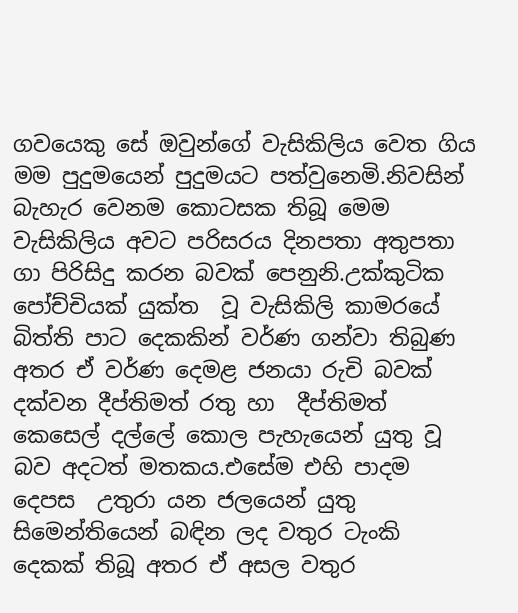ගවයෙකු සේ ඔවුන්ගේ වැසිකිලිය වෙත ගිය මම පුදුමයෙන් පුදුමයට පත්වුනෙමි.නිවසින් බැහැර වෙනම කොටසක තිබූ මෙම වැසිකිලිය අවට පරිසරය දිනපතා අතුපතා ගා පිරිසිදු කරන බවක් පෙනුනි.උක්කුටික පෝච්චියක් යුක්ත  වූ වැසිකිලි කාමරයේ බිත්ති පාට දෙකකින් වර්ණ ගන්වා තිබුණ අතර ඒ වර්ණ දෙමළ ජනයා රුචි බවක් දක්වන දීප්තිමත් රතු හා  දීප්තිමත් කෙසෙල් දල්ලේ කොල පැහැයෙන් යුතු වූ බව අදටත් මතකය.එසේම එහි පාදම දෙපස  උතුරා යන ජලයෙන් යුතු සිමෙන්තියෙන් බඳින ලද වතුර ටැංකි දෙකක් තිබූ අතර ඒ අසල වතුර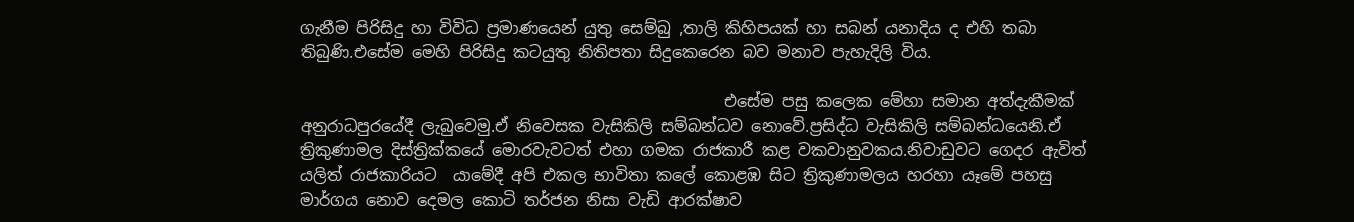ගැනීම පිරිසිදු හා විවිධ ප්‍රමාණයෙන් යුතු සෙම්බු ,තාලි කිහිපයක් හා සබන් යනාදිය ද එහි තබා තිබුණි.එසේම මෙහි පිරිසිදු කටයුතු නිතිපතා සිදුකෙරෙන බව මනාව පැහැදිලි විය.

                                                     එසේම පසු කලෙක මේහා සමාන අත්දැකීමක් අනුරාධපුරයේදී ලැබුවෙමු.ඒ නිවෙසක වැසිකිලි සම්බන්ධව නොවේ.ප්‍රසිද්ධ වැසිකිලි සම්බන්ධයෙනි.ඒ  ත්‍රිකුණාමල දිස්ත්‍රික්කයේ මොරවැවටත් එහා ගමක රාජකාරී කළ වකවානුවකය.නිවාඩුවට ගෙදර ඇවිත් යලිත් රාජකාරියට  යාමේදී අපි එකල භාවිතා කලේ කොළඹ සිට ත්‍රිකුණාමලය හරහා යෑමේ පහසු මාර්ගය නොව දෙමල කොටි තර්ජන නිසා වැඩි ආරක්ෂාව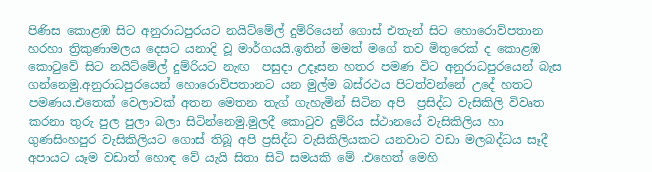පිණිස කොළඹ සිට අනුරාධපුරයට නයිට්මේල් දුම්රියෙන් ගොස් එතැන් සිට හොරොව්පතාන හරහා ත්‍රිකුණාමලය දෙසට යනාදි වූ මාර්ගයයි.ඉතින් මමත් මගේ තව මිතුරෙක් ද කොළඹ කොටුවේ සිට නයිට්මේල් දුම්රියට නැඟ  පසුදා උදෑසන හතර පමණ විට අනුරාධපුරයෙන් බැස ගන්නෙමු.අනුරාධපුරයෙන් හොරොව්පතානට යන මුල්ම බස්රථය පිටත්වන්නේ උදේ හතට පමණය.එතෙක් වෙලාවක් අතන මෙතන තැග් ගැහැමින් සිටින අපි  ප්‍රසිද්ධ වැසිකිලි විවෘත කරනා තුරු පුල පුලා බලා සිටින්නෙමු.මුලදී කොටුව දුම්රිය ස්ථානයේ වැසිකිලිය හා ගුණසිංහපුර වැසිකිලියට ගොස් තිබූ අපි ප්‍රසිද්ධ වැසිකිලියකට යනවාට වඩා මලබද්ධය සෑදී අපායට යෑම වඩාත් හොඳ වේ යැයි සිතා සිටි සමයකි මේ .එහෙත් මෙහි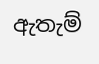ඇතැම්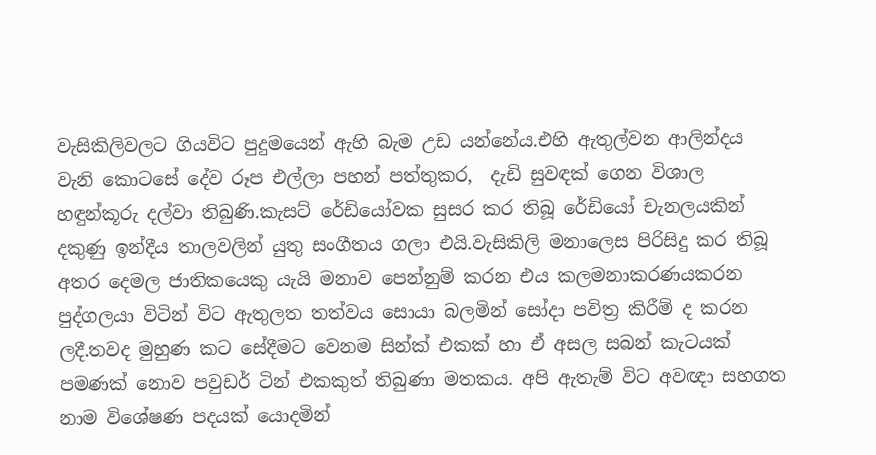වැසිකිලිවලට ගියවිට පුදුමයෙන් ඇහි බැම උඩ යන්නේය.එහි ඇතුල්වන ආලින්දය වැනි කොටසේ දේව රූප එල්ලා පහන් පත්තුකර,  දැඩි සුවඳක් ගෙන විශාල හඳුන්කූරු දල්වා තිබුණි.කැසට් රේඩියෝවක සුසර කර තිබූ රේඩියෝ චැනලයකින් දකුණු ඉන්දීය තාලවලින් යුතු සංගීතය ගලා එයි.වැසිකිලි මනාලෙස පිරිසිදු කර තිබූ අතර දෙමල ජාතිකයෙකු යැයි මනාව පෙන්නුම් කරන එය කලමනාකරණයකරන  පුද්ගලයා විටින් විට ඇතුලත තත්වය සොයා බලමින් සෝදා පවිත්‍ර කිරීම් ද කරන ලදී.තවද මුහුණ කට සේදීමට වෙනම සින්ක් එකක් හා ඒ අසල සබන් කැටයක් පමණක් නොව පවුඩර් ටින් එකකුත් තිබුණා මතකය. අපි ඇතැම් විට අවඥා සහගත නාම විශේෂණ පදයක් යොදමින්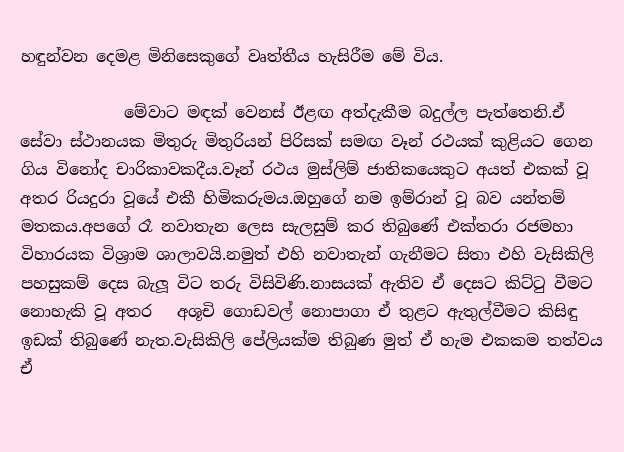හඳුන්වන දෙමළ මිනිසෙකුගේ වෘත්තීය හැසිරීම මේ විය.

             මේවාට මඳක් වෙනස් ඊළඟ අත්දැකීම බදුල්ල පැත්තෙනි.ඒ සේවා ස්ථානයක මිතුරු මිතුරියන් පිරිසක් සමඟ වෑන් රථයක් කුළියට ගෙන ගිය විනෝද චාරිකාවකදීය.වෑන් රථය මුස්ලිම් ජාතිකයෙකුට අයත් එකක් වූ අතර රියදුරා වූයේ එකී හිමිකරුමය.ඔහුගේ නම ඉම්රාන් වූ බව යන්තම් මතකය.අපගේ රෑ නවාතැන ලෙස සැලසුම් කර තිබුණේ එක්තරා රජමහා විහාරයක විශ්‍රාම ශාලාවයි.නමුත් එහි නවාතැන් ගැනීමට සිතා එහි වැසිකිලි පහසුකම් දෙස බැලූ විට තරු විසිවිණි.නාසයක් ඇතිව ඒ දෙසට කිට්ටු වීමට  නොහැකි වූ අතර   අශූචි ගොඩවල් නොපාගා ඒ තුළට ඇතුල්වීමට කිසිඳු ඉඩක් තිබුණේ නැත.වැසිකිලි පේලියක්ම තිබුණ මුත් ඒ හැම එකකම තත්වය ඒ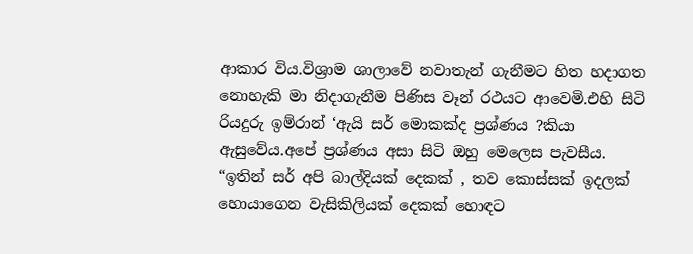ආකාර විය.විශ්‍රාම ශාලාවේ නවාතැන් ගැනීමට හිත හදාගත නොහැකි මා නිදාගැනීම පිණිස වෑන් රථයට ආවෙමි.එහි සිටි රියදුරු ඉම්රාන් ‘ඇයි සර් මොකක්ද ප්‍රශ්ණය ?කියා ඇසුවේය.අපේ ප්‍රශ්ණය අසා සිටි ඔහු මෙලෙස පැවසීය.  “ඉතින් සර් අපි බාල්දියක් දෙකක් , තව කොස්සක් ඉදලක්   හොයාගෙන වැසිකිලියක් දෙකක් හොඳට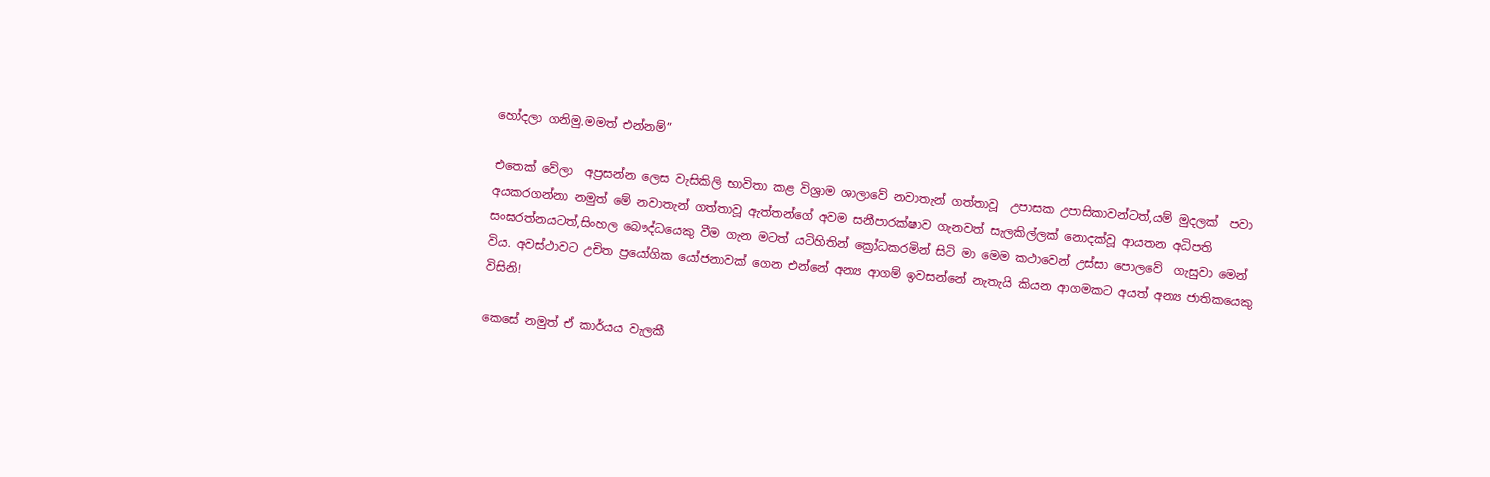හෝදලා ගනිමු.මමත් එන්නම්”

එතෙක් වේලා  අප්‍රසන්න ලෙස වැසිකිලි භාවිතා කළ විශ්‍රාම ශාලාවේ නවාතැන් ගත්තාවූ  උපාසක උපාසිකාවන්ටත්,යම් මුදලක්  පවා අයකරගන්නා නමුත් මේ නවාතැන් ගත්තාවූ ඇත්තන්ගේ අවම සනීපාරක්ෂාව ගැනවත් සැලකිල්ලක් නොදක්වූ ආයතන අධිපති සංඝරත්නයටත්,සිංහල ‍බෞද්ධයෙකු වීම ගැන මටත් යටිහිතින් ක්‍රෝධකරමින් සිටි මා මෙම කථාවෙන් උස්සා පොලවේ  ගැසුවා මෙන් විය. අවස්ථාවට උචිත ප්‍රයෝගික යෝජනාවක් ගෙන එන්නේ අන්‍ය ආගම් ඉවසන්නේ නැතැයි කියන ආගමකට අයත් අන්‍ය ජාතිකයෙකු විසිනි!

කෙසේ නමුත් ඒ කාර්යය වැලකී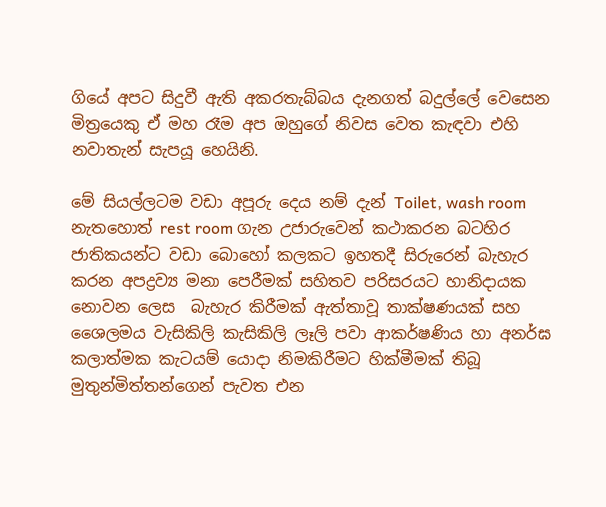ගියේ අපට සිදුවී ඇති අකරතැබ්බය දැනගත් බදුල්ලේ වෙසෙන මිත්‍රයෙකු ඒ මහ රෑම අප ඔහුගේ නිවස වෙත කැඳවා එහි නවාතැන් සැපයූ හෙයිනි.

මේ සියල්ලටම වඩා අපූරු දෙය නම් දැන් Toilet, wash room නැතහොත් rest room ගැන උජාරුවෙන් කථාකරන බටහිර ජාතිකයන්ට වඩා බොහෝ කලකට ඉහතදී සිරුරෙන් බැහැර කරන අපද්‍රව්‍ය මනා පෙරීමක් සහිතව පරිසරයට හානිදායක නොවන ලෙස  බැහැර කිරීමක් ඇත්තාවූ තාක්ෂණයක් සහ  ශෛලමය වැසිකිලි කැසිකිලි ලෑලි පවා ආකර්ෂණිය හා අනර්ඝ කලාත්මක කැටයම් යොදා නිමකිරීමට හික්මීමක් තිබූ මුතුන්මිත්තන්ගෙන් පැවත එන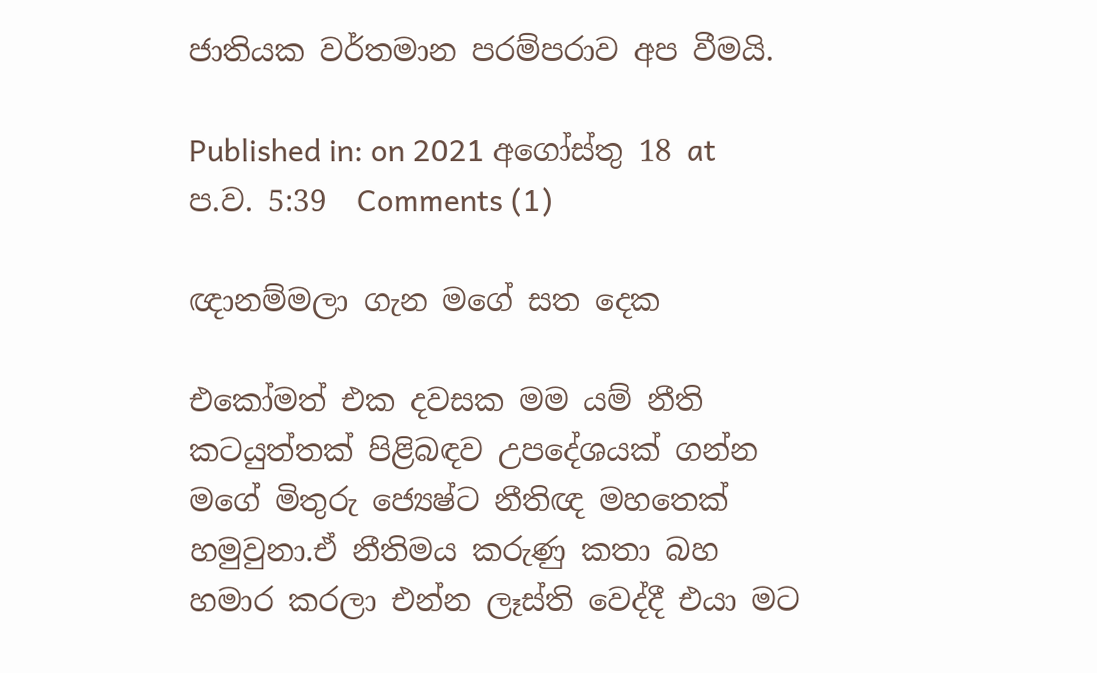ජාතියක වර්තමාන පරම්පරාව අප වීමයි.

Published in: on 2021 අගෝස්තු 18 at ප.ව. 5:39  Comments (1)

ඥානම්මලා ගැන මගේ සත දෙක

එකෝමත් එක දවසක මම යම් නීති කටයුත්තක් පිළිබඳව උපදේශයක් ගන්න මගේ මිතුරු ජ්‍යෙෂ්ට නීතිඥ මහතෙක් හමුවුනා.ඒ නීතිමය කරුණු කතා බහ හමාර කරලා එන්න ලෑස්ති වෙද්දී එයා මට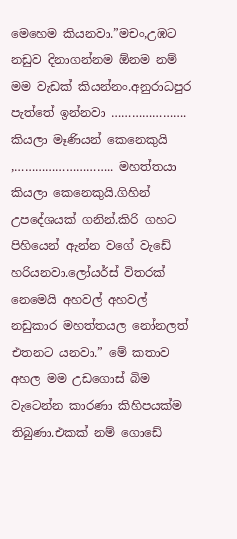මෙහෙම කියනවා.”මචං,උඹට නඩුව දිනාගන්නම ඕනම නම් මම වැඩක් කියන්නං.අනුරාධපුර පැත්තේ ඉන්නවා …………………. කියලා මෑණියන් කෙනෙකුයි ,……………………….. මහත්තයා කියලා කෙනෙකුයි.ගිහින් උපදේශයක් ගනින්.කිරි ගහට පිහියෙන් ඇන්න වගේ වැඩේ හරියනවා.ලෝයර්ස් විතරක් නෙමෙයි අහවල් අහවල් නඩුකාර මහත්තයල නෝනලත් එතනට යනවා.” මේ කතාව අහල මම උඩගොස් බිම වැටෙන්න කාරණා කිහිපයක්ම තිබුණා.එකක් නම් ගොඩේ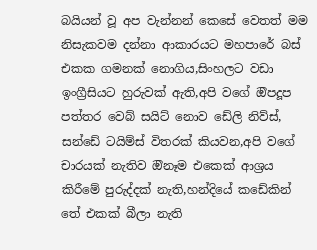බයියන් වූ අප වැන්නන් කෙසේ වෙතත් මම නිසැකවම දන්නා ආකාරයට මහපාරේ බස් එකක ගමනක් නොගිය,සිංහලට වඩා ඉංග්‍රීසියට හුරුවක් ඇති,අපි වගේ ඔිපදූප පත්තර වෙබ් සයිට් නොව ඩේලි නිව්ස්, සන්ඩේ ටයිම්ස් විතරක් කියවන,අපි වගේ චාරයක් නැතිව ඔිනෑම එකෙක් ආශ්‍රය කිරීමේ පුරුද්දක් නැති,හන්දියේ කඩේකින් තේ එකක් බීලා නැති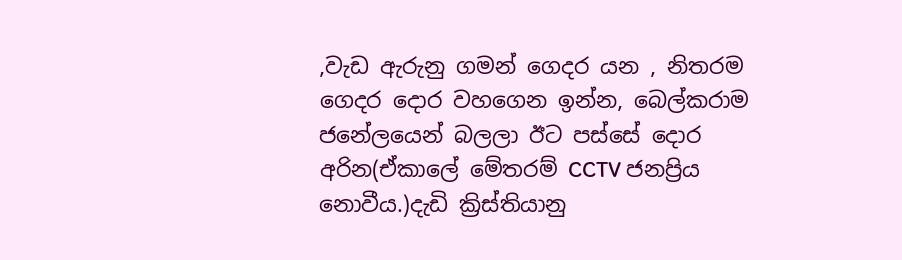,වැඩ ඇරුනු ගමන් ගෙදර යන , නිතරම ගෙදර දොර වහගෙන ඉන්න, බෙල්කරාම ජනේලයෙන් බලලා ඊට පස්සේ දොර අරින(ඒකාලේ මේතරම් CCTV ජනප්‍රිය නොවීය.)දැඩි ක්‍රිස්තියානු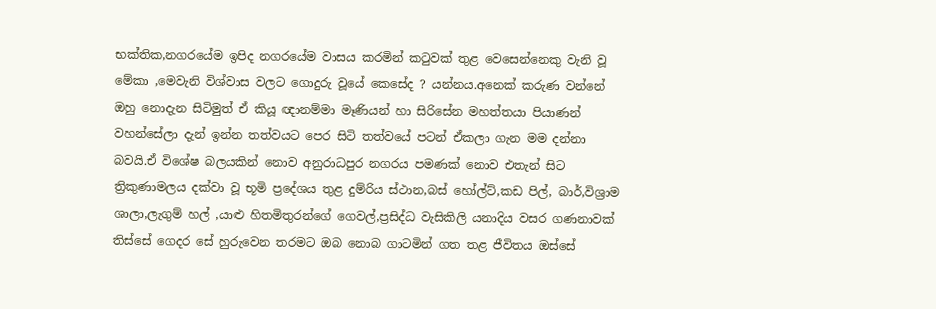භක්තික,නගරයේම ඉපිද නගරයේම වාසය කරමින් කටුවක් තුළ වෙසෙන්නෙකු වැනි වූ මේකා ,මෙවැනි විශ්වාස වලට ගොදුරු වූයේ කෙසේද ? යන්නය.අනෙක් කරුණ වන්නේ ඔහු නොදැන සිටිමුත් ඒ කියූ ඥානම්මා මෑණියන් හා සිරිසේන මහත්තයා පියාණන් වහන්සේලා දැන් ඉන්න තත්වයට පෙර සිටි තත්වයේ පටන් ඒකලා ගැන මම දන්නා බවයි.ඒ විශේෂ බලයකින් නොව අනුරාධපුර නගරය පමණක් නොව එතැන් සිට ත්‍රිකුණාමලය දක්වා වූ භූමි ප්‍රදේශය තුළ දුම්රිය ස්ථාන,බස් හෝල්ට්,කඩ පිල්, බාර්,විශ්‍රාම ශාලා,ලැගුම් හල් ,යාළු හිතමිතුරන්ගේ ගෙවල්,ප්‍රසිද්ධ වැසිකිලි යනාදිය වසර ගණනාවක් තිස්සේ ගෙදර සේ හුරුවෙන තරමට ඔබ නොබ ගාටමින් ගත තළ ජීවිතය ඔස්සේ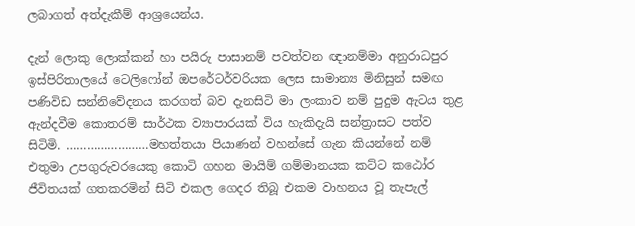ලබාගත් අත්දැකීම් ආශ්‍රයෙන්ය.

දැන් ලොකු ලොක්කන් හා පයිරු පාසානම් පවත්වන ඥානම්මා අනුරාධපුර ඉස්පිරිතාලයේ ටෙලිෆෝන් ඔපරේටර්වරියක ලෙස සාමාන්‍ය මිනිසුන් සමඟ පණිවිඩ සන්නිවේදනය කරගත් බව දැනසිටි මා ලංකාව නම් පුදුම ඇටය තුළ ඇන්දවීම කොතරම් සාර්ථක ව්‍යාපාරයක් විය හැකිදැයි සන්ත්‍රාසට පත්ව සිටිමි. ……………………මහත්තයා පියාණන් වහන්සේ ගැන කියන්නේ නම් එතුමා උපගුරුවරයෙකු කොටි ගහන මායිම් ගම්මානයක කට්ට කඨෝර ජීවිතයක් ගතකරමින් සිටි එකල ගෙදර තිබූ එකම වාහනය වූ තැපැල්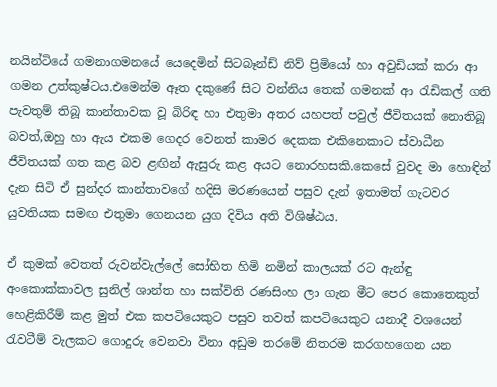නයින්ටියේ ගමනාගමනයේ යෙදෙමින් සිටබෑන්ඩ් නිව් ප්‍රිමියෝ හා අවුඩියක් කරා ආ ගමන උත්කුෂ්ටය.එමෙන්ම ඈත දකුණේ සිට වන්නිය තෙක් ගමනක් ආ රැඩිකල් ගති පැවතුම් තිබූ කාන්තාවක වූ බිරිඳ හා එතුමා අතර යහපත් පවුල් ජීවිතයක් නොතිබූ බවත්,ඔහු හා ඇය එකම ගෙදර වෙනත් කාමර දෙකක එකිනෙකාට ස්වාධීන ජීවිතයක් ගත කළ බව ළඟින් ඇසුරු කළ අයට නොරහසකි.කෙසේ වුවද මා හොඳින් දැන සිටි ඒ සුන්දර කාන්තාවගේ හදිසි මරණයෙන් පසුව දැන් ඉතාමත් ගැටවර යුවතියක සමඟ එතුමා ගෙනයන යුග දිවිය අති විශිෂ්ඨය.

ඒ කුමක් වෙතත් රුවන්වැල්ලේ සෝභිත හිමි නමින් කාලයක් රට ඇන්ඳු අංකොක්කාවල සුනිල් ශාන්ත හා සක්විති රණසිංහ ලා ගැන මීට පෙර කොතෙකුත් හෙළිකිරීම් කළ මුත් එක කපටියෙකුට පසුව තවත් කපටියෙකුට යනාදී වශයෙන් රැවටීම් වැලකට ගොදුරු වෙනවා විනා අඩුම තරමේ නිතරම කරගහගෙන යන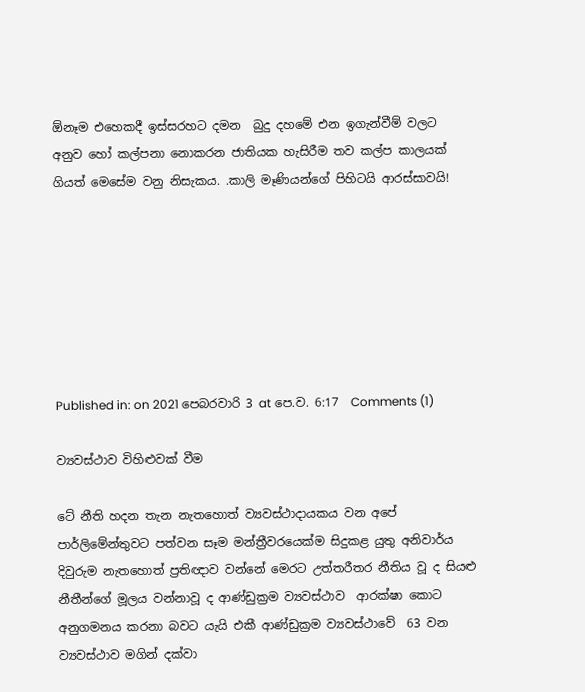ඕනෑම එහෙකදී ඉස්සරහට දමන  බුදු දහමේ එන ඉගැන්වීම් වලට අනුව හෝ කල්පනා නොකරන ජාතියක හැසිරීම තව කල්ප කාලයක් ගියත් මෙසේම වනු නිසැකය. .කාලි මෑණියන්ගේ පිහිටයි ආරස්සාවයි!







Published in: on 2021 පෙබරවාරි 3 at පෙ.ව. 6:17  Comments (1)

ව්‍යවස්ථාව විහිළුවක් වීම

ටේ නීති හදන තැන නැතහොත් ව්‍යවස්ථාදායකය වන අපේ පාර්ලිමේන්තුවට පත්වන සෑම මන්ත්‍රීවරයෙක්ම සිදුකළ යුතු අනිවාර්ය දිවුරුම නැතහොත් ප්‍රතිඥාව වන්නේ මෙරට උත්‍තරීතර නීතිය වූ ද සියළු නීතීන්ගේ මූලය වන්නාවූ ද ආණ්ඩුක්‍රම ව්‍යවස්ථාව  ආරක්ෂා කොට අනුගමනය කරනා බවට යැයි එකී ආණ්ඩුක්‍රම ව්‍යවස්ථාවේ  63 වන ව්‍යවස්ථාව මගින් දක්වා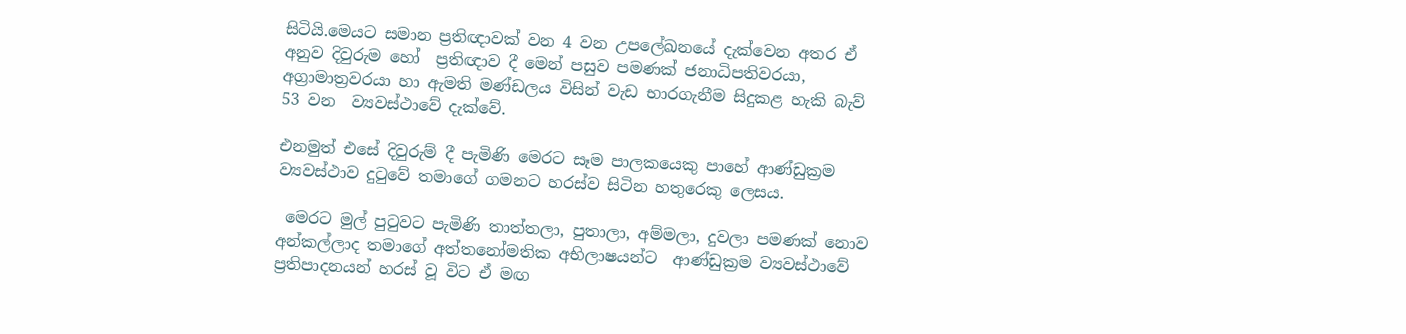සිටියි.මෙයට සමාන ප්‍රතිඥාවක් වන 4 වන උපලේඛනයේ දැක්වෙන අතර ඒ අනුව දිවුරුම හෝ  ප්‍රතිඥාව දී මෙන් පසුව පමණක් ජනාධිපතිවරයා, අග්‍රාමාත්‍රවරයා හා ඇමති මණ්ඩලය විසින් වැඩ භාරගැනීම සිදුකළ හැකි බැව් 53 වන  ව්‍යවස්ථාවේ දැක්වේ.

එනමුත් එසේ දිවුරුම් දී පැමිණි මෙරට සෑම පාලකයෙකු පාහේ ආණ්ඩුක්‍රම ව්‍යවස්ථාව දුටුවේ තමාගේ ගමනට හරස්ව සිටින හතුරෙකු ලෙසය.

 මෙරට මුල් පුටුවට පැමිණි තාත්තලා, පුතාලා, අම්මලා, දුවලා පමණක් නොව අන්කල්ලාද තමාගේ අත්තනෝමතික අභිලාෂයන්ට  ආණ්ඩුක්‍රම ව්‍යවස්ථාවේ ප්‍රතිපාදනයන් හරස් වූ විට ඒ මඟ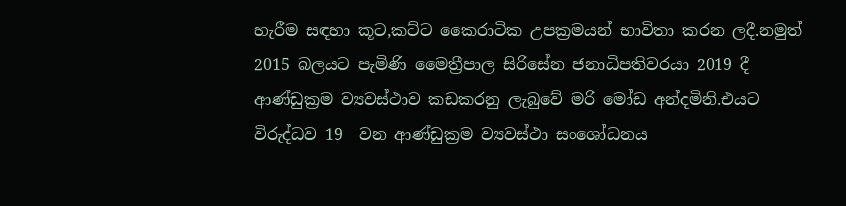හැරීම සඳහා කූට,කට්ට කෛරාටික උපක්‍රමයන් භාවිතා කරන ලදී.නමුත් 2015 බලයට පැමිණි මෛත්‍රීපාල සිරිසේන ජනාධිපතිවරයා 2019 දී ආණ්ඩුක්‍රම ව්‍යවස්ථාව කඩකරනු ලැබුවේ මරි මෝඩ අන්දමිනි.එයට විරුද්ධව 19  වන ආණ්ඩුක්‍රම ව්‍යවස්ථා සංශෝධනය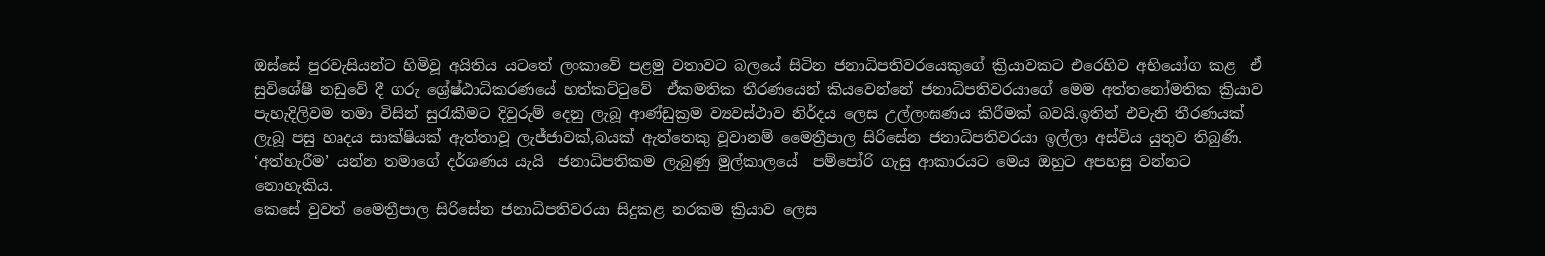ඔස්සේ පුරවැසියන්ට හිමිවූ අයිතිය යටතේ ලංකාවේ පළමු වතාවට බලයේ සිටින ජනාධිපතිවරයෙකුගේ ක්‍රියාවකට එරෙහිව අභියෝග කළ  ඒ සුවිශේෂී නඩුවේ දී ගරු ශ්‍රේෂ්ඨාධිකරණයේ හත්කට්ටුවේ  ඒකමතික තීරණයෙන් කියවෙන්නේ ජනාධිපතිවරයාගේ මෙම අත්තනෝමතික ක්‍රියාව පැහැදිලිවම තමා විසින් සුරැකීමට දිවුරුම් දෙනු ලැබූ ආණ්ඩුක්‍රම ව්‍යවස්ථාව නිර්දය ලෙස උල්ලංඝණය කිරීමක් බවයි.ඉතින් එවැනි තීරණයක් ලැබූ පසු හෘදය සාක්ෂියක් ඇත්තාවූ ලැජ්ජාවක්,බයක් ඇත්තෙකු වූවානම් මෛත්‍රීපාල සිරිසේන ජනාධිපතිවරයා ඉල්ලා අස්විය යුතුව තිබුණි. ‘අත්හැරීම’ යන්න තමාගේ දර්ශණය යැයි  ජනාධිපතිකම ලැබුණු මුල්කාලයේ  පම්පෝරි ගැසු ආකාරයට මෙය ඔහුට අපහසු වන්නට නොහැකිය.
කෙසේ වුවත් මෛත්‍රීපාල සිරිසේන ජනාධිපතිවරයා සිදුකළ නරකම ක්‍රියාව ලෙස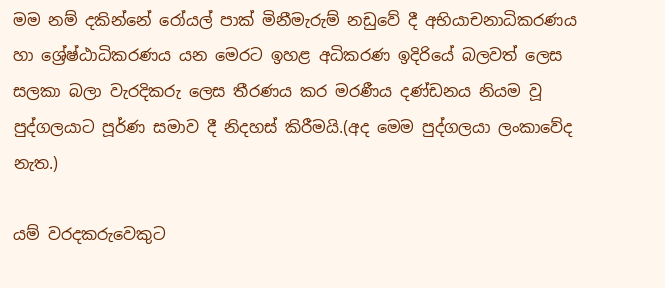මම නම් දකින්නේ රෝයල් පාක් මිනීමැරුම් නඩුවේ දී අභියාචනාධිකරණය හා ශ්‍රේෂ්ඨාධිකරණය යන මෙරට ඉහළ අධිකරණ ඉදිරියේ බලවත් ලෙස සලකා බලා වැරදිකරු ලෙස තීරණය කර මරණීය දණ්ඩනය නියම වූ පුද්ගලයාට පූර්ණ සමාව දී නිදහස් කිරීමයි.(අද මෙම පුද්ගලයා ලංකාවේද නැත.)

යම් වරදකරුවෙකුට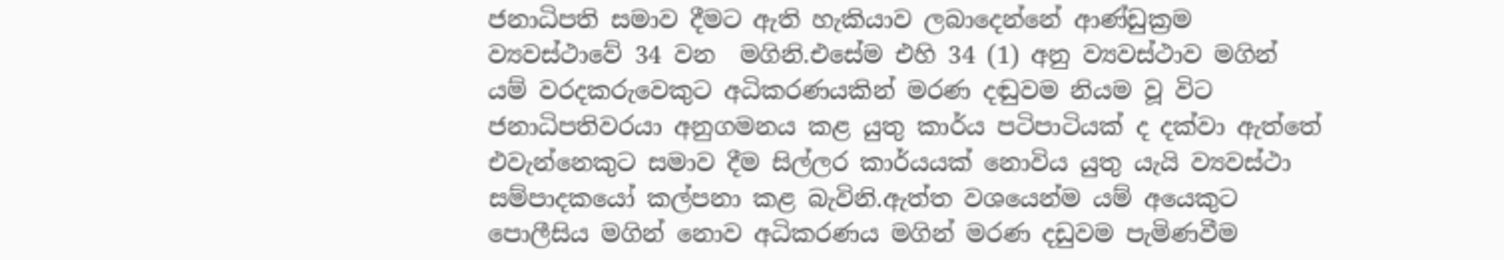ජනාධිපති සමාව දීමට ඇති හැකියාව ලබාදෙන්නේ ආණ්ඩුක්‍රම ව්‍යවස්ථාවේ 34 වන  මගිනි.එසේම එහි 34 (1) අනු ව්‍යවස්ථාව මගින් යම් වරදකරුවෙකුට අධිකරණයකින් මරණ දඬුවම නියම වූ විට ජනාධිපතිවරයා අනුගමනය කළ යුතු කාර්ය පටිපාටියක් ද දක්වා ඇත්තේ එවැන්නෙකුට සමාව දීම සිල්ලර කාර්යයක් නොවිය යුතු යැයි ව්‍යවස්ථා සම්පාදකයෝ කල්පනා කළ බැවිනි.ඇත්ත වශයෙන්ම යම් අයෙකුට පොලීසිය මගින් නොව අධිකරණය මගින් මරණ දඩුවම පැමිණවීම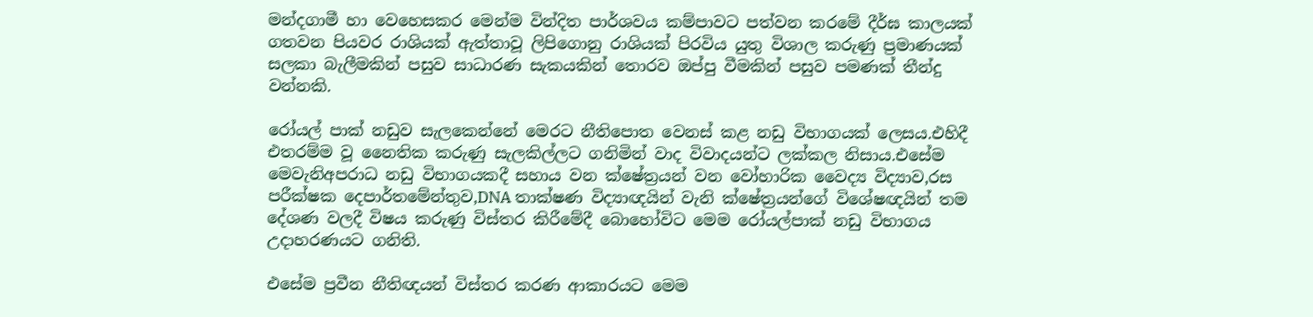මන්දගාමී හා වෙහෙසකර මෙන්ම වින්දිත පාර්ශවය කම්පාවට පත්වන කරමේ දීර්ඝ කාලයක් ගතවන පියවර රාශියක් ඇත්තාවූ ලිපිගොනු රාශියක් පිරවිය යුතු විශාල කරුණු ප්‍රමාණයක් සලකා බැලීමකින් පසුව සාධාරණ සැකයකින් තොරව ඔප්පු වීමකින් පසුව පමණක් තීන්දු වන්නකි.

රෝයල් පාක් නඩුව සැලකෙන්නේ මෙරට නීතිපොත වෙනස් කළ නඩු විභාගයක් ලෙසය.එහිදී එතරම්ම වූ නෛතික කරුණු සැලකිල්ලට ගනිමින් වාද විවාදයන්ට ලක්කල නිසාය.එසේම මෙවැනිඅපරාධ නඩු විභාගයකදී සහාය වන ක්ෂේත්‍රයන් වන වෝහාරික වෛද්‍ය විද්‍යාව,රස පරීක්ෂක දෙපාර්තමේන්තුව,DNA තාක්ෂණ විද්‍යාඥයින් වැනි ක්ෂේත්‍රයන්ගේ විශේෂඥයින් තම දේශණ වලදී විෂය කරුණු විස්තර කිරීමේදී බොහෝවිට මෙම රෝයල්පාක් නඩු විභාගය උදාහරණයට ගනිති.

එසේම ප්‍රවීන නීතිඥයන් විස්තර කරණ ආකාරයට මෙම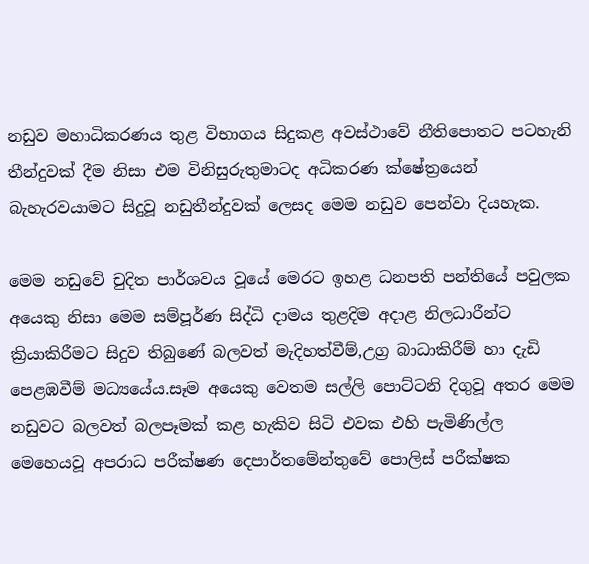නඩුව මහාධිකරණය තුළ විභාගය සිදුකළ අවස්ථාවේ නීතිපොතට පටහැනි තීන්දුවක් දීම නිසා එම විනිසුරුතුමාටද අධිකරණ ක්ෂේත්‍රයෙන් බැහැරවයාමට සිදුවූ නඩුතීන්දුවක් ලෙසද මෙම නඩුව පෙන්වා දියහැක.

මෙම නඩුවේ චුදිත පාර්ශවය වූයේ මෙරට ඉහළ ධනපති පන්තියේ පවුලක අයෙකු නිසා මෙම සම්පූර්ණ සිද්ධි දාමය තුළදිම අදාළ නිලධාරීන්ට ක්‍රියාකිරීමට සිදුව තිබුණේ බලවත් මැදිහත්වීම්,උග්‍ර බාධාකිරීම් හා දැඩි පෙළඹවීම් මධ්‍යයේය.සෑම අයෙකු වෙතම සල්ලි පොට්ටනි දිගුවූ අතර මෙම නඩුවට බලවත් බලපෑමක් කළ හැකිව සිටි එවක එහි පැමිණිල්ල මෙහෙයවූ අපරාධ පරීක්ෂණ දෙපාර්තමේන්තුවේ පොලිස් පරීක්ෂක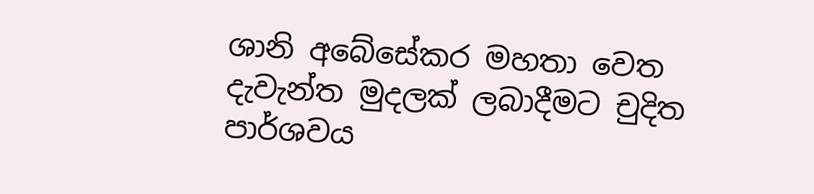ශානි අබේසේකර මහතා වෙත දැවැන්ත මුදලක් ලබාදීමට චුදිත පාර්ශවය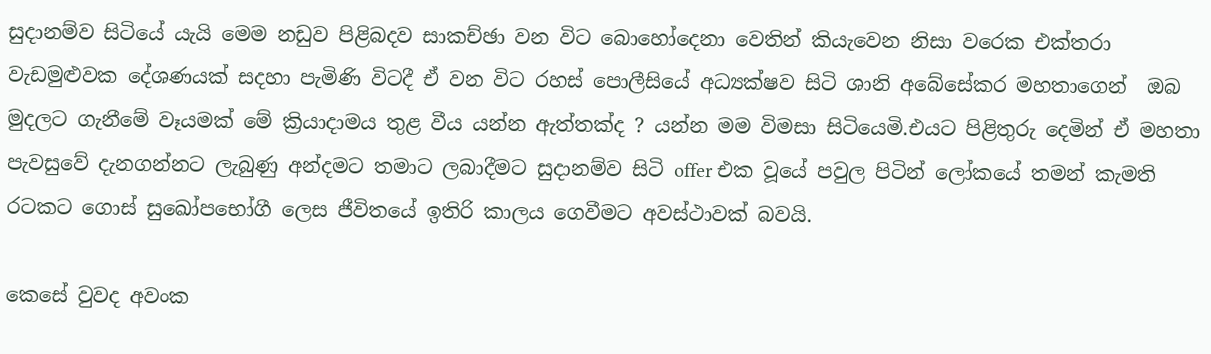සුදානම්ව සිටියේ යැයි මෙම නඩුව පිළිබදව සාකච්ඡා වන විට බොහෝදෙනා වෙතින් කියැවෙන නිසා වරෙක එක්තරා වැඩමුළුවක දේශණයක් සදහා පැමිණි විටදී ඒ වන විට රහස් පොලීසියේ අධ්‍යක්ෂව සිටි ශානි අබේසේකර මහතාගෙන්  ඔබ මුදලට ගැනීමේ වෑයමක් මේ ක්‍රියාදාමය තුළ වීය යන්න ඇත්තක්ද ? යන්න මම විමසා සිටියෙමි.එයට පිළිතුරු දෙමින් ඒ මහතා පැවසුවේ දැනගන්නට ලැබුණු අන්දමට තමාට ලබාදීමට සුදානම්ව සිටි offer එක වූයේ පවුල පිටින් ලෝකයේ තමන් කැමති රටකට ගොස් සුඛෝපභෝගී ලෙස ජීවිතයේ ඉතිරි කාලය ගෙවීමට අවස්ථාවක් බවයි.

කෙසේ වුවද අවංක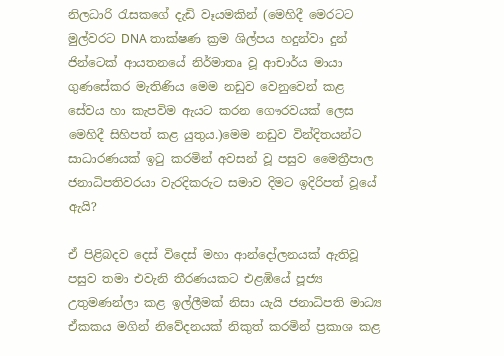නිලධාරි රැසකගේ දැඩි වෑයමකින් (මෙහිදී මෙරටට මුල්වරට DNA තාක්ෂණ ක්‍රම ශිල්පය හදුන්වා දුන් ජින්ටෙක් ආයතනයේ නිර්මාතෘ වූ ආචාර්ය මායා ගුණසේකර මැතිණිය මෙම නඩුව වෙනුවෙන් කළ සේවය හා කැපවිම ඇයට කරන ගෞරවයක් ලෙස මෙහිදී සිහිපත් කළ යුතුය.)මෙම නඩුව වින්දිතයන්ට සාධාරණයක් ඉටු කරමින් අවසන් වූ පසුව මෛත්‍රීපාල ජනාධිපතිවරයා වැරදිකරුට සමාව දිමට ඉදිරිපත් වූයේ ඇයි?

ඒ පිළිබදව දෙස් විදෙස් මහා ආන්දෝලනයක් ඇතිවූ පසුව තමා එවැනි තීරණයකට එළඹියේ පූජ්‍ය උතුමණන්ලා කළ ඉල්ලීමක් නිසා යැයි ජනාධිපති මාධ්‍ය ඒකකය මගින් නිවේදනයක් නිකුත් කරමින් ප්‍රකාශ කළ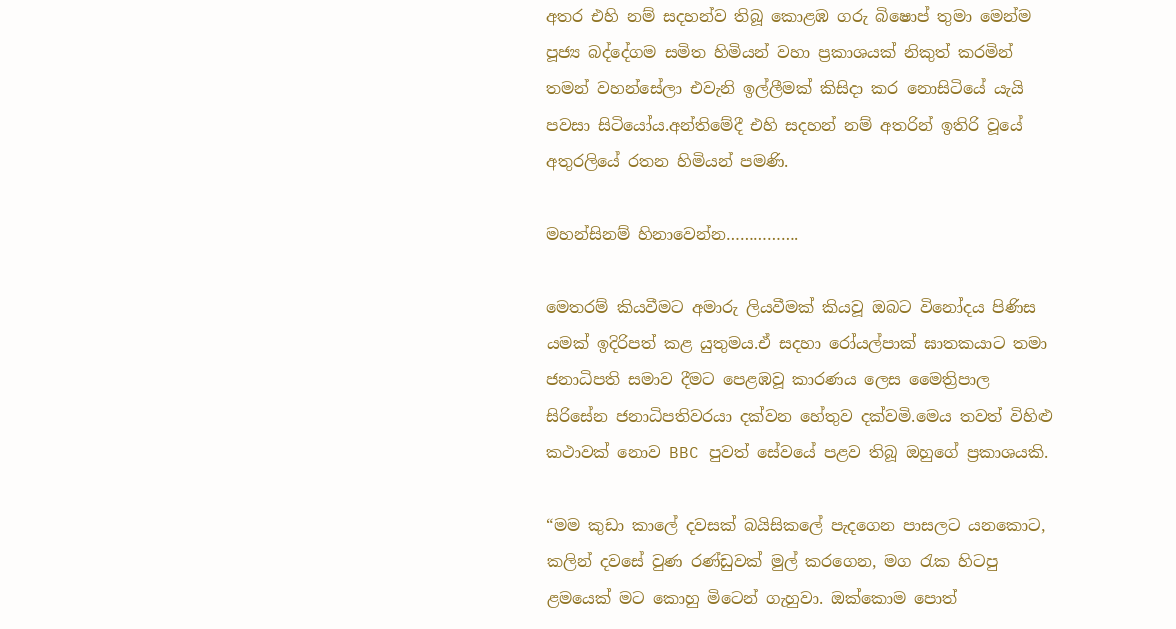අතර එහි නම් සදහන්ව තිබූ කොළඹ ගරු බිෂොප් තුමා මෙන්ම පූජ්‍ය බද්දේගම සමිත හිමියන් වහා ප්‍රකාශයක් නිකුත් කරමින් තමන් වහන්සේලා එවැනි ඉල්ලීමක් කිසිදා කර නොසිටියේ යැයි පවසා සිටියෝය.අන්තිමේදී එහි සදහන් නම් අතරින් ඉතිරි වූයේ අතුරලියේ රතන හිමියන් පමණි.

මහන්සිනම් හිනාවෙන්න…………….

මෙතරම් කියවීමට අමාරු ලියවීමක් කියවූ ඔබට විනෝදය පිණිස යමක් ඉදිරිපත් කළ යුතුමය.ඒ සදහා රෝයල්පාක් ඝාතකයාට තමා ජනාධිපති සමාව දීමට පෙළඹවූ කාරණය ලෙස මෛත්‍රිපාල සිරිසේන ජනාධිපතිවරයා දක්වන හේතුව දක්වමි.මෙය තවත් විහිළු කථාවක් නොව BBC පුවත් සේවයේ පළව තිබූ ඔහුගේ ප්‍රකාශයකි.

“මම කුඩා කාලේ දවසක් බයිසිකලේ පැදගෙන පාසලට යනකොට, කලින් දවසේ වුණ රණ්ඩුවක් මුල් කරගෙන, මග රැක හිටපු ළමයෙක් මට කොහු මිටෙන් ගැහුවා. ඔක්කොම පොත්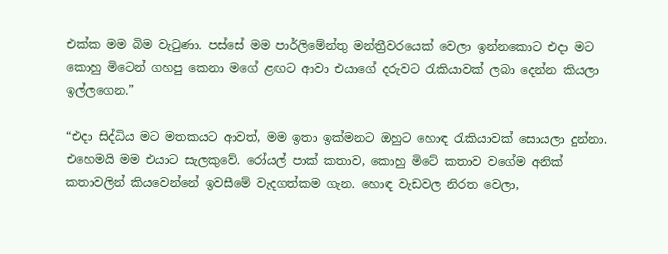එක්ක මම බිම වැටුණා. පස්සේ මම පාර්ලිමේන්තු මන්ත්‍රීවරයෙක් වෙලා ඉන්නකොට එදා මට කොහු මිටෙන් ගහපු කෙනා මගේ ළඟට ආවා එයාගේ දරුවට රැකියාවක් ලබා දෙන්න කියලා ඉල්ලගෙන.”

“එදා සිද්ධිය මට මතකයට ආවත්, මම ඉතා ඉක්මනට ඔහුට හොඳ රැකියාවක් සොයලා දුන්නා. එහෙමයි මම එයාට සැලකුවේ. රෝයල් පාක් කතාව, කොහු මිටේ කතාව වගේම අනික් කතාවලින් කියවෙන්නේ ඉවසීමේ වැදගත්කම ගැන. හොඳ වැඩවල නිරත වෙලා,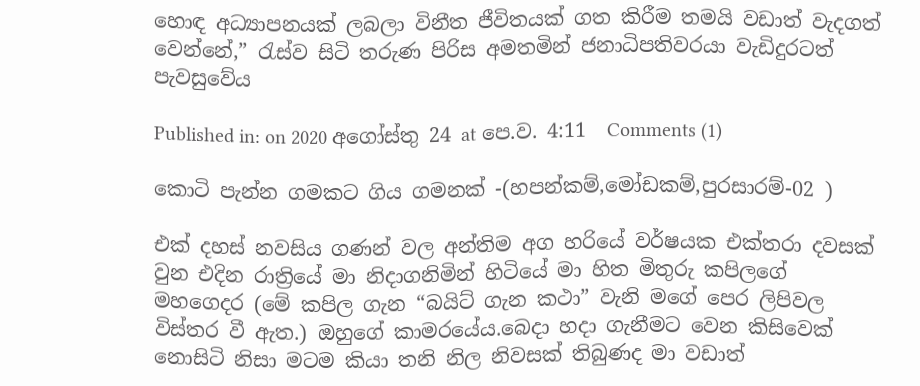හොඳ අධ්‍යාපනයක් ලබලා විනීත ජීවිතයක් ගත කිරීම තමයි වඩාත් වැදගත් වෙන්නේ,” රැස්ව සිටි තරුණ පිරිස අමතමින් ජනාධිපතිවරයා වැඩිදුරටත් පැවසුවේය

Published in: on 2020 අගෝස්තු 24 at පෙ.ව. 4:11  Comments (1)

කොටි පැන්න ගමකට ගිය ගමනක් -(හපන්කම්,මෝඩකම්,පුරසාරම්-02 )

එක් දහස් නවසිය ගණන් වල අන්තිම අග හරියේ වර්ෂයක එක්තරා දවසක් වුන එදින රාත්‍රියේ මා නිදාගනිමින් හිටියේ මා හිත මිතුරු කපිලගේ මහගෙදර (මේ කපිල ගැන “බයිට් ගැන කථා” වැනි මගේ පෙර ලිපිවල විස්තර වී ඇත.) ඔහුගේ කාමරයේය.බෙදා හදා ගැනීමට වෙන කිසිවෙක් නොසිටි නිසා මටම කියා තනි නිල නිවසක් තිබුණද මා වඩාත්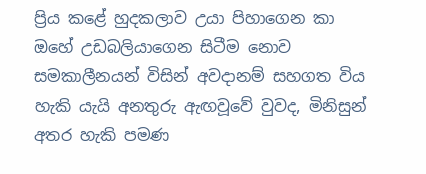ප්‍රිය කළේ හුදකලාව උයා පිහාගෙන කා ඔහේ උඩබලියාගෙන සිටීම නොව සමකාලීනයන් විසින් අවදානම් සහගත විය හැකි යැයි අනතුරු ඇඟවූවේ වුවද, මිනිසුන් අතර හැකි පමණ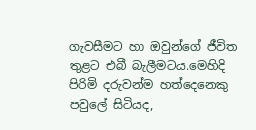ගැවසීමට හා ඔවුන්ගේ ජීවිත තුළට එබී බැලීමටය.මෙහිදි පිරිමි දරුවන්ම හත්දෙනෙකු පවුලේ සිටියද,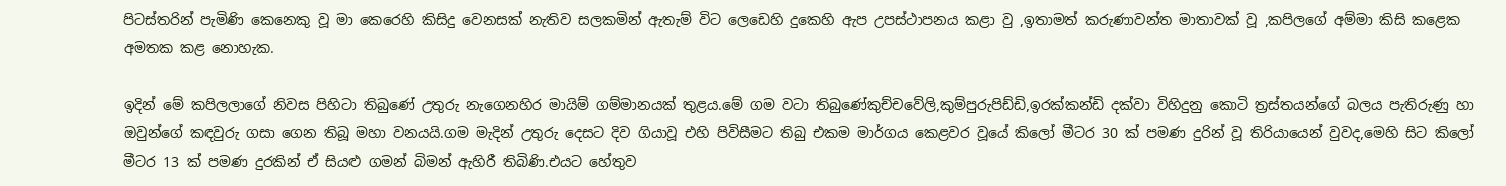පිටස්තරින් පැමිණි කෙනෙකු වූ මා කෙරෙහි කිසිදු වෙනසක් නැතිව සලකමින් ඇතැම් විට ලෙඩෙහි දුකෙහි ඇප උපස්ථාපනය කළා වු ,ඉතාමත් කරුණාවන්ත මාතාවක් වූ ,කපිලගේ අම්මා කිසි කළෙක අමතක කළ නොහැක.

ඉදින් මේ කපිලලාගේ නිවස පිහිටා තිබුණේ උතුරු නැගෙනහිර මායිම් ගම්මානයක් තුළය.මේ ගම වටා තිබුණේකුච්චවේලි,කුම්පුරුපිඩ්ඩි,ඉරක්කන්ඩි දක්වා විහිදුනු කොටි ත්‍රස්තයන්ගේ බලය පැතිරුණු හා ඔවුන්ගේ කඳවුරු ගසා ගෙන තිබූ මහා වනයයි.ගම මැදින් උතුරු දෙසට දිව ගියාවූ එහි පිවිසීමට තිබු එකම මාර්ගය කෙළවර වූයේ කිලෝ මීටර 30 ක් පමණ දුරින් වූ තිරියායෙන් වුවද,මෙහි සිට කිලෝ මීටර 13 ක් පමණ දුරකින් ඒ සියළු ගමන් බිමන් ඇහිරී තිබිණි.එයට හේතුව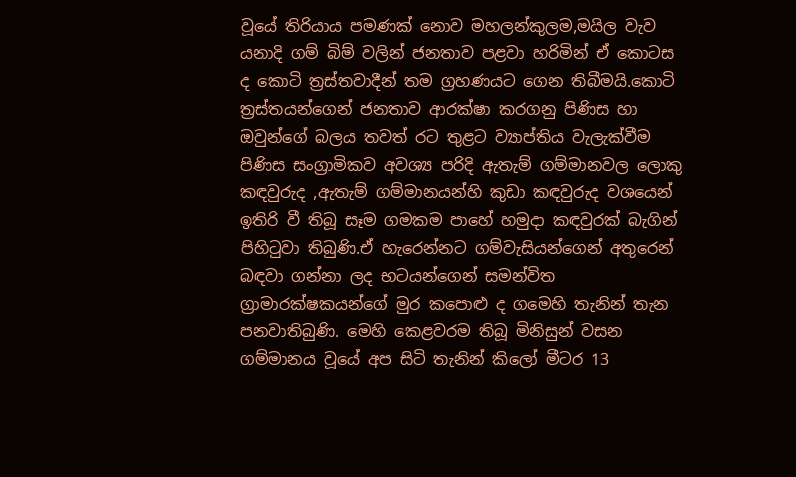වූයේ තිරියාය පමණක් නොව මහලන්කුලම,මයිල වැව යනාදි ගම් බිම් වලින් ජනතාව පළවා හරිමින් ඒ කොටස ද කොටි ත්‍රස්තවාදීන් තම ග්‍රහණයට ගෙන තිබීමයි.කොටි ත්‍රස්තයන්ගෙන් ජනතාව ආරක්ෂා කරගනු පිණිස හා ඔවුන්ගේ බලය තවත් රට තුළට ව්‍යාප්තිය වැලැක්වීම පිණිස සංග්‍රාමිකව අවශ්‍ය පරිදි ඇතැම් ගම්මානවල ලොකු කඳවුරුද ,ඇතැම් ගම්මානයන්හි කුඩා කඳවුරුද වශයෙන් ඉතිරි වී තිබූ සෑම ගමකම පාහේ හමුදා කඳවුරක් බැගින් පිහිටුවා තිබුණි.ඒ හැරෙන්නට ගම්වැසියන්ගෙන් අතුරෙන් බඳවා ගන්නා ලද භටයන්ගෙන් සමන්විත ග්‍රාමාරක්ෂකයන්ගේ මුර කපොළු ද ගමෙහි තැනින් තැන පනවාතිබුණි. මෙහි කෙළවරම තිබූ මිනිසුන් වසන ගම්මානය වූයේ අප සිටි තැනින් කිලෝ මීටර 13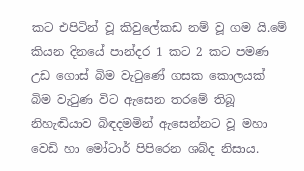කට එපිටින් වූ කිවුලේකඩ නම් වූ ගම යි.මේ කියන දිනයේ පාන්දර 1 කට 2 කට පමණ උඩ ගොස් බිම වැටුණේ ගසක කොලයක් බිම වැටුණ විට ඇසෙන තරමේ තිබූ නිහැඬියාව බිඳදමමින් ඇසෙන්නට වූ මහා වෙඩි හා මෝටාර් පිපිරෙන ශබ්ද නිසාය.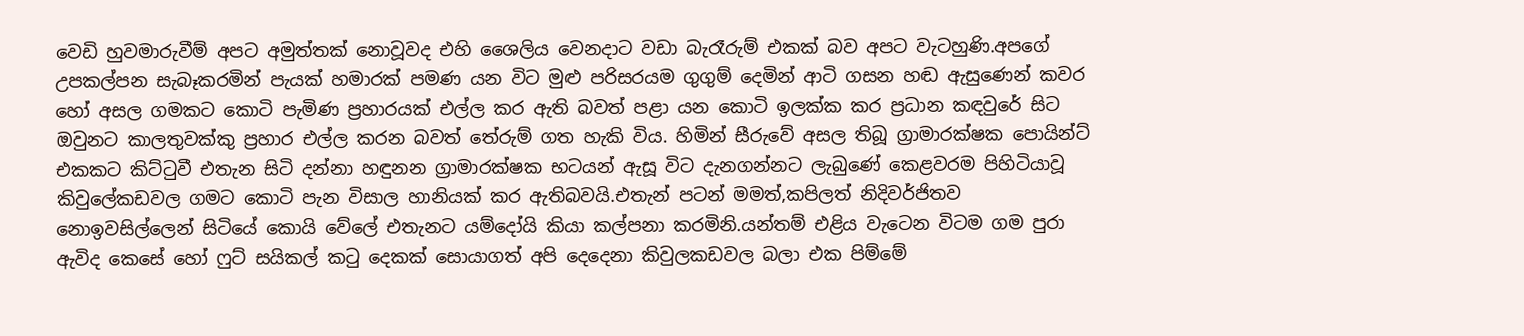වෙඩි හුවමාරුවීම් අපට අමුත්තක් නොවූවද එහි ශෛලිය වෙනදාට වඩා බැරෑරුම් එකක් බව අපට වැටහුණි.අපගේ උපකල්පන සැබෑකරමින් පැයක් හමාරක් පමණ යන විට මුළු පරිසරයම ගුගුම් දෙමින් ආටි ගසන හඬ ඇසුණෙන් කවර හෝ අසල ගමකට කොටි පැමිණ ප්‍රහාරයක් එල්ල කර ඇති බවත් පළා යන කොටි ඉලක්ක කර ප්‍රධාන කඳවුරේ සිට ඔවුනට කාලතුවක්කු ප්‍රහාර එල්ල කරන බවත් තේරුම් ගත හැකි විය. හිමින් සීරුවේ අසල තිබූ ග්‍රාමාරක්ෂක පොයින්ට් එකකට කිට්ටුවී එතැන සිටි දන්නා හඳුනන ග්‍රාමාරක්ෂක භටයන් ඇසූ විට දැනගන්නට ලැබුණේ කෙළවරම පිහිටියාවූ කිවුලේකඩවල ගමට කොටි පැන විසාල හානියක් කර ඇතිබවයි.එතැන් පටන් මමත්,කපිලත් නිදිවර්ජිතව නොඉවසිල්ලෙන් සිටියේ කොයි වේලේ එතැනට යම්දෝයි කියා කල්පනා කරමිනි.යන්තම් එළිය වැටෙන විටම ගම පුරා ඇවිද කෙසේ හෝ ෆුට් සයිකල් කටු දෙකක් සොයාගත් අපි දෙදෙනා කිවුලකඩවල බලා එක පිම්මේ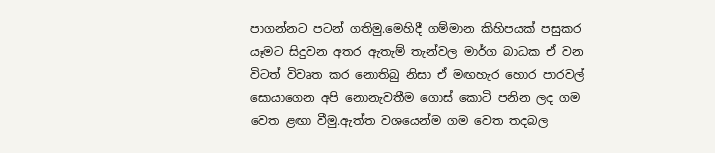පාගන්නට පටන් ගතිමු.මෙහිදී ගම්මාන කිහිපයක් පසුකර යෑමට සිදුවන අතර ඇතැම් තැන්වල මාර්ග බාධක ඒ වන විටත් විවෘත කර නොතිබු නිසා ඒ මඟහැර හොර පාරවල් සොයාගෙන අපි නොනැවතීම ගොස් කොටි පනින ලද ගම වෙත ළඟා වීමු.ඇත්ත වශයෙන්ම ගම වෙත තදබල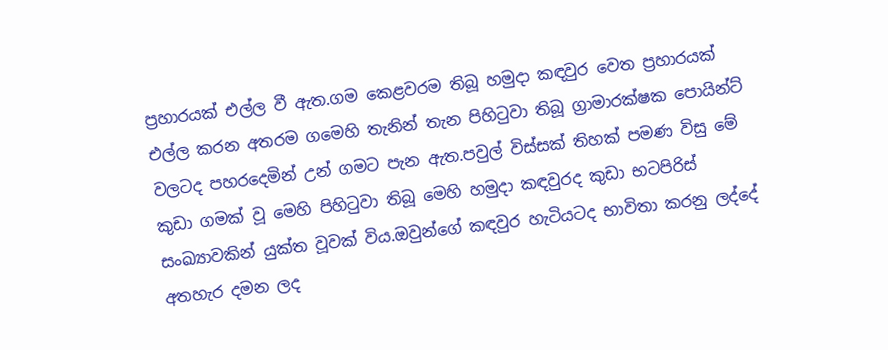ප්‍රහාරයක් එල්ල වී ඇත.ගම කෙළවරම තිබූ හමුදා කඳවුර වෙත ප්‍රහාරයක් එල්ල කරන අතරම ගමෙහි තැනින් තැන පිහිටුවා තිබූ ග්‍රාමාරක්ෂක පොයින්ට් වලටද පහරදෙමින් උන් ගමට පැන ඇත.පවුල් විස්සක් තිහක් පමණ විසු මේ කුඩා ගමක් වූ මෙහි පිහිටුවා තිබූ මෙහි හමුදා කඳවුරද කුඩා භටපිරිස් සංඛ්‍යාවකින් යුක්ත වූවක් විය.ඔවුන්ගේ කඳවුර හැටියටද භාවිතා කරනු ලද්දේ අතහැර දමන ලද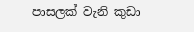පාසලක් වැනි කුඩා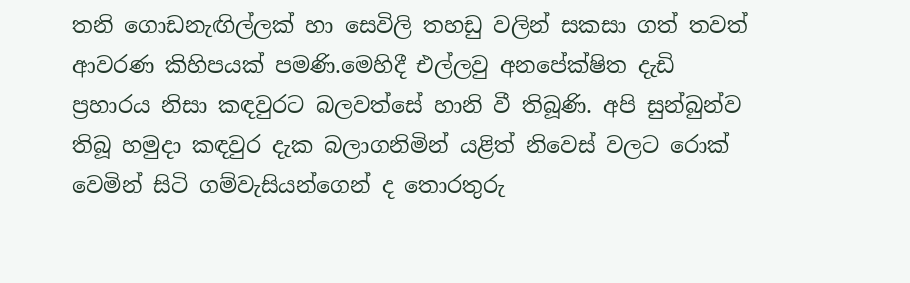තනි ගොඩනැඟිල්ලක් හා සෙවිලි තහඩු වලින් සකසා ගත් තවත් ආවරණ කිහිපයක් පමණි.මෙහිදී එල්ලවු අනපේක්ෂිත දැඩි ප්‍රහාරය නිසා කඳවුරට බලවත්සේ හානි වී තිබූණි. අපි සුන්බුන්ව තිබූ හමුදා කඳවුර දැක බලාගනිමින් යළිත් නිවෙස් වලට රොක් වෙමින් සිටි ගම්වැසියන්ගෙන් ද තොරතුරු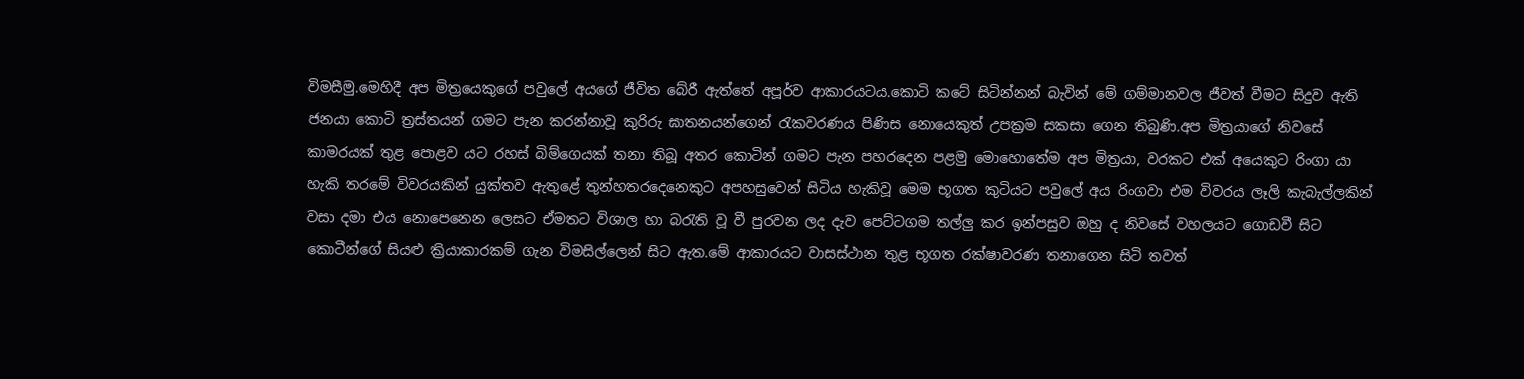විමසීමු.මෙහිදී අප මිත්‍රයෙකුගේ පවුලේ අයගේ ජීවිත බේරී ඇත්තේ අපූර්ව ආකාරයටය.කොටි කටේ සිටින්නන් බැවින් මේ ගම්මානවල ජීවත් වීමට සිදුව ඇති ජනයා කොටි ත්‍රස්තයන් ගමට පැන කරන්නාවූ කුරිරු ඝාතනයන්ගෙන් රැකවරණය පිණිස නොයෙකුත් උපක්‍රම සකසා ගෙන තිබුණි.අප මිත්‍රයාගේ නිවසේ කාමරයක් තුළ පොළව යට රහස් බිම්ගෙයක් තනා තිබූ අතර කොටින් ගමට පැන පහරදෙන පළමු මොහොතේම අප මිත්‍රයා, වරකට එක් අයෙකුට රිංගා යා හැකි තරමේ විවරයකින් යුක්තව ඇතුළේ තුන්හතරදෙනෙකුට අපහසුවෙන් සිටිය හැකිවූ මෙම භූගත කුටියට පවුලේ අය රිංගවා එම විවරය ලෑලි කැබැල්ලකින් වසා දමා එය නොපෙනෙන ලෙසට ඒමතට විශාල හා බරැති වූ වී පුරවන ලද දැව පෙට්ටගම තල්ලු කර ඉන්පසුව ඔහු ද නිවසේ වහලයට ගොඩවී සිට කොටීන්ගේ සියළු ක්‍රියාකාරකම් ගැන විමසිල්ලෙන් සිට ඇත.මේ ආකාරයට වාසස්ථාන තුළ භූගත රක්ෂාවරණ තනාගෙන සිටි තවත්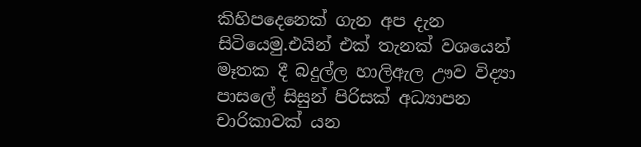කිහිපදෙනෙක් ගැන අප දැන සිටියෙමු.එයින් එක් තැනක් වශයෙන් මෑතක දී බදුල්ල හාලිඇල ඌව විද්‍යා පාසලේ සිසුන් පිරිසක් අධ්‍යාපන චාරිකාවක් යන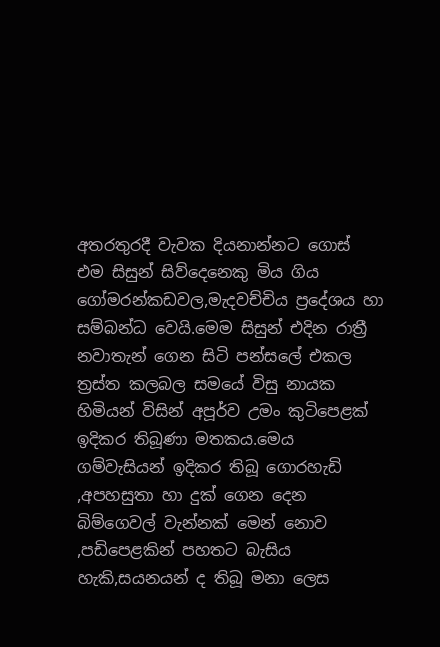අතරතුරදී වැවක දියනාන්නට ගොස් එම සිසුන් සිව්දෙනෙකු මිය ගිය ගෝමරන්කඩවල,මැදවච්චිය ප්‍රදේශය හා සම්බන්ධ වෙයි.මෙම සිසුන් එදින රාත්‍රී නවාතැන් ගෙන සිටි පන්සලේ එකල ත්‍රස්ත කලබල සමයේ විසු නායක හිමියන් විසින් අපූර්ව උමං කුටිපෙළක් ඉදිකර තිබූණා මතකය.මෙය ගම්වැසියන් ඉදිකර තිබූ ගොරහැඩි ,අපහසුතා හා දුක් ගෙන දෙන බිම්ගෙවල් වැන්නක් මෙන් නොව ,පඩිපෙළකින් පහතට බැසිය හැකි,සයනයන් ද තිබූ මනා ලෙස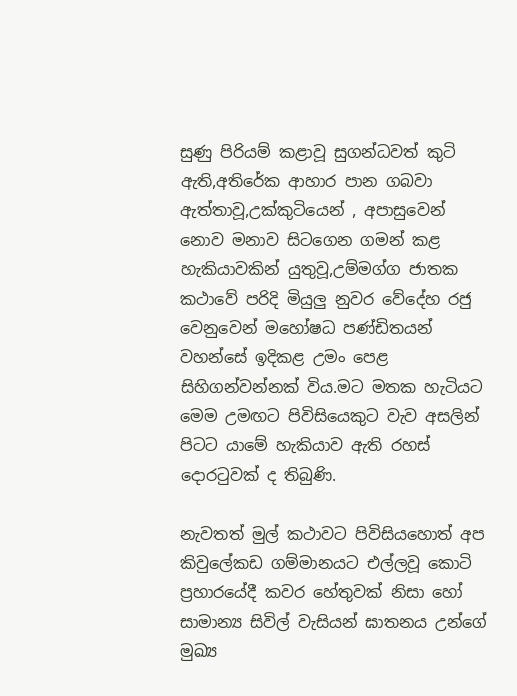සුණු පිරියම් කළාවූ සුගන්ධවත් කුටි ඇති,අතිරේක ආහාර පාන ගබවා ඇත්තාවූ,උක්කුටියෙන් , අපාසුවෙන් නොව මනාව සිටගෙන ගමන් කළ හැකියාවකින් යුතුවූ,උම්මග්ග ජාතක කථාවේ පරිදි මියුලු නුවර වේදේහ රජු වෙනුවෙන් මහෝෂධ පණ්ඩිතයන් වහන්සේ ඉදිකළ උමං පෙළ සිහිගන්වන්නක් විය.මට මතක හැටියට මෙම උමඟට පිවිසියෙකුට වැව අසලින් පිටට යාමේ හැකියාව ඇති රහස් දොරටුවක් ද තිබුණි.

නැවතත් මුල් කථාවට පිවිසියහොත් අප කිවුලේකඩ ගම්මානයට එල්ලවූ කොටි ප්‍රහාරයේදී කවර හේතුවක් නිසා හෝ සාමාන්‍ය සිවිල් වැසියන් ඝාතනය උන්ගේ මුඛ්‍ය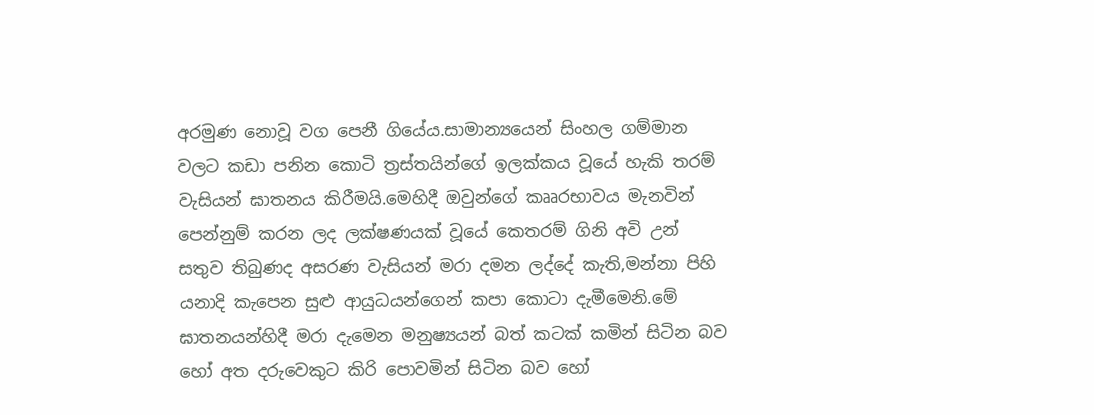අරමුණ නොවූ වග පෙනී ගියේය.සාමාන්‍යයෙන් සිංහල ගම්මාන වලට කඩා පනින කොටි ත්‍රස්තයින්ගේ ඉලක්කය වූයේ හැකි තරම් වැසියන් ඝාතනය කිරීමයි.මෙහිදී ඔවුන්ගේ කෲරභාවය මැනවින් පෙන්නුම් කරන ලද ලක්ෂණයක් වූයේ කෙතරම් ගිනි අවි උන් සතුව තිබුණද අසරණ වැසියන් මරා දමන ලද්දේ කැති,මන්නා පිහි යනාදි කැපෙන සුළු ආයුධයන්ගෙන් කපා කොටා දැමීමෙනි.මේ ඝාතනයන්හිදී මරා දැමෙන මනුෂ්‍යයන් බත් කටක් කමින් සිටින බව හෝ අත දරුවෙකුට කිරි පොවමින් සිටින බව හෝ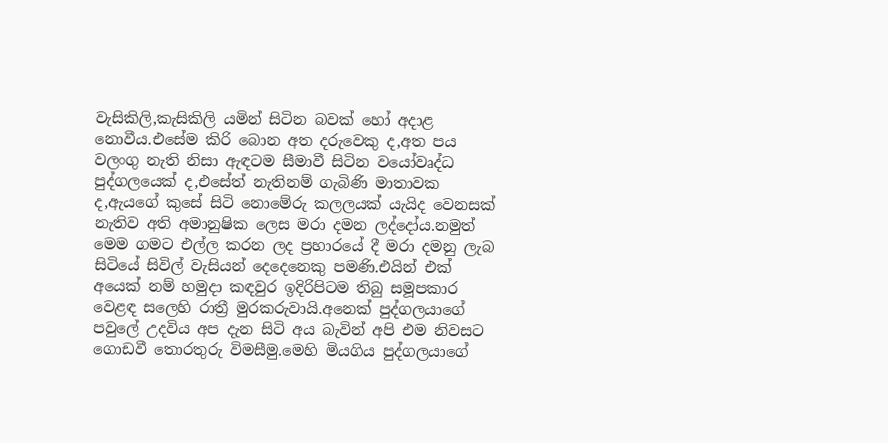වැසිකිලි,කැසිකිලි යමින් සිටින බවක් හෝ අදාළ නොවීය.එසේම කිරි බොන අත දරුවෙකු ද,අත පය වලංගු නැති නිසා ඇඳටම සීමාවී සිටින වයෝවෘද්ධ පුද්ගලයෙක් ද,එසේත් නැතිනම් ගැබිණි මාතාවක ද,ඇයගේ කුසේ සිටි නොමේරු කලලයක් යැයිද වෙනසක් නැතිව අති අමානුෂික ලෙස මරා දමන ලද්දෝය.නමුත් මෙම ගමට එල්ල කරන ලද ප්‍රහාරයේ දී මරා දමනු ලැබ සිටියේ සිවිල් වැසියන් දෙදෙනෙකු පමණි.එයින් එක් අයෙක් නම් හමුදා කඳවුර ඉදිරිපිටම තිබු සමූපකාර වෙළඳ සලෙහි රාත්‍රී මුරකරුවායි.අනෙක් පුද්ගලයාගේ පවුලේ උදවිය අප දැන සිටි අය බැවින් අපි එම නිවසට ගොඩවී තොරතුරු විමසීමු.මෙහි මියගිය පුද්ගලයාගේ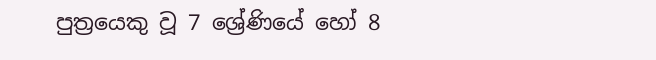පුත්‍රයෙකු වූ 7 ශ්‍රේණියේ හෝ 8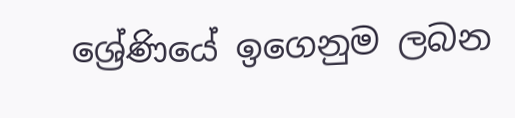ශ්‍රේණියේ ඉගෙනුම ලබන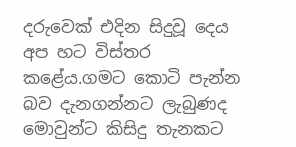දරුවෙක් එදින සිදුවූ දෙය අප හට විස්තර කළේය.ගමට කොටි පැන්න බව දැනගන්නට ලැබුණද මොවුන්ට කිසිදු තැනකට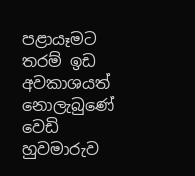පළායෑමට තරම් ඉඩ අවකාශයත් නොලැබු‍ණේ වෙඩි හුවමාරුව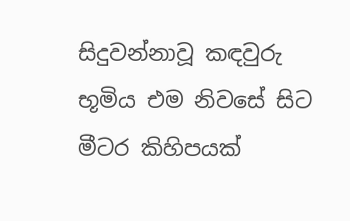සිදුවන්නාවූ කඳවුරු භූමිය එම නිවසේ සිට මීටර කිහිපයක්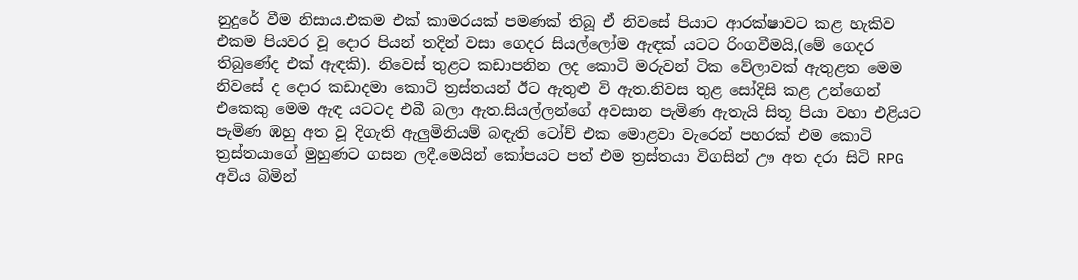නුදුරේ වීම නිසාය.එකම එක් කාමරයක් පමණක් තිබූ ඒ නිවසේ පියාට ආරක්ෂාවට කළ හැකිව එකම පියවර වූ දොර පියන් තදින් වසා ගෙදර සියල්ලෝම ඇඳක් යටට රිංගවීමයි,(මේ ගෙදර තිබුණේද එක් ඇඳකි). නිවෙස් තුළට කඩාපනින ලද කොටි මරුවන් ටික වේලාවක් ඇතුළත මෙම නිවසේ ද දොර කඩාදමා කොටි ත්‍රස්තයන් ඊට ඇතුළු වි ඇත.නිවස තුළ සෝදිසි කළ ‍උන්ගෙන් එකෙකු මෙම ඇඳ යටටද එබී බලා ඇත.සියල්ලන්ගේ අවසාන පැමිණ ඇතැයි සිතූ පියා වහා එළියට පැමිණ ඹහු අත වූ දිගැති ඇලුමිනියම් බඳැති ටෝච් එක මොළවා වැරෙන් පහරක් එම කොටි ත්‍රස්තයාගේ මුහුණට ගසන ලදී.මෙයින් කෝපයට පත් එම ත්‍රස්තයා විගසින් ඌ අත දරා සිටි RPG අවිය බිමින්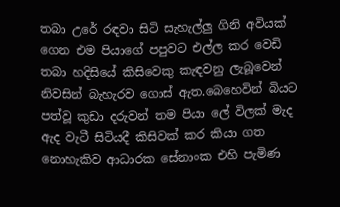තබා උරේ රඳවා සිටි සැහැල්ලු ගිනි අවියක් ගෙන එම පියාගේ පපුවට එල්ල කර වෙඩි තබා හදිසියේ කිසිවෙකු කැඳවනු ලැබූවෙන් නිවසින් බැහැරව ගොස් ඇත.බෙහෙවින් බියට පත්වූ කුඩා දරුවන් තම පියා ලේ විලක් මැද ඇද වැටී සිටියදී කිසිවක් කර කියා ගත නොහැකිව ආධාරක සේනාංක එහි පැමිණ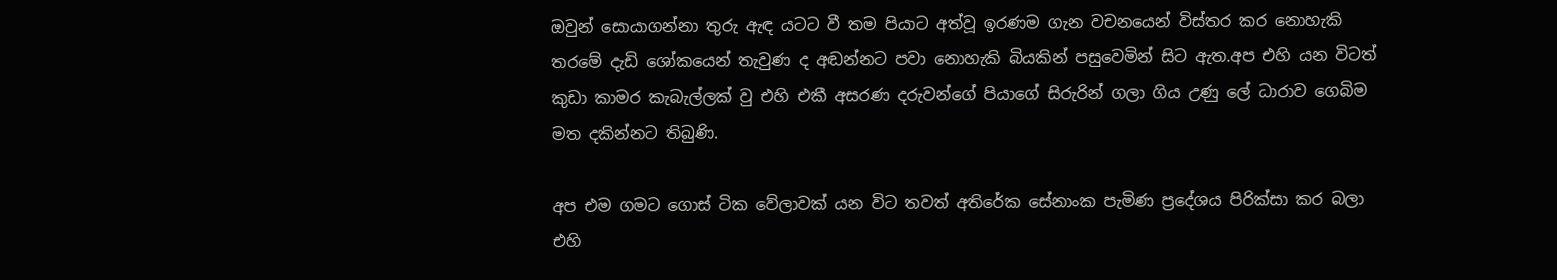ඔවුන් සොයාගන්නා තුරු ඇඳ යටට වී තම පියාට අත්වූ ඉරණම ගැන වචනයෙන් විස්තර කර නොහැකි තරමේ දැඩි ශෝකයෙන් තැවුණ ද අඬන්නට පවා නොහැකි බියකින් පසුවෙමින් සිට ඇත.අප එහි යන විටත් කුඩා කාමර කැබැල්ලක් වු එහි එකී අසරණ දරුවන්ගේ පියාගේ සිරුරින් ගලා ගිය උණු ලේ ධාරාව ගෙබිම මත දකින්නට තිබුණි.

අප එම ගමට ගොස් ටික වේලාවක් යන විට තවත් අතිරේක සේනාංක පැමිණ ප්‍රදේශය පිරික්සා කර බලා එහි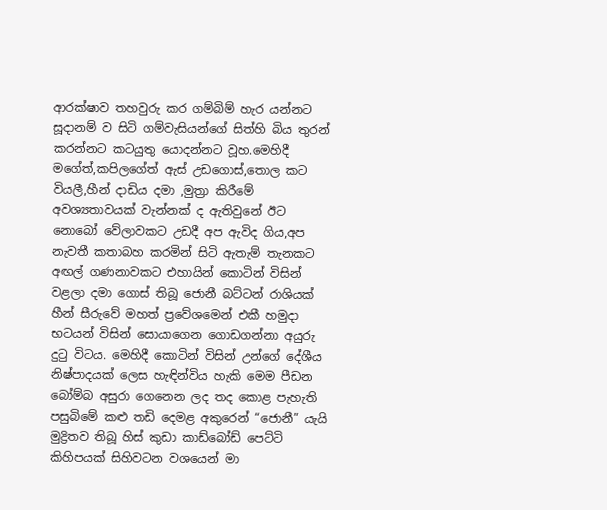ආරක්ෂාව තහවුරු කර ගම්බිම් හැර යන්නට සූදානම් ව සිටි ගම්වැසියන්ගේ සිත්හි බිය තුරන් කරන්නට කටයුතු යොදන්නට වූහ.මෙහිදී මගේත්,කපිලගේත් ඇස් උඩගොස්,තොල කට වියලී,හීන් දාඩිය දමා ,මුත්‍රා කිරීමේ අවශ්‍යතාවයක් වැන්නක් ද ඇතිවුනේ ඊට නොබෝ වේලාවකට උඩදී අප ඇවිද ගිය,අප නැවතී කතාබහ කරමින් සිටි ඇතැම් තැනකට අඟල් ගණනාවකට එහායින් කොටින් විසින් වළලා දමා ගොස් තිබූ ජොනී බට්ටන් රාශියක් හීන් සීරුවේ මහත් ප්‍රවේශමෙන් එකී හමුදා භටයන් විසින් සොයාගෙන ගොඩගන්නා අයුරු දුටු විටය. මෙහිදී කොටින් විසින් උන්ගේ දේශීය නිෂ්පාදයක් ලෙස හැඳින්විය හැකි මෙම පීඩන බෝම්බ අසුරා ගෙනෙන ලද තද කොළ පැහැති පසුබිමේ කළු තඩි දෙමළ අකුරෙන් “ජොනී” යැයි මුද්‍රිතව තිබූ හිස් කුඩා කාඩ්බෝඩ් පෙට්ටි කිහිපයක් සිහිවටන වශයෙන් මා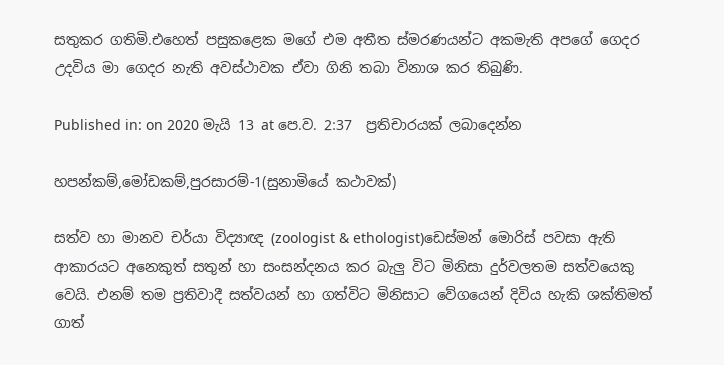සතුකර ගතිමි.එහෙත් පසුකළෙක මගේ එම අතීත ස්මරණයන්ට අකමැති අපගේ ගෙදර උදවිය මා ගෙදර නැති අවස්ථාවක ඒවා ගිනි තබා විනාශ කර තිබුණි.

Published in: on 2020 මැයි 13 at පෙ.ව. 2:37  ප්‍රතිචාරයක් ලබාදෙන්න

හපන්කම්,මෝඩකම්,පුරසාරම්-1(සුනාමියේ කථාවක්)

සත්ව හා මානව චර්යා විද්‍යාඥ (zoologist & ethologist)ඩෙස්මන් මොරිස් පවසා ඇති ආකාරයට අනෙකුත් සතුන් හා සංසන්දනය කර බැලු විට මිනිසා දුර්වලතම සත්වයෙකු වෙයි. එනම් තම ප්‍රතිවාදී සත්වයන් හා ගත්විට මිනිසාට වේගයෙන් දිවිය හැකි ශක්තිමත් ගාත්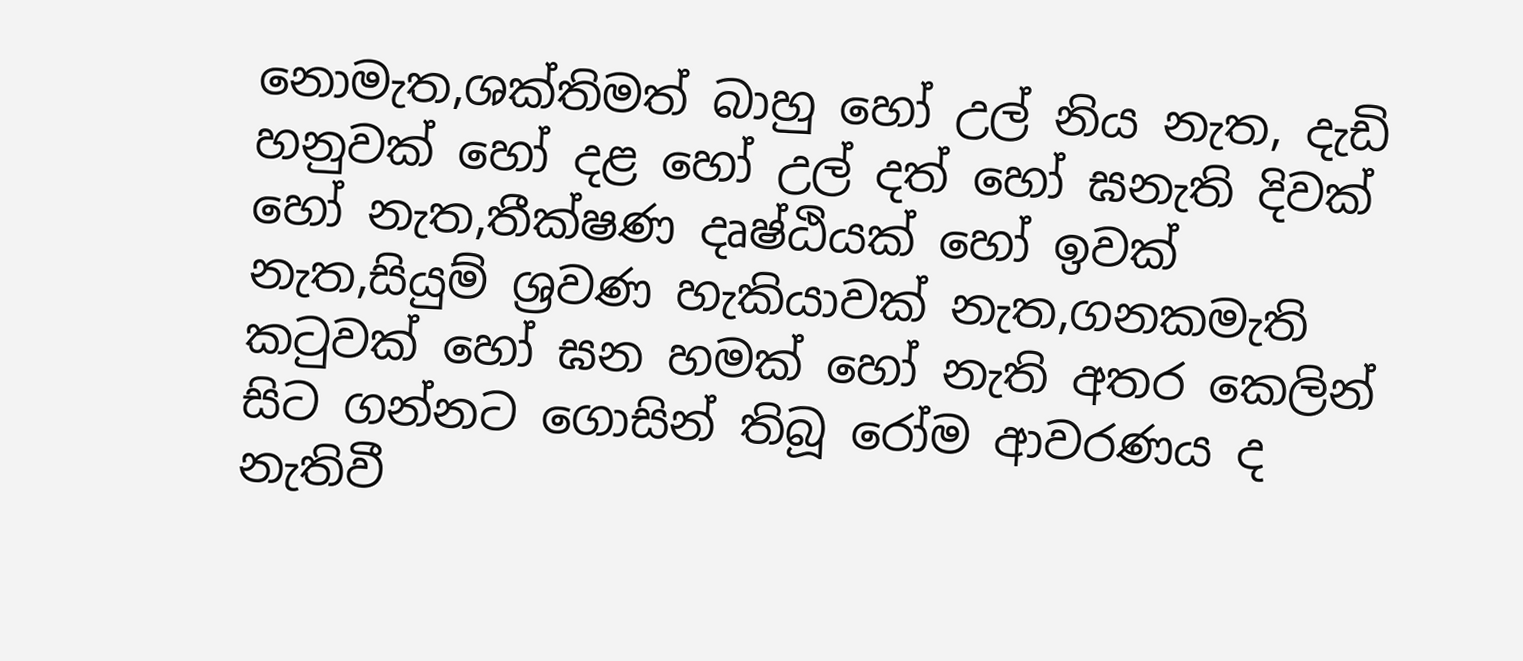නොමැත,ශක්තිමත් බාහු හෝ උල් නිය නැත, දැඩි හනුවක් හෝ දළ හෝ උල් දත් හෝ ඝනැති දිවක් හෝ නැත,තීක්ෂණ දෘෂ්ඨියක් හෝ ඉවක් නැත,සියුම් ශ්‍රවණ හැකියාවක් නැත,ගනකමැති කටුවක් හෝ ඝන හමක් හෝ නැති අතර කෙලින් සිට ගන්නට ගොසින් තිබූ රෝම ආවරණය ද නැතිවී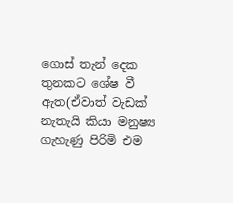ගොස් තැන් දෙක තුනකට ශේෂ වී ඇත(ඒවාත් වැඩක් නැතැයි කියා මනුෂ්‍ය ගැහැණු පිරිමි එම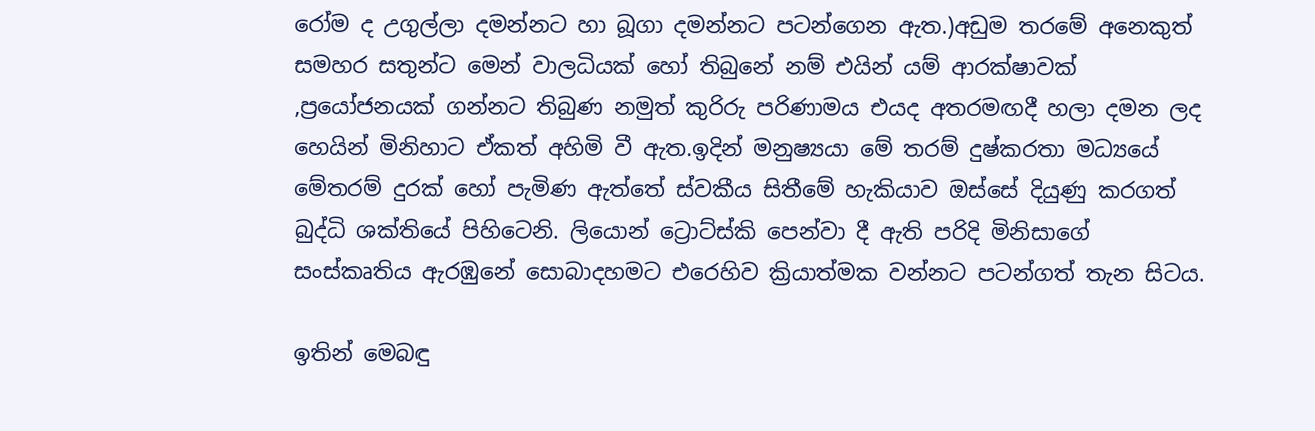රෝම ද උගුල්ලා දමන්නට හා බූගා දමන්නට පටන්ගෙන ඇත.)අඩුම තරමේ අනෙකුත් සමහර සතුන්ට මෙන් වාලධියක් හෝ තිබුනේ නම් එයින් යම් ආරක්ෂාවක් ,ප්‍රයෝජනයක් ගන්නට තිබුණ නමුත් කුරිරු පරිණාමය එයද අතරමඟදී හලා දමන ලද හෙයින් මිනිහාට ඒකත් අහිමි වී ඇත.ඉදින් මනුෂ්‍යයා මේ තරම් දුෂ්කරතා මධ්‍යයේ මේතරම් දුරක් හෝ පැමිණ ඇත්තේ ස්වකීය සිතීමේ හැකියාව ඔස්සේ දියුණු කරගත් බුද්ධි ශක්තියේ පිහිටෙනි. ලියොන් ට්‍රොට්ස්කි පෙන්වා දී ඇති පරිදි මිනිසාගේ සංස්කෘතිය ඇරඹුනේ සොබාදහමට එරෙහිව ක්‍රියාත්මක වන්නට පටන්ගත් තැන සිටය.

ඉතින් මෙබඳු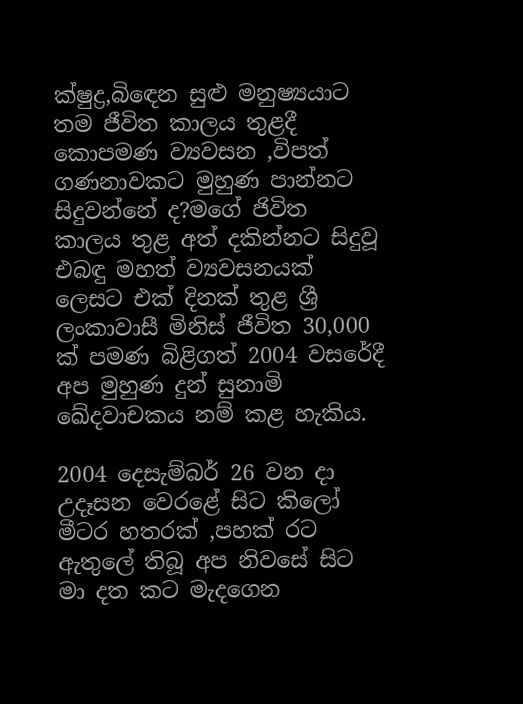ක්ෂුද්‍ර,බිඳෙන සුළු මනුෂ්‍යයාට තම ජීවිත කාලය තුළදී කොපමණ ව්‍යවසන ,විපත් ගණනාවකට මුහුණ පාන්නට සිදුවන්නේ ද?මගේ ජිවිත කාලය තුළ අත් දකින්නට සිදුවූ එබඳු මහත් ව්‍යවසනයක් ලෙසට එක් දිනක් තුළ ශ්‍රී ලංකාවාසී මිනිස් ජීවිත 30,000 ක් පමණ බිළිගත් 2004 වසරේදී අප මුහුණ දුන් සුනාමි ඛේදවාචකය නම් කළ හැකිය.

2004 දෙසැම්බර් 26 වන දා උදෑසන වෙරළේ සිට කිලෝ මීටර හතරක් ,පහක් රට ඇතුලේ තිබූ අප නිවසේ සිට මා දත කට මැදගෙන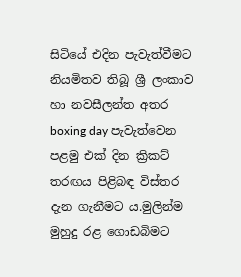සිටියේ එදින පැවැත්වීමට නියමිතව තිබූ ශ්‍රී ලංකාව හා නවසීලන්ත අතර boxing day පැවැත්වෙන පළමු එක් දින ක්‍රිකට් තරඟය පිළිබඳ විස්තර දැන ගැනීමට ය.මුලින්ම මුහුදු රළ ගොඩබිමට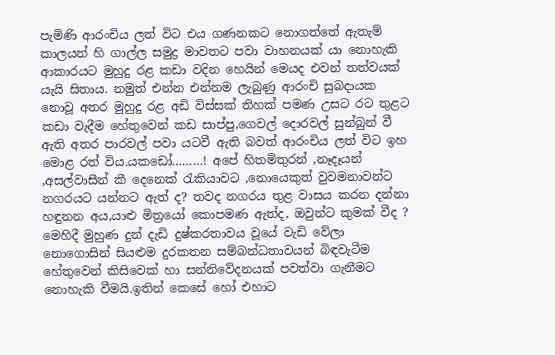පැමිණි ආරංචිය ලත් විට එය ගණනකට නොගත්තේ ඇතැම් කාලයන් හි ගාල්ල සමුද්‍ර මාවතට පවා වාහනයක් යා නොහැකි ආකාරයට මුහුදු රළ කඩා වදින හෙයින් මෙයද එවන් තත්වයක් යැයි සිතාය. නමුත් එන්න එන්නම ලැබුණු ආරංචි සුබදායක නොවූ අතර මුහුදු රළ අඩි විස්සක් තිහක් පමණ උසට රට තුළට කඩා වැදීම හේතුවෙන් කඩ සාප්පු,ගෙවල් දොරවල් සුන්බුන් වී ඇති අතර පාරවල් පවා යටවී ඇති බවත් ආරංචිය ලත් විට ඉහ මොළ රත් විය.යකඩෝ………! අපේ හිතමිතුරන් ,නෑදෑයන් ,අසල්වාසීන් කී දෙනෙක් රැකියාවට ,නොයෙකුත් වුවමනාවන්ට නගරයට යන්නට ඇත් ද? තවද නගරය තුළ වාසය කරන දන්නා හඳුනන අය,යාළු මිත්‍රයෝ කොපමණ ඇත්ද, ඔවුන්ට කුමක් වීද ? මෙහිදී මුහුණ දුන් දැඩි දුෂ්කරතාවය වූයේ වැඩි වේලා නොගොසින් සියළුම දුරකතන සම්බන්ධතාවයන් බිඳවැටීම හේතුවෙන් කිසිවෙක් හා සන්නිවේදනයක් පවත්වා ගැනීමට නොහැකි වීමයි.ඉතින් කෙසේ හෝ එහාට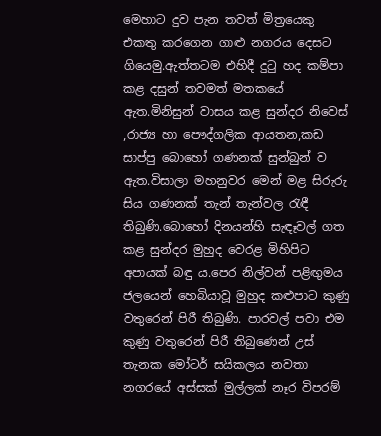මෙහාට දුව පැන තවත් මිත්‍රයෙකු එකතු කරගෙන ගාළු නගරය දෙසට ගියෙමු.ඇත්තටම එහිදී දුටු හද කම්පා කළ දසුන් තවමත් මතකයේ ඇත.මිනිසුන් වාසය කළ සුන්දර නිවෙස් ,රාජ්‍ය හා පෞද්ගලික ආයතන,කඩ සාප්පු බොහෝ ගණනක් සුන්බුන් ව ඇත.විසාලා මහනුවර මෙන් මළ සිරුරු සිය ගණනක් තැන් තැන්වල රැඳී තිබුණි.බොහෝ දිනයන්හි සැඳෑවල් ගත කළ සුන්දර මුහුද වෙරළ මිහිපිට අපායක් බඳු ය.පෙර නිල්වන් පළිඟුමය ජලයෙන් හෙබියාවූ මුහුද කළුපාට කුණු වතුරෙන් පිරී තිබුණි. පාරවල් පවා එම කුණු වතුරෙන් පිරී තිබුණෙන් උස් තැනක මෝටර් සයිකලය නවතා නගරයේ අස්සක් මුල්ලක් නෑර විපරම්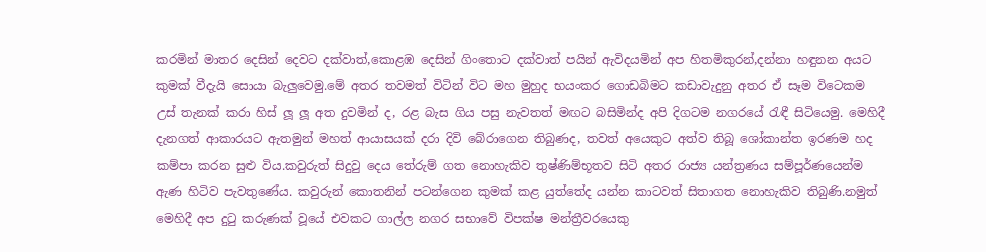කරමින් මාතර දෙසින් දෙවට දක්වාත්,කොළඹ දෙසින් ගිංතොට දක්වාත් පයින් ඇවිදයමින් අප හිතමිකුරන්,දන්නා හඳුනන අයට කුමක් වීදැයි සොයා බැලුවෙමු.මේ අතර තවමත් විටින් විට මහ මුහුද භයංකර ගොඩබිමට කඩාවැදුනු අතර ඒ සෑම විටෙකම උස් තැනක් කරා හිස් ලූ ලූ අත දුවමින් ද, රළ බැස ගිය පසු නැවතත් මඟට බසිමින්ද අපි දිගටම නගරයේ රැඳී සිටියෙමු. මෙහිදී දැනගත් ආකාරයට ඇතමුන් මහත් ආයාසයක් දරා දිවි බේරාගෙන තිබුණද, තවත් අයෙකුට අත්ව තිබූ ශෝකාන්ත ඉරණම හද කම්පා කරන සුළු විය.කවුරුත් සිදුවු දෙය තේරුම් ගත නොහැකිව තුෂ්ණිම්භූතව සිටි අතර රාජ්‍ය යන්ත්‍රණය සම්පූර්ණයෙන්ම ඇණ හිටිව පැවතුණේය. කවුරුන් කොතනින් පටන්ගෙන කුමක් කළ යුත්තේද යන්න කාටවත් සිතාගත නොහැකිව තිබුණි.නමුත් මෙහිදී අප දුටු කරුණක් වූයේ එවකට ගාල්ල නගර සභාවේ විපක්ෂ මන්ත්‍රීවරයෙකු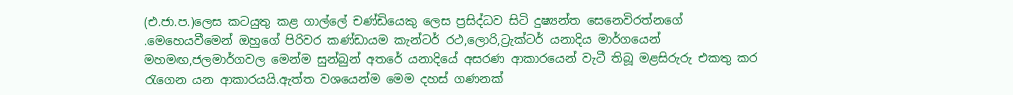(එ.ජා.ප.)ලෙස කටයුතු කළ ගාල්ලේ චණ්ඩියෙකු ලෙස ප්‍රසිද්ධව සිටි දුෂ්‍යන්ත සෙනෙවිරත්නගේ .මෙහෙයවීමෙන් ඔහුගේ පිරිවර කණ්ඩායම කැන්ටර් රථ,ලොරි,ට්‍රැක්ටර් යනාදිය මාර්ගයෙන් මහමඟ,ජලමාර්ගවල මෙන්ම සුන්බුන් අතරේ යනාදියේ අසරණ ආකාරයෙන් වැටී තිබූ මළසිරුරු එකතු කර රැගෙන යන ආකාරයයි.ඇත්ත වශයෙන්ම මෙම දහස් ගණනක්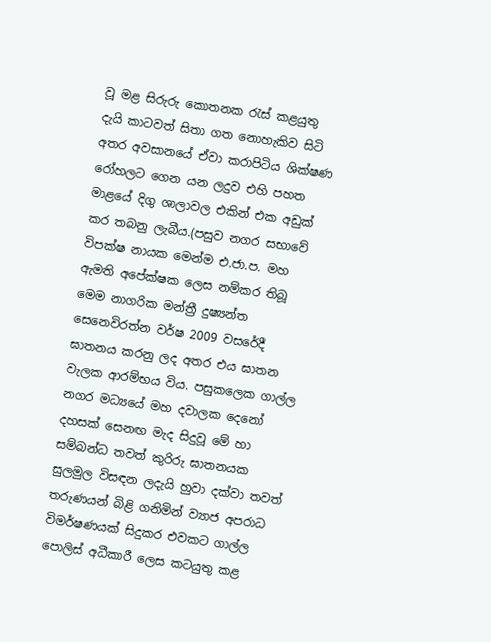වූ මළ සිරුරු කොතනක රැස් කළයුතු දැයි කාටවත් සිතා ගත නොහැකිව සිටි අතර අවසානයේ ඒවා කරාපිටිය ශික්ෂණ රෝහලට ගෙන යන ලදුව එහි පහත මාළයේ දිගු ශාලාවල එකින් එක අඩුක් කර තබනු ලැබීය.(පසුව නගර සභාවේ විපක්ෂ නායක මෙන්ම එ.ජා.ප. මහ ඇමති අපේක්ෂක ලෙස නම්කර තිබූ මෙම නාගරික මන්ත්‍රී දුෂ්‍යන්ත සෙනෙවිරත්න වර්ෂ 2009 වසරේදී ඝාතනය කරනු ලද අතර එය ඝාතන වැලක ආරම්භය විය. පසුකලෙක ගාල්ල නගර මධ්‍යයේ මහ දවාලක දෙනෝ දහසක් සෙනඟ මැද සිදුවූ මේ හා සම්බන්ධ තවත් කුරිරු ඝාතනයක සුලමුල විසඳන ලදැයි හුවා දක්වා තවත් තරුණයන් බිළි ගනිමින් ව්‍යාජ අපරාධ විමර්ෂණයක් සිදුකර එවකට ගාල්ල පොලිස් අධීකාරී ලෙස කටයුතු කළ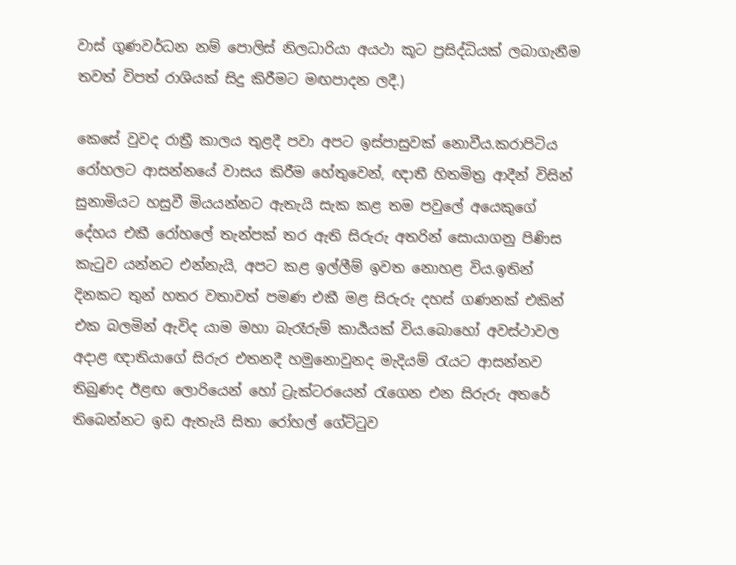වාස් ගුණවර්ධන නම් පොලිස් නිලධාරියා අයථා කූට ප්‍රසිද්ධියක් ලබාගැනීම තවත් විපත් රාශියක් සිදු කිරීමට මඟපාදන ලදී.)

කෙසේ වුවද රාත්‍රී කාලය තුළදී පවා අපට ඉස්පාසුවක් නොවීය.කරාපිටිය රෝහලට ආසන්නයේ වාසය කිරීම හේතුවෙන්, ඥාතී හිතමිත්‍ර ආදීන් විසින් සුනාමියට හසුවී මියයන්නට ඇතැයි සැක කළ තම පවුලේ අයෙකුගේ දේහය එකී රෝහලේ තැන්පක් තර ඇති සිරුරු අතරින් සොයාගනු පිණිස කැටුව යන්නට එන්නැයි, අපට කළ ඉල්ලීම් ඉවත නොහළ විය.ඉතින් දිනකට තුන් හතර වතාවත් පමණ එකී මළ සිරුරු දහස් ගණනක් එකින් එක බලමින් ඇවිද යාම මහා බැරෑරුම් කාර්‍යයක් විය.බොහෝ අවස්ථාවල අදාළ ඥාතියාගේ සිරුර එතනදී හමුනොවුනද මැදියම් රැයට ආසන්නව තිබුණද ඊළඟ ලොරියෙන් හෝ ට්‍රැක්ටරයෙන් රැගෙන එන සිරුරු අතරේ තිබෙන්නට ඉඩ ඇතැයි සිතා රෝහල් ගේට්ටුව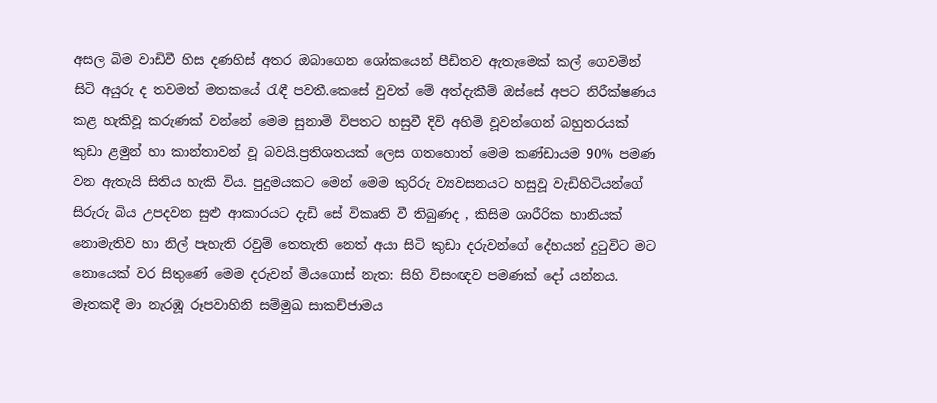අසල බිම වාඩිවී හිස දණහිස් අතර ඔබාගෙන ශෝකයෙන් පීඩිතව ඇතැමෙක් කල් ගෙවමින් සිටි අයුරු ද තවමත් මතකයේ රැඳී පවතී.කෙසේ වුවත් මේ අත්දැකීම් ඔස්සේ අපට නිරීක්ෂණය කළ හැකිවූ කරුණක් වන්නේ මෙම සුනාමි විපතට හසුවී දිවි අහිමි වූවන්ගෙන් බහුතරයක් කුඩා ළමුන් හා කාන්තාවන් වූ බවයි.ප්‍රතිශතයක් ලෙස ගතහොත් මෙම කණ්ඩායම 90% පමණ වන ඇතැයි සිතිය හැකි විය. පුදුමයකට මෙන් මෙම කුරිරු ව්‍යවසනයට හසුවූ වැඩිහිටියන්ගේ සිරුරු බිය උපදවන සුළු ආකාරයට දැඩි සේ විකෘති වී තිබුණද , කිසිම ශාරීරික හානියක් නොමැතිව හා නිල් පැහැති රවුම් තෙතැති නෙත් අයා සිටි කුඩා දරුවන්ගේ දේහයන් දුටුවිට මට නොයෙක් වර සිතුණේ මෙම දරුවන් මියගොස් නැත: සිහි විසංඥව පමණක් දෝ යන්නය. මෑතකදී මා නැරඹූ රූපවාහිනි සම්මුඛ සාකච්ජාමය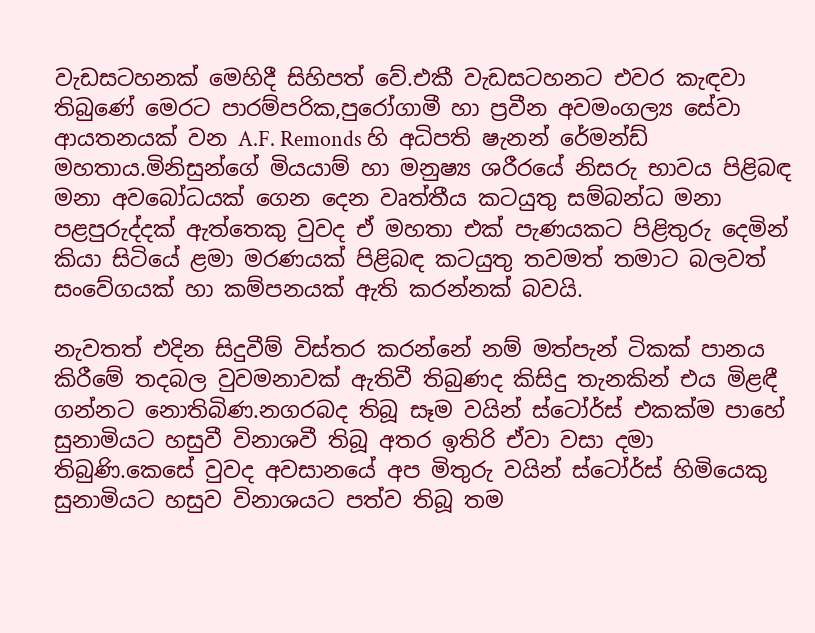වැඩසටහනක් මෙහිදී සිහිපත් වේ.එකී වැඩසටහනට එවර කැඳවා තිබුණේ මෙරට පාරම්පරික,පුරෝගාමී හා ප්‍රවීන අවමංගල්‍ය සේවා ආයතනයක් වන A.F. Remonds හි අධිපති ෂැනන් රේමන්ඩ් මහතාය.මිනිසුන්ගේ මියයාම් හා මනුෂ්‍ය ශරීරයේ නිසරු භාවය පිළිබඳ මනා අවබෝධයක් ගෙන දෙන වෘත්තීය කටයුතු සම්බන්ධ මනා පළපුරුද්දක් ඇත්තෙකු වුවද ඒ මහතා එක් පැණයකට පිළිතුරු දෙමින් කියා සිටියේ ළමා මරණයක් පිළිබඳ කටයුතු තවමත් තමාට බලවත් සංවේගයක් හා කම්පනයක් ඇති කරන්නක් බවයි.

නැවතත් එදින සිදුවීම් විස්තර කරන්නේ නම් මත්පැන් ටිකක් පානය කිරීමේ තදබල වුවමනාවක් ඇතිවී තිබුණද කිසිදු තැනකින් එය මිළඳී ගන්නට නොතිබිණ.නගරබද තිබූ සෑම වයින් ස්ටෝර්ස් එකක්ම පාහේ සුනාමියට හසුවී විනාශවී තිබූ අතර ඉතිරි ඒවා වසා දමා තිබුණි.කෙසේ වුවද අවසානයේ අප මිතුරු වයින් ස්ටෝර්ස් හිමියෙකු සුනාමියට හසුව විනාශයට පත්ව තිබූ තම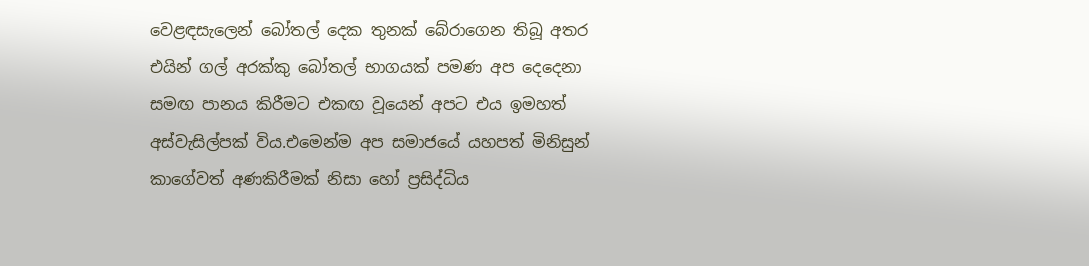වෙළඳසැලෙන් බෝතල් දෙක තුනක් බේරාගෙන තිබූ අතර එයින් ගල් අරක්කු බෝතල් භාගයක් පමණ අප දෙදෙනා සමඟ පානය කිරීමට එකඟ වූයෙන් අපට එය ඉමහත් අස්වැසිල්පක් විය.එමෙන්ම අප සමාජයේ යහපත් මිනිසුන් කාගේවත් අණකිරීමක් නිසා හෝ ප්‍රසිද්ධිය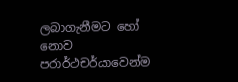ලබාගැනීමට හෝ නොව පරාර්ථචර්යාවෙන්ම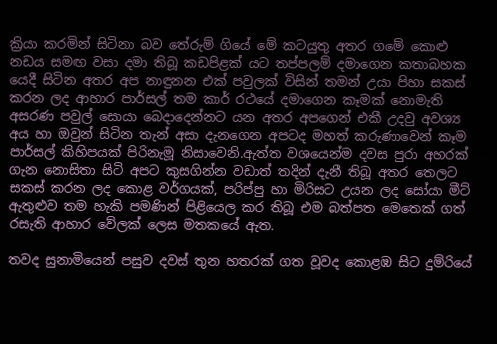ක්‍රියා කරමින් සිටිනා බව තේරුම් ගියේ මේ කටයුතු අතර ගමේ කොළු නඩය සමඟ වසා දමා තිබූ කඩපිළක් යට තප්පලම් දමාගෙන කතාබහක යෙදී සිටින අතර අප නාඳුනන එක් පවුලක් විසින් තමන් උයා පිහා සකස් කරන ලද ආහාර පාර්සල් තම කාර් රථයේ දමාගෙන කෑමක් නොමැති අසරණ පවුල් සොයා ‍බෙදාදෙන්නට යන අතර අපගෙන් එකී උදවු අවශ්‍ය අය හා ඔවුන් සිටින තැන් අසා දැනගෙන අපටද මහත් කරුණාවෙන් කෑම පාර්සල් කිහිපයක් පිරිනැමූ නිසාවෙනි.ඇත්ත වශයෙන්ම දවස පුරා අහරක් ගැන නොසිතා සිටි අපට කුසගින්න වඩාත් තදින් දැනී තිබූ අතර තෙලට සකස් කරන ලද කොළ වර්ගයක්, පරිප්පු හා මිරිසට උයන ලද සෝයා මීට් ඇතුළුව තම හැකි පමණින් පිළියෙල කර තිබූ එම බත්පත මෙතෙක් ගත් රසැති ආහාර වේලක් ලෙස මතකයේ ඇත.

තවද සුනාමියෙන් පසුව දවස් තුන හතරක් ගත වූවද කොළඹ සිට දුම්රියේ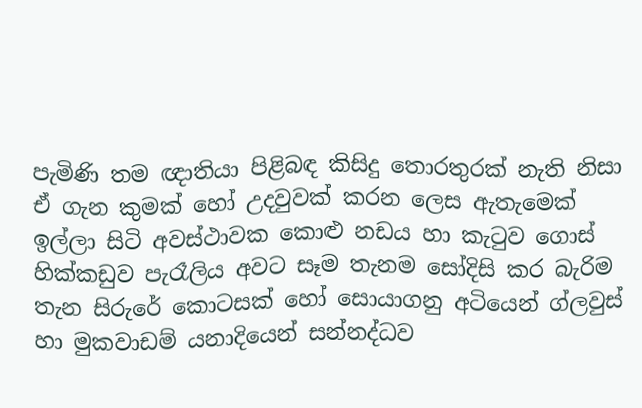පැමිණි තම ඥාතියා පිළිබඳ කිසිදු තොරතුරක් නැති නිසා ඒ ගැන කුමක් හෝ උදවුවක් කරන ලෙස ඇතැමෙක් ඉල්ලා සිටි අවස්ථාවක කොළු නඩය හා කැටුව ගොස් හික්කඩුව පැරෑලිය අවට සෑම තැනම සෝදිසි කර බැරිම තැන සිරුරේ කොටසක් හෝ සොයාගනු අටියෙන් ග්ලවුස් හා මුකවාඩම් යනාදියෙන් සන්නද්ධව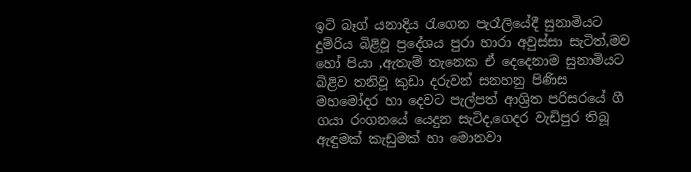ඉටි බෑග් යනාදිය රැගෙන පැරෑලියේදී සුනාමියට දුම්රිය බිළිවූ ප්‍රදේශය පුරා හාරා අවුස්සා සැටිත්,මව හෝ පියා ,ඇතැම් තැනෙක ඒ දෙදෙනාම සුනාමියට බිළිව තනිවූ කුඩා දරුවන් සනහනු පිණිස මහමෝදර හා දෙවට පැල්පත් ආශ්‍රිත පරිසරයේ ගී ගයා රංගනයේ යෙදුන සැටිද,ගෙදර වැඩිපුර තිබූ ඇඳුමක් කැඩුමක් හා මොනවා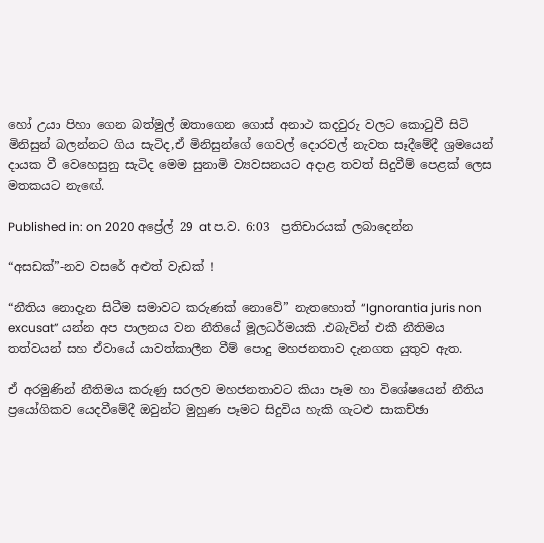හෝ උයා පිහා ගෙන බත්මුල් ඔතාගෙන ගොස් අනාථ කදවුරු වලට කොටුවී සිටි මිනිසුන් බලන්නට ගිය සැටිද,ඒ මිනිසුන්ගේ ගෙවල් දොරවල් නැවත සෑදීමේදී ශ්‍රමයෙන් දායක වී වෙහෙසුනු සැටිද මෙම සුනාමි ව්‍යවසනයට අදාළ තවත් සිදුවීම් පෙළක් ලෙස මතකයට නැඟේ.

Published in: on 2020 අප්‍රේල් 29 at ප.ව. 6:03  ප්‍රතිචාරයක් ලබාදෙන්න

“අසඩක්”-නව වසරේ අළුත් වැඩක් !

“නීතිය නොදැන සිටීම සමාවට කරුණක් නොවේ” නැතහොත් “Ignorantia juris non excusat” යන්න අප පාලනය වන නීතියේ මූලධර්මයකි .එබැවින් එකී නීතිමය තත්වයන් සහ ඒවායේ යාවත්කාලීන වීම් පොදු මහජනතාව දැනගත යුතුව ඇත.

ඒ අරමුණින් නීතිමය කරුණු සරලව මහජනතාවට කියා පෑම හා විශේෂයෙන් නීතිය ප්‍රයෝගිකව යෙදවීමේදී ඔවුන්ට මුහුණ පෑමට සිදුවිය හැකි ගැටළු සාකච්ඡා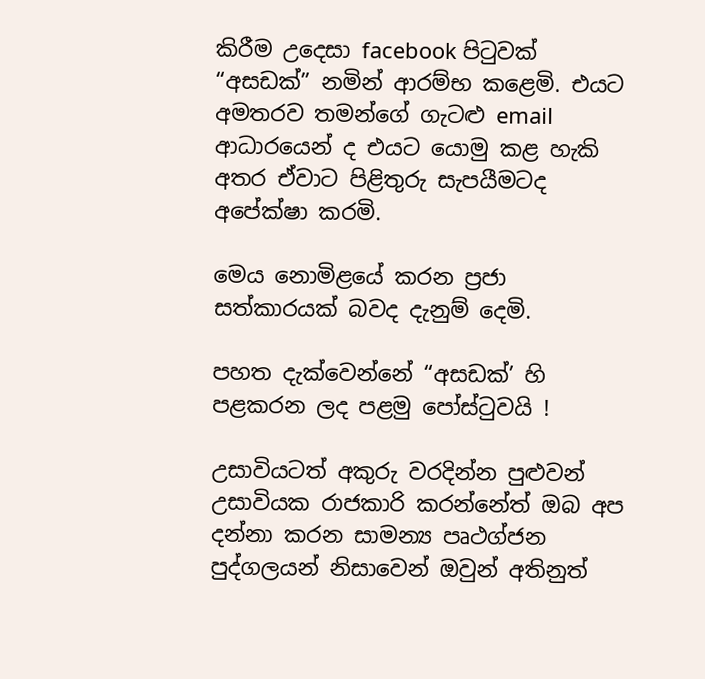කිරීම උදෙසා facebook පිටුවක් “අසඩක්” නමින් ආරම්භ කළෙමි. එයට අමතරව තමන්ගේ ගැටළු email ආධාරයෙන් ද එයට යොමු කළ හැකි අතර ඒවාට පිළිතුරු සැපයීමටද අපේක්ෂා කරමි.

මෙය නොමිළයේ කරන ප්‍රජා සත්කාරයක් බවද දැනුම් දෙමි.

පහත දැක්වෙන්නේ “අසඩක්’ හි පළකරන ලද පළමු පෝස්ටුවයි !

උසාවියටත් අකුරු වරදින්න පුළුවන්
උසාවියක රාජකාරි කරන්නේත් ඔබ අප දන්නා කරන සාමන්‍ය පෘථග්ජන පුද්ගලයන් නිසාවෙන් ඔවුන් අතිනුත්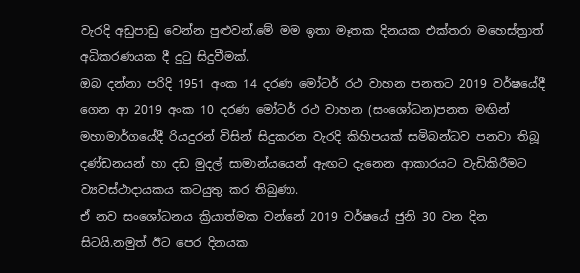වැරදි අඩුපාඩු වෙන්න පුළුවන්.මේ මම ඉතා මෑතක දිනයක එක්තරා මහෙස්ත්‍රාත් අධිකරණයක දී දුටු සිදුවීමක්.
ඔබ දන්නා පරිදි 1951 අංක 14 දරණ මෝටර් රථ වාහන පනතට 2019 වර්ෂයේදී ගෙන ආ 2019 අංක 10 දරණ මෝටර් රථ වාහන (සංශෝධන)පනත මඟින් මහාමාර්ගයේදී රියදුරන් විසින් සිදුකරන වැරදි කිහිපයක් සමිබන්ධව පනවා තිබූ දණ්ඩනයන් හා දඩ මුදල් සාමාන්යයෙන් ඇඟට දැනෙන ආකාරයට වැඩිකිරීමට ව්‍යවස්ථාදායකය කටයුතු කර තිබුණා.
ඒ නව සංශෝධනය ක්‍රියාත්මක වන්නේ 2019 වර්ෂයේ ජුනි 30 වන දින සිටයි.නමුත් ඊට පෙර දිනයක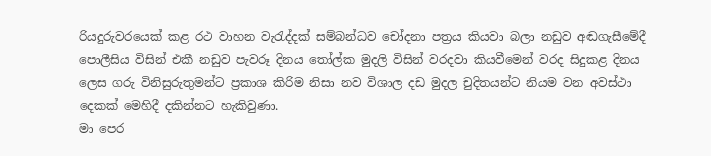රියදුරුවරයෙක් කළ රථ වාහන වැරැද්දක් සම්බන්ධව චෝදනා පත්‍රය කියවා බලා නඩුව අඬගැසීමේදී පොලීසිය විසින් එකී නඩුව පැවරූ දිනය තෝල්ක මුදලි විසින් වරදවා කියවීමෙන් වරද සිදුකළ දිනය ලෙස ගරු විනිසුරුතුමන්ට ප්‍රකාශ කිරිම නිසා නව විශාල දඩ මුදල චුදිතයන්ට නියම වන අවස්ථා දෙකක් මෙහිදී දකින්නට හැකිවුණා.
මා පෙර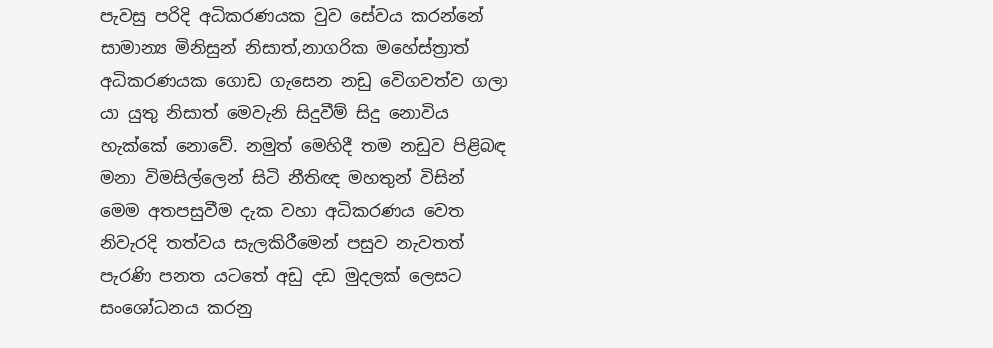පැවසු පරිදි අධිකරණයක වුව සේවය කරන්නේ සාමාන්‍ය මිනිසුන් නිසාත්,නාගරික මහේස්ත්‍රාත් අධිකරණයක ගොඩ ගැසෙන නඩු වෙිගවත්ව ගලා යා යුතු නිසාත් මෙවැනි සිදුවීම් සිදු නොවිය හැක්කේ නොවේ. නමුත් මෙහිදී තම නඩුව පිළිබඳ මනා විමසිල්ලෙන් සිටි නීතිඥ මහතුන් විසින් මෙම අතපසුවීම දැක වහා අධිකරණය වෙත නිවැරදි තත්වය සැලකිරීමෙන් පසුව නැවතත් පැරණි පනත යටතේ අඩු දඩ මුදලක් ලෙසට සංශෝධනය කරනු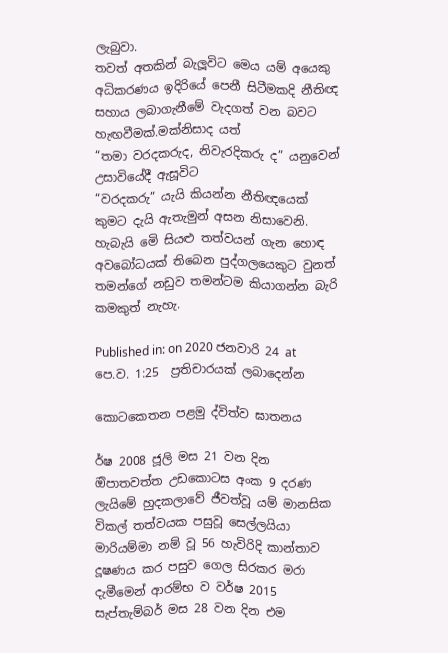ලැබුවා.
තවත් අතකින් බැලූවිට මෙය යම් අයෙකු අධිකරණය ඉදිරියේ පෙනී සිටීමකදි නීතිඥ සහාය ලබාගැනීමේ වැදගත් වන බවට හැඟවීමක්.මක්නිසාද යත්
“තමා වරදකරුද, නිවැරදිකරු ද” යනුවෙන් උසාවියේදී ඇසූවිට
“වරදකරු” යැයි කියන්න නීතිඥයෙක් කුමට දැයි ඇතැමුන් අසන නිසාවෙනි.
හැබැයි මෙි සියළු තත්වයන් ගැන හොඳ අවබෝධයක් තිබෙන පුද්ගලයෙකුට වුනත් තමන්ගේ නඩුව තමන්ටම කියාගන්න බැරි කමකුත් නැහැ.

Published in: on 2020 ජනවාරි 24 at පෙ.ව. 1:25  ප්‍රතිචාරයක් ලබාදෙන්න

කොටකෙතන පළමු ද්විත්ව ඝාතනය

ර්ෂ 2008 ජූලි මස 21 වන දින ඔිපාතවත්ත උඩකොටස අංක 9 දරණ ලැයිමේ හුදකලා‍වේ ජීවත්වූ යම් මානසික විකල් තත්වයක පසුවූ සෙල්ලයියා මාරියම්මා නම් වූ 56 හැවිරිදි කාන්තාව දූෂණය කර පසුව ගෙල සිරකර මරා දැමීමෙන් ආරම්භ ව වර්ෂ 2015 සැප්තැම්බර් මස 28 වන දින එම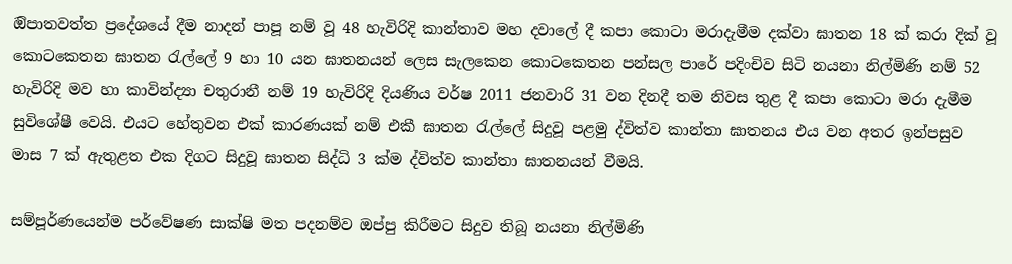ඔිපාතවත්ත ප්‍රදේශයේ දීම නාදන් පාපූ නම් වූ 48 හැවිරිදි කාන්තාව මහ දවාලේ දී කපා කොටා මරාදැමීම දක්වා ඝාතන 18 ක් කරා දික් වූ කොටකෙතන ඝාතන රැල්ලේ 9 හා 10 යන ඝාතනයන් ලෙස සැලකෙන කොටකෙතන පන්සල පාරේ පදිංචිව සිටි නයනා නිල්මිණි නම් 52 හැවිරිදි මව හා කාවින්ද්‍යා චතුරානී නම් 19 හැවිරිදි දියණිය වර්ෂ 2011 ජනවාරි 31 වන දිනදී තම නිවස තුළ දී කපා කොටා මරා දැමීම සුවිශේෂී වෙයි. එයට හේතුවන එක් කාරණයක් නම් එකී ඝාතන රැල්ලේ සිදුවූ පළමු ද්විත්ව කාන්තා ඝාතනය එය වන අතර ඉන්පසුව මාස 7 ක් ඇතුළත එක දිගට සිදුවූ ඝාතන සිද්ධි 3 ක්ම ද්විත්ව කාන්තා ඝාතනයන් වීමයි.

සම්පූර්ණයෙන්ම පර්වේෂණ සාක්ෂි මත පදනම්ව ඔප්පු කිරීමට සිදුව තිබූ නයනා නිල්මිණි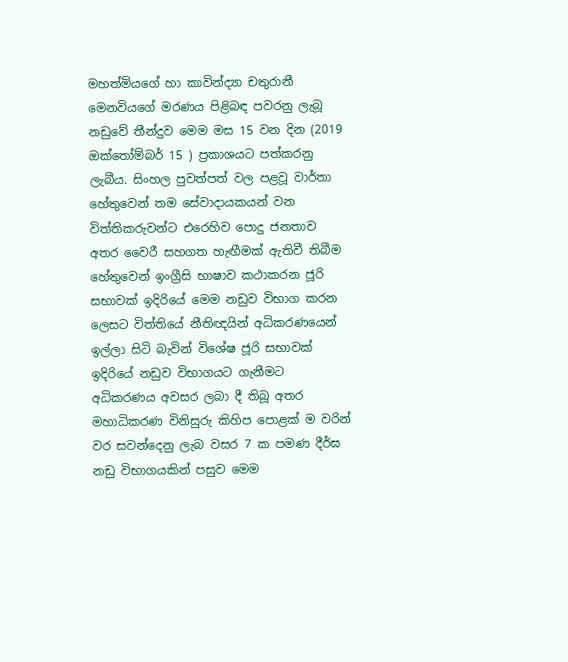මහත්මියගේ හා කාවින්ද්‍යා චතුරානී මෙනවියගේ මරණය පිළිබඳ පවරනු ලැබූ නඩුවේ තීන්දුව මෙම මස 15 වන දින (2019 ඔක්තෝම්බර් 15 ) ප්‍රකාශයට පත්කරනු ලැබීය. සිංහල පුවත්පත් වල පළවූ වාර්තා හේතුවෙන් තම සේවාදායකයන් වන විත්තිකරුවන්ට එරෙහිව පොදු ජනතාව අතර වෛරී සහගත හැඟීමක් ඇතිවී තිබීම හේතුවෙන් ඉංග්‍රීසි භාෂාව කථාකරන ජූරි සභාවක් ඉදිරියේ මෙම නඩුව විභාග කරන ලෙසට විත්තියේ නීතිඥයින් අධිකරණයෙන් ඉල්ලා සිටි බැවින් විශේෂ ජූරි සභාවක් ඉදිරියේ නඩුව විභාගයට ගැනීමට අධිකරණය අවසර ලබා දී තිබූ අතර මහාධිකරණ විනිසුරු කිහිප පොළක් ම වරින් වර සවන්දෙනු ලැබ වසර 7 ක පමණ දීර්ඝ නඩු විභාගයකින් පසුව මෙම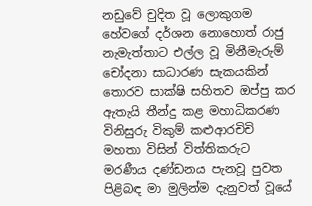නඩුවේ චුදිත වූ ලොකුගම හේවගේ දර්ශන නොහොත් රාජු නැමැත්තාට එල්ල වූ මිනීමැරුම් චෝදනා සාධාරණ සැකයකින් තොරව සාක්ෂි සහිතව ඔප්පු කර ඇතැයි තීන්දු කළ මහාධිකරණ විනිසුරු විකුම් කළුආරචිචි මහතා විසින් විත්තිකරුට මරණීය දණ්ඩනය පැනවූ පුවත පිළිබඳ මා මුලින්ම දැනුවත් වූයේ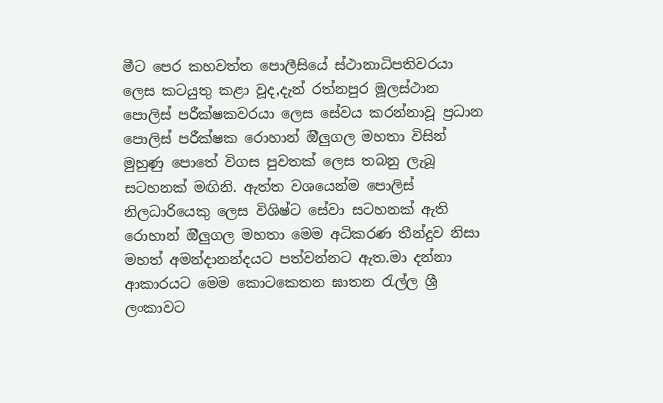මීට පෙර කහවත්ත පොලීසියේ ස්ථානාධිපතිවරයා ලෙස කටයුතු කළා වූද,දැන් රත්නපුර මූලස්ථාන පොලිස් පරීක්ෂකවරයා ලෙස සේවය කරන්නාවූ ප්‍රධාන පොලිස් පරීක්ෂක රොහාන් ඔීලුගල මහතා විසින් මුහුණු පොතේ විගස පුවතක් ලෙස තබනු ලැබූ සටහනක් මඟිනි. ඇත්ත වශයෙන්ම පොලිස් නිලධාරියෙකු ලෙස විශිෂ්ට සේවා සටහනක් ඇති රොහාන් ඔීලුගල මහතා මෙම අධිකරණ තීන්දුව නිසා මහත් අමන්දානන්දයට පත්වන්නට ඇත.මා දන්නා ආකාරයට මෙම කොටකෙතන ඝාතන රැල්ල ශ්‍රී ලංකාවට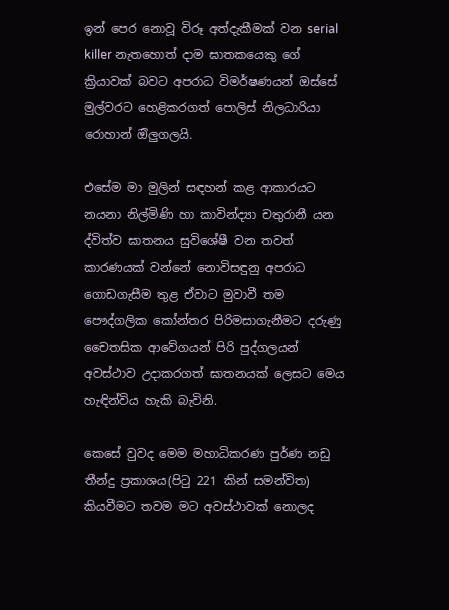ඉන් පෙර නොවූ විරූ අත්දැකීමක් වන serial killer නැතහොත් දාම ඝාතකයෙකු ගේ ක්‍රියාවක් බවට අපරාධ විමර්ෂණයන් ඔස්සේ මුල්වරට හෙළිකරගත් පොලිස් නිලධාරියා රොහාන් ඔිලුගලයි.

එසේම මා මුලින් සඳහන් කළ ආකාරයට නයනා නිල්මිණි හා කාවින්ද්‍යා චතුරානී යන ද්විත්ව ඝාතනය සුවිශේෂී වන තවත් කාරණයක් වන්නේ නොවිසඳුනු අපරාධ ගොඩගැසීම තුළ ඒවාට මුවාවී තම පෞද්ගලික කෝන්තර පිරිමසාගැනීමට දරුණු චෛතසික ආවේගයන් පිරි පුද්ගලයන් අවස්ථාව උදාකරගත් ඝාතනයක් ලෙසට මෙය හැඳින්විය හැකි බැවිනි.

කෙසේ වුවද මෙම මහාධිකරණ පුර්ණ නඩු තීන්දු ප්‍රකාශය(පිටු 221 කින් සමන්විත) කියවීමට තවම මට අවස්ථාවක් නොලද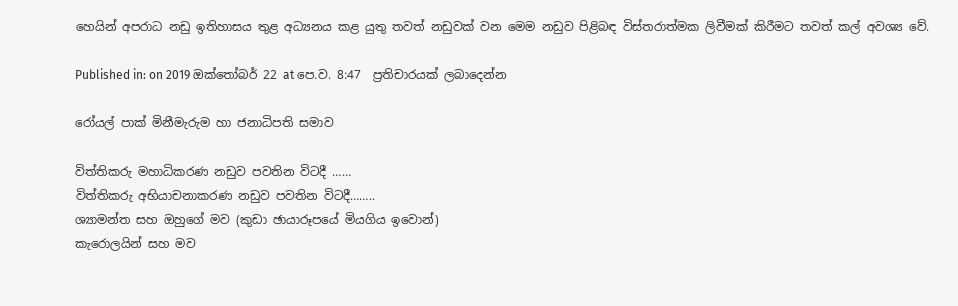හෙයින් අපරාධ නඩු ඉතිහාසය තුළ අධ්‍යනය කළ යුතු තවත් නඩුවක් වන මෙම නඩුව පිළිබඳ විස්තරාත්මක ලිවීමක් කිරීමට තවත් කල් අවශ්‍ය වේ.

Published in: on 2019 ඔක්තෝබර් 22 at පෙ.ව. 8:47  ප්‍රතිචාරයක් ලබාදෙන්න

රෝයල් පාක් මිනීමැරුම හා ජනාධිපති සමාව

විත්තිකරු මහාධිකරණ නඩුව පවතින විටදී ……
විත්තිකරු අභියාචනාකරණ නඩුව පවතින විටදී……..
ශ්‍යාමන්ත සහ ඔහුගේ මව (කුඩා ඡායාරූපයේ මියගිය ඉවොන්)
කැරොලයින් සහ මව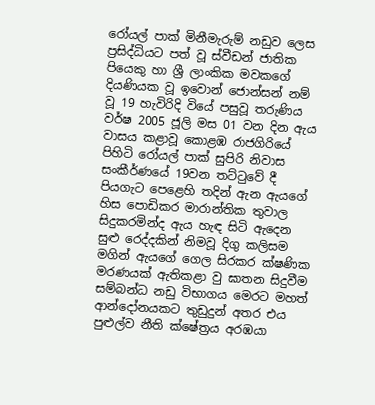රෝයල් පාක් මිනීමැරුම් නඩුව ලෙස ප්‍රසිද්ධියට පත් වූ ස්වීඩන් ජාතික පියෙකු හා ශ්‍රී ලාංකික මවකගේ දියණියක වූ ඉවොන් ජොන්සන් නම් වූ 19 හැවිරිදි වියේ පසුවූ තරුණිය වර්ෂ 2005 ජූලි මස 01 වන දින ඇය වාසය කළාවූ කොළඹ රාජගිරියේ පිහිටි රෝයල් පාක් සුපිරි නිවාස සංකීර්ණයේ 19වන තට්ටුවේ දී පියගැට පෙළෙහි තදින් ඇන ඇයගේ හිස පොඩිකර මාරාන්තික තුවාල සිදුකරමින්ද ඇය හැඳ සිටි ඇදෙන සුළු රෙද්දකින් නිමවූ දිගු කලිසම මගින් ඇයගේ ගෙල සිරකර ක්ෂණික මරණයක් ඇතිකළා වු ඝාතන සිදුවීම සම්බන්ධ නඩු විභාගය මෙරට මහත් ආන්දෝනයකට තුඩුදුන් අතර එය පුළුල්ව නීති ක්ෂේත්‍රය අරඹයා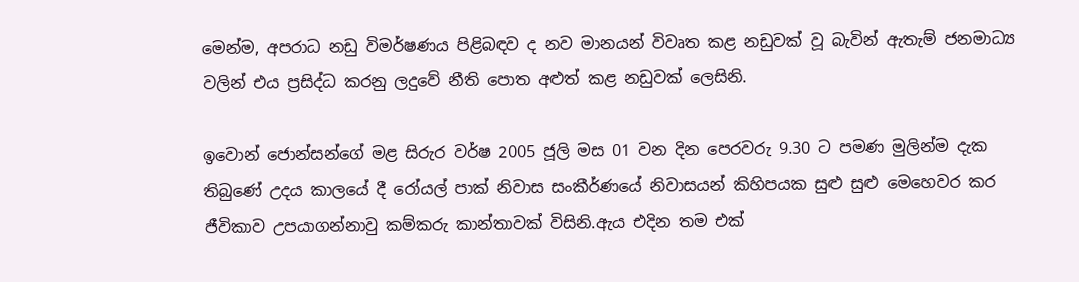මෙන්ම, අපරාධ නඩු විමර්ෂණය පිළිබඳව ද නව මානයන් විවෘත කළ නඩුවක් වූ බැවින් ඇතැම් ජනමාධ්‍ය වලින් එය ප්‍රසිද්ධ කරනු ලදුවේ නීති පොත අළුත් කළ නඩුවක් ලෙසිනි.

ඉවොන් ජොන්සන්ගේ මළ සිරුර වර්ෂ 2005 ජූලි මස 01 වන දින පෙරවරු 9.30 ට පමණ මුලින්ම දැක තිබුණේ උදය කාලයේ දී රෝයල් පාක් නිවාස සංකීර්ණයේ නිවාසයන් කිහිපයක සුළු සුළු මෙහෙවර කර ජීවිකාව උපයාගන්නාවු කම්කරු කාන්තාවක් විසිනි.ඇය එදින තම එක්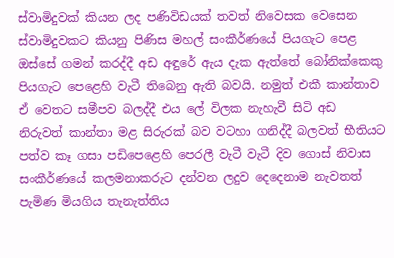ස්වාමිදුවක් කියන ලද පණිවිඩයක් තවත් නිවෙසක වෙසෙන ස්වාමිදුවකට කියනු පිණිස මහල් සංකීර්ණයේ පියගැට පෙළ ඔස්සේ ගමන් කරද්දී අඩ අඳුරේ ඇය දැක ඇත්තේ බෝනික්කෙකු පියගැට පෙළෙහි වැටී තිබෙනු ඇති බවයි. නමුත් එකී කාන්තාව ඒ වෙතට සමීපව බලද්දී එය ලේ විලක නැහැවී සිටි අඩ නිරුවත් කාන්තා මළ සිරුරක් බව වටහා ගනිද්දී බලවත් භීතියට පත්ව කෑ ගසා පඩිපෙළෙහි පෙරලී වැටී වැටී දිව ගොස් නිවාස සංකීර්ණයේ කලමනාකරුට දන්වන ලදුව දෙදෙනාම නැවතත් පැමිණ මියගිය තැනැත්තිය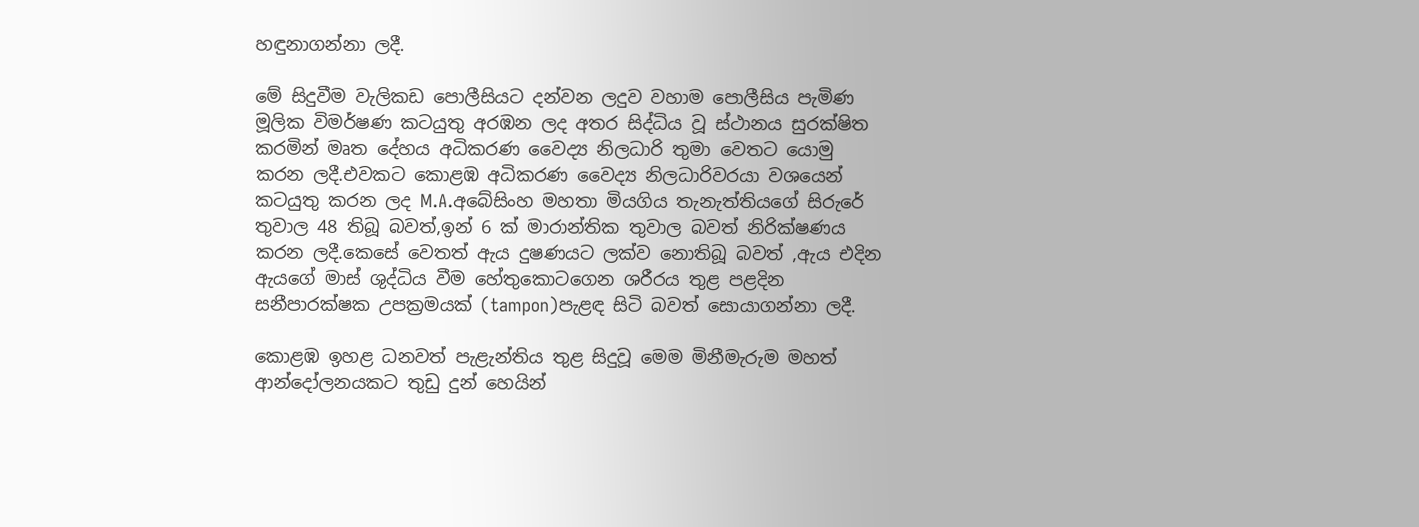හඳුනාගන්නා ලදී.

මේ සිදුවීම වැලිකඩ පොලීසියට දන්වන ලදුව වහාම පොලීසිය පැමිණ මූලික විමර්ෂණ කටයුතු අරඹන ලද අතර සිද්ධිය වූ ස්ථානය සුරක්ෂිත කරමින් මෘත දේහය අධිකරණ වෛද්‍ය නිලධාරි තුමා වෙතට යොමු කරන ලදී.එවකට කොළඹ අධිකරණ වෛද්‍ය නිලධාරිවරයා වශයෙන් කටයුතු කරන ලද M.A.අබේසිංහ මහතා මියගිය තැනැත්තියගේ සිරුරේ තුවාල 48 තිබූ බවත්,ඉන් 6 ක් මාරාන්තික තුවාල බවත් නිරික්ෂණය කරන ලදී.කෙසේ වෙතත් ඇය දුෂණයට ලක්ව නොතිබූ බවත් ,ඇය එදින ඇයගේ මාස් ශුද්ධිය වීම හේතුකොටගෙන ශරීරය තුළ පළදින සනීපාරක්ෂක උපක්‍රමයක් (tampon)පැළඳ සිටි බවත් සොයාගන්නා ලදී.

කොළඹ ඉහළ ධනවත් පැළැන්තිය තුළ සිදුවූ මෙම මිනීමැරුම මහත් ආන්දෝලනයකට තුඩු දුන් හෙයින්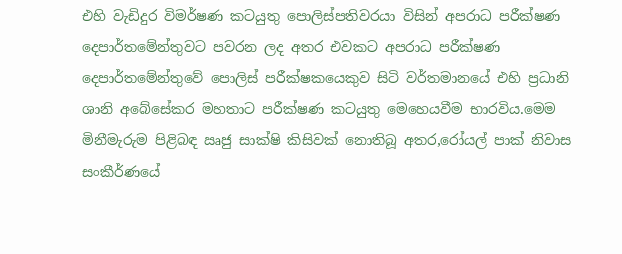එහි වැඩිදුර විමර්ෂණ කටයුතු පොලිස්පතිවරයා විසින් අපරාධ පරීක්ෂණ දෙපාර්තමේන්තුවට පවරන ලද අතර එවකට අපරාධ පරීක්ෂණ දෙපාර්තමේන්තුවේ පොලිස් පරීක්ෂකයෙකුව සිටි වර්තමානයේ එහි ප්‍රධානි ශානි අබේසේකර මහතාට පරීක්ෂණ කටයුතු මෙහෙයවීම භාරවිය.මෙම මිනීමැරුම පිළිබඳ ඍජු සාක්ෂි කිසිවක් නොතිබූ අතර,රෝයල් පාක් නිවාස සංකීර්ණයේ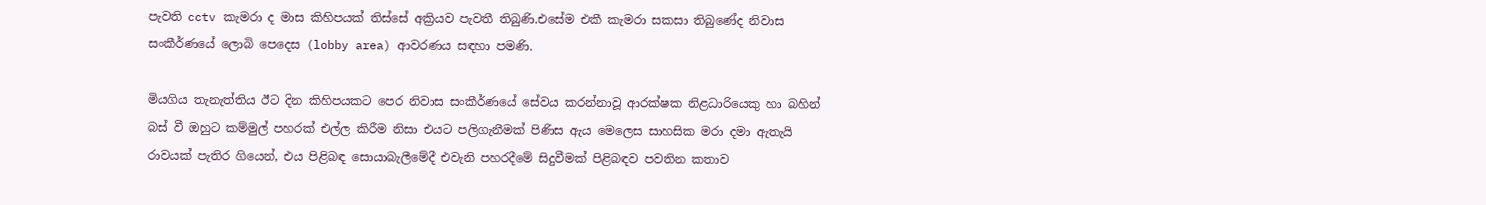පැවති cctv කැමරා ද මාස කිහිපයක් තිස්සේ අක්‍රියව පැවතී තිබුණි.එසේම එකී කැමරා සකසා තිබුණේද නිවාස සංකීර්ණයේ ලොබි පෙදෙස (lobby area) ආවරණය සඳහා පමණි.

මියගිය තැනැත්තිය ඊට දින කිහිපයකට පෙර නිවාස සංකීර්ණයේ සේවය කරන්නාවූ ආරක්ෂක නිළධාරියෙකු හා බහින් බස් වී ඔහුට කම්මුල් පහරක් එල්ල කිරීම නිසා එයට පලිගැනීමක් පිණිස ඇය මෙලෙස සාහසික මරා දමා ඇතැයි රාවයක් පැතිර ගියෙන්, එය පිළිබඳ සොයාබැලීමේදී එවැනි පහරදීමේ සිදුවීමක් පිළිබඳව පවතින කතාව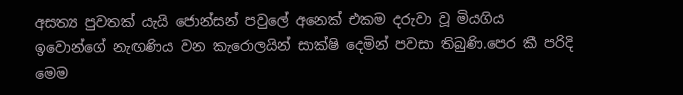අසත්‍ය පුවතක් යැයි ජොන්සන් පවුලේ අනෙක් එකම දරුවා වූ මියගිය ඉවොන්ගේ නැඟණිය වන කැරොලයින් සාක්ෂි දෙමින් පවසා තිබුණි.පෙර කී පරිදි මෙම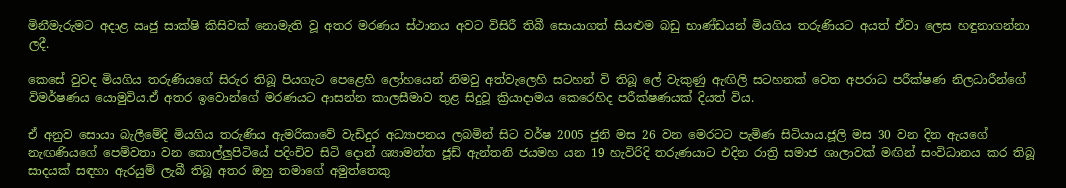මිනීමැරුමට අදාළ ඍජු සාක්ෂි කිසිවක් නොමැති වූ අතර මරණය ස්ථානය අවට විසිරී තිබී සොයාගත් සියළුම බඩු භාණ්ඩයන් මියගිය තරුණියට අයත් ඒවා ලෙස හඳුනාගන්නා ලදී.

කෙසේ වුවද මියගිය තරුණියගේ සිරුර තිබූ පියගැට පෙළෙහි ලෝහයෙන් නිමවු අත්වැලෙහි සටහන් වි තිබූ ලේ වැකුණු ඇඟිලි සටහනක් වෙත අපරාධ පරීක්ෂණ නිලධාරීන්ගේ විමර්ෂණය යොමුවිය.ඒ අතර ඉවොන්ගේ මරණයට ආසන්න කාලසීමාව තුළ සිදුවූ ක්‍රියාදාමය කෙරෙහිද පරීක්ෂණයක් දියත් විය.

ඒ අනුව සොයා බැලීමේදි මියගිය තරුණිය ඇමරිකාවේ වැඩිදුර අධ්‍යාපනය ලබමින් සිට වර්ෂ 2005 ජුනි මස 26 වන මෙරටට පැමිණ සිටියාය.ජූලි මස 30 වන දින ඇයගේ නැඟණියගේ පෙම්වතා වන කොල්ලුපිටියේ පදිංචිව සිටි දොන් ශ්‍යාමන්ත ජූඩ් ඇන්තනි ජයමහ යන 19 හැවිරිදි තරුණයාට එදින රාත්‍රි සමාජ ශාලාවක් මඟින් සංවිධානය කර තිබූ සාදයක් සඳහා ඇරයුම් ලැබී තිබූ අතර ඔහු තමාගේ අමුත්තෙකු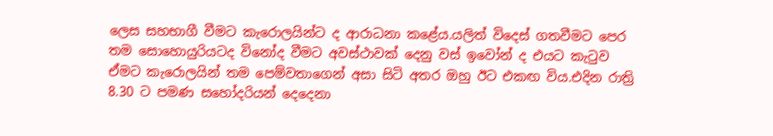ලෙස සහභාගී වීමට කැරොලයින්ට ද ආරාධනා කළේය.යලිත් විදෙස් ගතවීමට පෙර තම සොහොයුරියටද විනෝද වීමට අවස්ථාවක් දෙනු වස් ඉවෝන් ද එයට කැටුව ඒමට කැරොලයින් තම පෙම්වතාගෙන් අසා සිටි අතර ඔහු ඊට එකඟ විය.එදින රාත්‍රි 8.30 ට පමණ සහෝදරියන් දෙදෙනා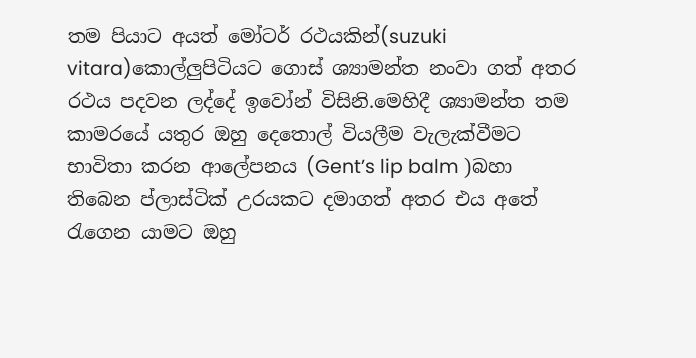තම පියාට අයත් මෝටර් රථයකින්(suzuki vitara)කොල්ලුපිටියට ගොස් ශ්‍යාමන්ත නංවා ගත් අතර රථය පදවන ලද්දේ ඉවෝන් විසිනි.මෙහිදී ශ්‍යාමන්ත තම කාමරයේ යතුර ඔහු දෙතොල් වියලීම වැලැක්වීමට භාවිතා කරන ආලේපනය (Gent’s lip balm )බහා තිබෙන ප්ලාස්ටික් උරයකට දමාගත් අතර එය අතේ රැගෙන යාමට ඔහු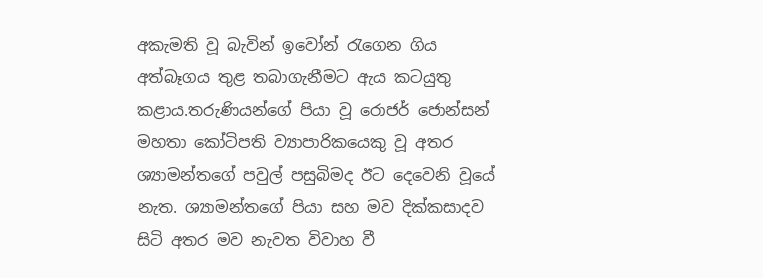අකැමති වූ බැවින් ඉවෝන් රැගෙන ගිය අත්බෑගය තුළ තබාගැනීමට ඇය කටයුතු කළාය.තරුණියන්ගේ පියා වූ රොජර් ජොන්සන් මහතා කෝටිපති ව්‍යාපාරිකයෙකු වූ අතර ශ්‍යාමන්තගේ පවුල් පසුබිමද ඊට දෙවෙනි වූයේ නැත. ශ්‍යාමන්තගේ පියා සහ මව දික්කසාදව සිටි අතර මව නැවත විවාහ වී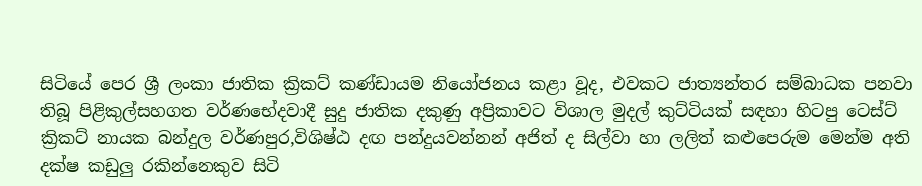සිටියේ පෙර ශ්‍රී ලංකා ජාතික ක්‍රිකට් කණ්ඩායම නියෝජනය කළා වූද, එවකට ජාත්‍යන්තර සම්බාධක පනවා තිබූ පිළිකුල්සහගත වර්ණභේදවාදී සුදු ජාතික දකුණු අප්‍රිකාවට විශාල මුදල් කුට්ටියක් සඳහා හිටපු ටෙස්ට් ක්‍රිකට් නායක බන්දුල වර්ණපුර,විශිෂ්ඨ දඟ පන්දුයවන්නන් අජිත් ද සිල්වා හා ලලිත් කළුපෙරුම මෙන්ම අති දක්ෂ කඩුලු රකින්නෙකුව සිටි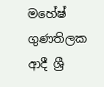මහේෂ් ගුණතිලක ආදී ශ්‍රී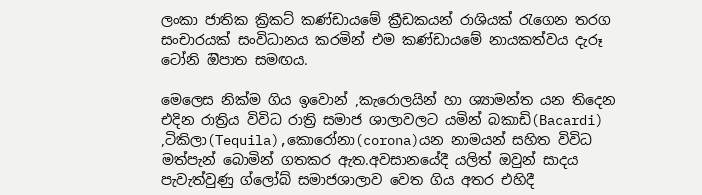ලංකා ජාතික ක්‍රිකට් කණ්ඩායමේ ක්‍රීඩකයන් රාශියක් රැගෙන තරග සංචාරයක් සංවිධානය කරමින් එම කණ්ඩායමේ නායකත්වය දැරූ ටෝනි ඔිපාත සමඟය.

මෙලෙස නික්ම ගිය ඉවොන් ,කැරොලයින් හා ශ්‍යාමන්ත යන තිදෙන එදින රාත්‍රිය විවිධ රාත්‍රි සමාජ ශාලාවලට යමින් බකාඩි(Bacardi) ,ටිකිලා(Tequila),කොරෝනා(corona)යන නාමයන් සහිත විවිධ මත්පැන් බොමින් ගතකර ඇත.අවසානයේදී යලිත් ඔවුන් සාදය පැවැත්වුණු ග්ලෝබ් සමාජශාලාව වෙත ගිය අතර එහිදී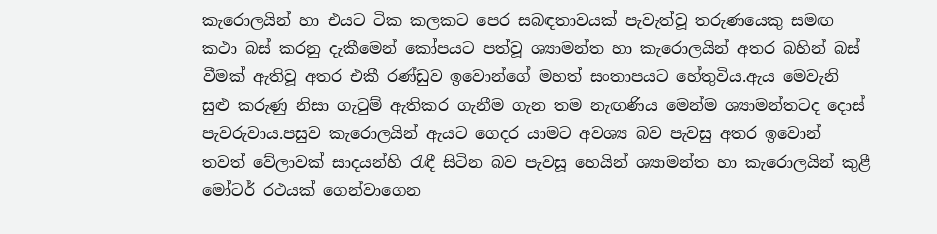කැරොලයින් හා එයට ටික කලකට පෙර සබඳතාවයක් පැවැත්වූ තරුණයෙකු සමඟ කථා බස් කරනු දැකීමෙන් කෝපයට පත්වූ ශ්‍යාමන්ත හා කැරොලයින් අතර බහින් බස් වීමක් ඇතිවූ අතර එකී රණ්ඩුව ඉවොන්ගේ මහත් සංතාපයට හේතුවිය.ඇය මෙවැනි සුළු කරුණු නිසා ගැටුම් ඇතිකර ගැනීම ගැන තම නැඟණිය මෙන්ම ශ්‍යාමන්තටද දොස් පැවරුවාය.පසුව කැරොලයින් ඇයට ගෙදර යාමට අවශ්‍ය බව පැවසු අතර ඉවොන් තවත් වේලාවක් සාදයන්හි රැඳී සිටින බව පැවසූ හෙයින් ශ්‍යාමන්ත හා කැරොලයින් කුළී මෝටර් රථයක් ගෙන්වාගෙන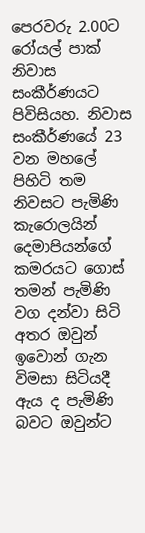පෙරවරු 2.00ට රෝයල් පාක් නිවාස සංකීර්ණයට පිවිසියහ. නිවාස සංකීර්ණයේ 23 වන මහලේ පිහිටි තම නිවසට පැමිණි කැරොලයින් දෙමාපියන්ගේ කමරයට ගොස් තමන් පැමිණි වග දන්වා සිටි අතර ඔවුන් ඉවොන් ගැන විමසා සිටියදී ඇය ද පැමිණි බවට ඔවුන්ට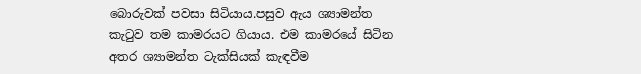බොරුවක් පවසා සිටියාය.පසුව ඇය ශ්‍යාමන්ත කැටුව තම කාමරයට ගියාය. එම කාමරයේ සිටින අතර ශ්‍යාමන්ත ටැක්සියක් කැඳවීම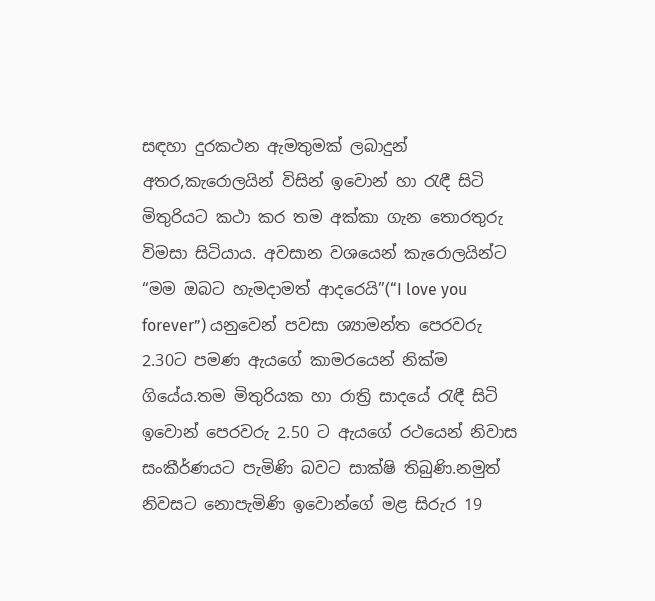සඳහා දුරකථන ඇමතුමක් ලබාදුන් අතර,කැරොලයින් විසින් ඉවොන් හා රැඳී සිටි මිතුරියට කථා කර තම අක්කා ගැන තොරතුරු විමසා සිටියාය. අවසාන වශයෙන් කැරොලයින්ට “මම ඔබට හැමදාමත් ආදරෙයි”(“I love you forever”) යනු‍වෙන් පවසා ශ්‍යාමන්ත පෙරවරු 2.30ට පමණ ඇයගේ කාමරයෙන් නික්ම ගියේය.තම මිතුරියක හා රාත්‍රි සාදයේ රැඳී සිටි ඉවොන් පෙරවරු 2.50 ට ඇයගේ රථයෙන් නිවාස සංකීර්ණයට පැමිණි බවට සාක්ෂි තිබුණි.නමුත් නිවසට නොපැමිණි ඉවොන්ගේ මළ සිරුර 19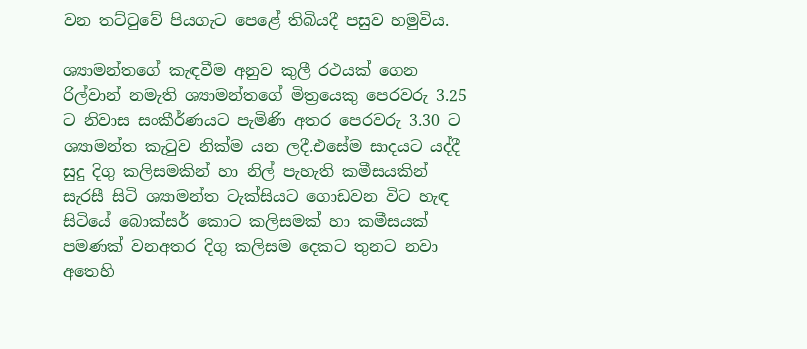වන තට්ටුවේ පියගැට පෙළේ තිබියදී පසුව හමුවිය.

ශ්‍යාමන්තගේ කැඳවීම අනුව කුලී රථයක් ගෙන රිල්වාන් නමැති ශ්‍යාමන්තගේ මිත්‍රයෙකු පෙරවරු 3.25 ට නිවාස සංකීර්ණයට පැමිණි අතර පෙරවරු 3.30 ට ශ්‍යාමන්ත කැටුව නික්ම යන ලදී.එසේම සාදයට යද්දී සුදු දිගු කලිසමකින් හා නිල් පැහැති කමීසයකින් සැරසී සිටි ශ්‍යාමන්ත ටැක්සියට ගොඩවන විට හැඳ සිටියේ බොක්සර් කොට කලිසමක් හා කමීසයක් පමණක් වනඅතර දිගු කලිසම දෙකට තුනට නවා අතෙහි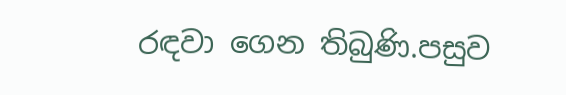රඳවා ගෙන තිබුණි.පසුව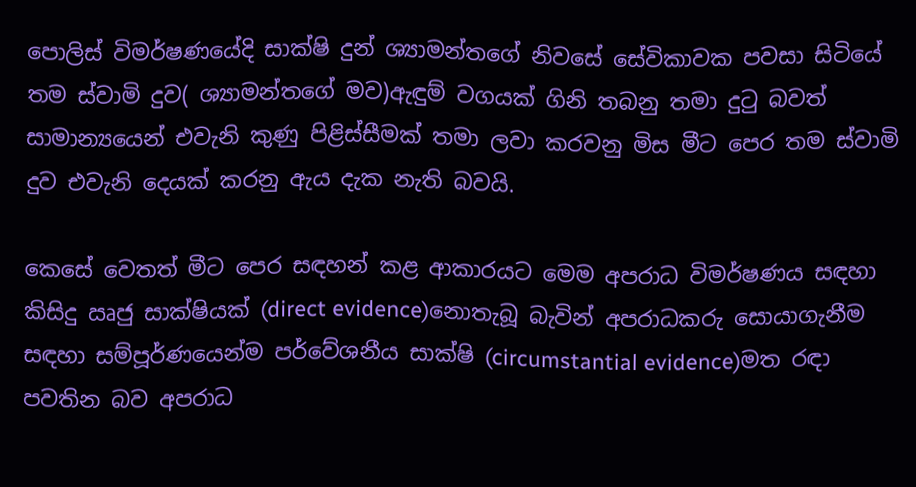පොලිස් විමර්ෂණයේදි සාක්ෂි දුන් ශ්‍යාමන්තගේ නිවසේ සේවිකාවක පවසා සිටියේ තම ස්වාමි දුව( ශ්‍යාමන්තගේ මව)ඇඳුම් වගයක් ගිනි තබනු තමා දුටු බවත් සාමාන්‍යයෙන් එවැනි කුණු පිළිස්සීමක් තමා ලවා කරවනු මිස මීට පෙර තම ස්වාමි දුව එවැනි දෙයක් කරනු ඇය දැක නැති බවයි.

කෙසේ වෙතත් මීට පෙර සඳහන් කළ ආකාරයට මෙම අපරාධ විමර්ෂණය සඳහා කිසිදු ඍජු සාක්ෂියක් (direct evidence)නොතැබූ බැවින් අපරාධකරු සොයාගැනීම සඳහා සම්පූර්ණයෙන්ම පර්වේශනීය සාක්ෂි (circumstantial evidence)මත රඳා පවතින බව අපරාධ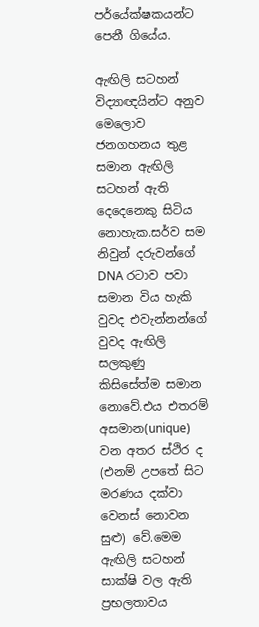පර්යේක්ෂකයන්ට පෙනී ගියේය.

ඇඟිලි සටහන් විද්‍යාඥයින්ට අනුව මෙලොව ජනගහනය තුළ සමාන ඇඟිලි සටහන් ඇති දෙදෙනෙකු සිටිය නොහැක.සර්ව සම නිවුන් දරුවන්ගේ DNA රටාව පවා සමාන විය හැකි වුවද එවැන්නන්ගේ වුවද ඇඟිලි සලකුණු කිසිසේත්ම සමාන නොවේ.එය එතරම් අසමාන(unique) වන අතර ස්ථිර ද (එනම් උපතේ සිට මරණය දක්වා වෙනස් නොවන සුළු) වේ.මෙම ඇඟිලි සටහන් සාක්ෂි වල ඇති ප්‍රභලතාවය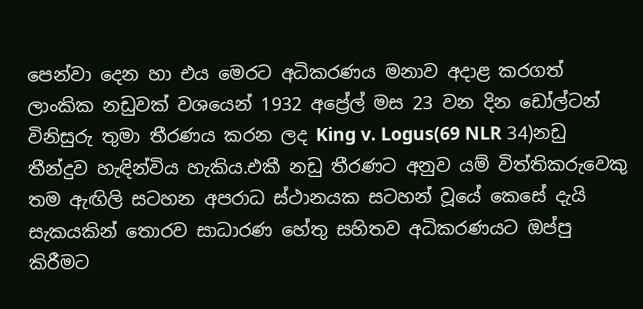පෙන්වා දෙන හා එය මෙරට අධිකරණය මනාව අදාළ කරගත් ලාංකික නඩුවක් වශයෙන් 1932 අප්‍රේල් මස 23 වන දින ඩෝල්ටන් විනිසුරු තුමා තීරණය කරන ලද King v. Logus(69 NLR 34)නඩු තීන්දුව හැඳින්විය හැකිය.එකී නඩු තීරණට අනුව යම් විත්තිකරුවෙකු තම ඇඟිලි සටහන අපරාධ ස්ථානයක සටහන් වූයේ කෙසේ දැයි සැකයකින් තොරව සාධාරණ හේතු සහිතව අධිකරණයට ඔප්පු කිරීමට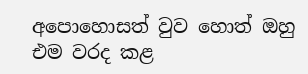අපොහොසත් වුව හොත් ඔහු එම වරද කළ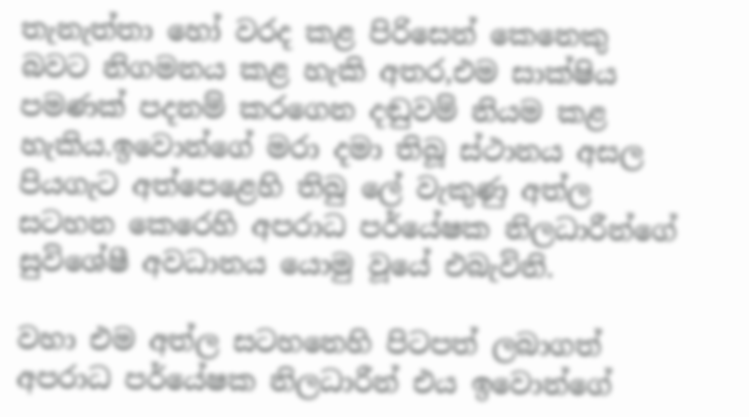තැනැත්තා හෝ වරද කළ පිරිසෙන් කෙනෙකු බවට නිගමනය කළ හැකි අතර,එම සාක්ෂිය පමණක් පදනම් කරගෙන දඬුවම් නියම කළ හැකිය.ඉවොන්ගේ මරා දමා තිබූ ස්ථානය අසල පියගැට අත්පෙළෙහි තිබු ලේ වැකුණු අත්ල සටහන කෙරෙහි අපරාධ පර්යේෂක නිලධාරීන්ගේ සුවිශේෂී අවධානය යොමු වූයේ එබැවිනි.

වහා එම අත්ල සටහනෙහි පිටපත් ලබාගත් අපරාධ පර්යේෂක නිලධාරීන් එය ඉවොන්ගේ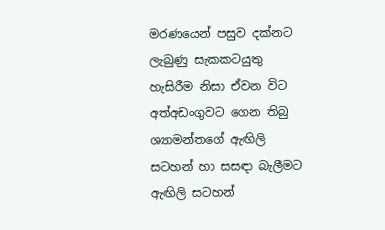මරණයෙන් පසුව දක්නට ලැබුණු සැකකටයුතු හැසිරීම නිසා ඒවන විට අත්අඩංගුවට ගෙන තිබු ශ්‍යාමන්තගේ ඇඟිලි සටහන් හා සසඳා බැලීමට ඇඟිලි සටහන්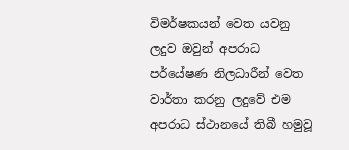විමර්ෂකයන් වෙත යවනු ලදුව ඔවුන් අපරාධ පර්යේෂණ නිලධාරීන් වෙත වාර්තා කරනු ලදුවේ එම අපරාධ ස්ථානයේ තිබී හමුවූ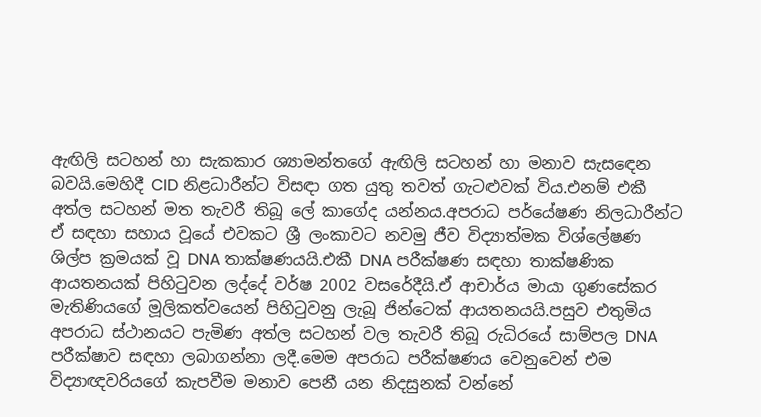ඇඟිලි සටහන් හා සැකකාර ශ්‍යාමන්තගේ ඇඟිලි සටහන් හා මනාව සැසඳෙන බවයි.මෙහිදී CID නිළධාරීන්ට විසඳා ගත යුතු තවත් ගැටළුවක් විය.එනම් එකී අත්ල සටහන් මත තැවරී තිබූ ලේ කාගේද යන්නය.අපරාධ පර්යේෂණ නිලධාරීන්ට ඒ සඳහා සහාය වූයේ එවකට ශ්‍රී ලංකාවට නවමු ජීව විද්‍යාත්මක විශ්ලේෂණ ශිල්ප ක්‍රමයක් වූ DNA තාක්ෂණයයි.එකී DNA පරීක්ෂණ සඳහා තාක්ෂණික ආයතනයක් පිහිටුවන ලද්දේ වර්ෂ 2002 වසරේදීයි.ඒ ආචාර්ය මායා ගුණසේකර මැතිණියගේ මූලිකත්වයෙන් පිහිටුවනු ලැබූ ජින්ටෙක් ආයතනයයි.පසුව එතුමිය අපරාධ ස්ථානයට පැමිණ අත්ල සටහන් වල තැවරී තිබූ රුධිරයේ සාම්පල DNA පරීක්ෂාව සඳහා ලබාගන්නා ලදී.මෙම අපරාධ පරීක්ෂණය වෙනුවෙන් එම විද්‍යාඥවරියගේ කැපවීම මනාව පෙනී යන නිදසුනක් වන්නේ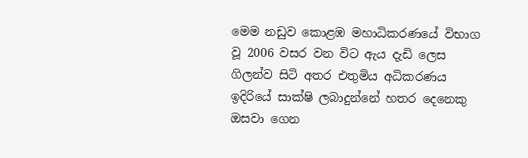මෙම නඩුව කොළඹ මහාධිකරණයේ විභාග වූ 2006 වසර වන විට ඇය දැඩි ලෙස ගිලන්ව සිටි අතර එතුමිය අධිකරණය ඉදිරියේ සාක්ෂි ලබාදුන්නේ හතර දෙනෙකු ඔසවා ගෙන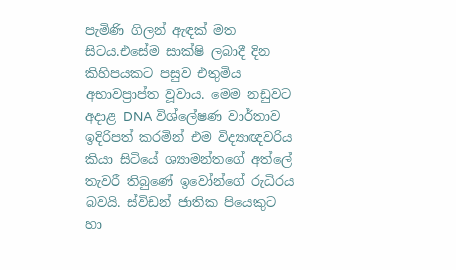පැමිණි ගිලන් ඇඳක් මත සිටය.එසේම සාක්ෂි ලබාදී දින කිහිපයකට පසුව එතුමිය අභාවප්‍රාප්ත වූවාය. මෙම නඩුවට අදාළ DNA විශ්ලේෂණ වාර්තාව ඉදිරිපත් කරමින් එම විද්‍යාඥවරිය කියා සිටියේ ශ්‍යාමන්තගේ අත්ලේ තැවරී තිබුණේ ඉවෝන්ගේ රුධිරය බවයි. ස්විඩන් ජාතික පියෙකුට හා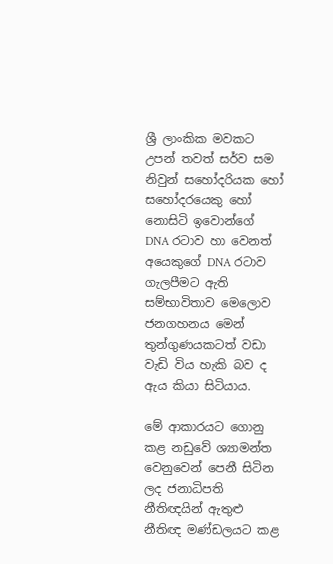ශ්‍රී ලාංකික මවකට උපන් තවත් සර්ව සම නිවුන් සහෝදරියක හෝ සහෝදරයෙකු හෝ නොසිටි ඉවොන්ගේ DNA රටාව හා වෙනත් අයෙකුගේ DNA රටාව ගැලපීමට ඇති සම්භාවිතාව මෙලොව ජනගහනය මෙන් තුන්ගුණයකටත් වඩා වැඩි විය හැකි බව ද ඇය කියා සිටියාය.

මේ ආකාරයට ගොනු කළ නඩුවේ ශ්‍යාමන්ත වෙනුවෙන් පෙනී සිටින ලද ජනාධිපති නීතිඥයින් ඇතුළු නීතිඥ මණ්ඩලයට කළ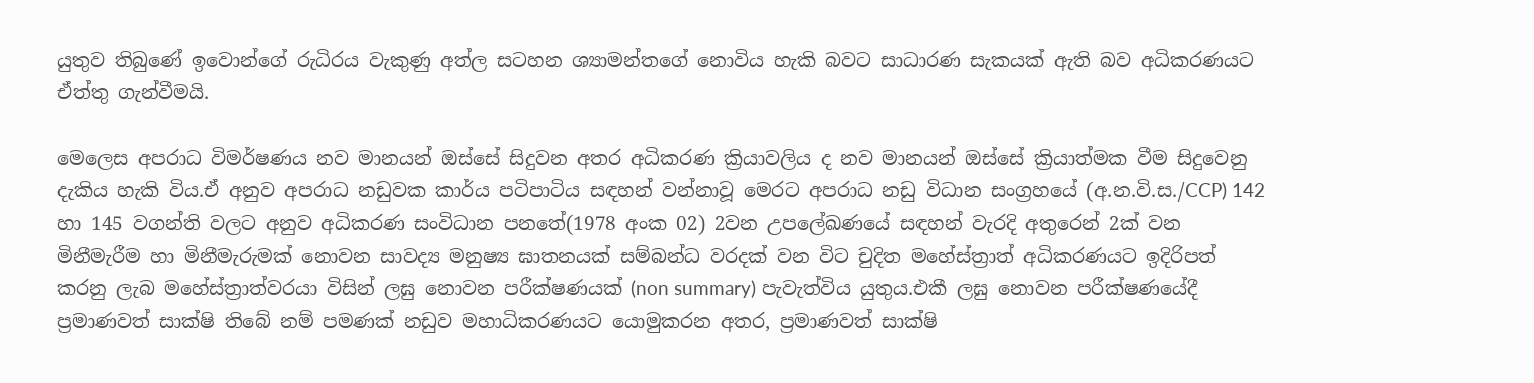යුතුව තිබුණේ ඉවොන්ගේ රුධිරය වැකුණු අත්ල සටහන ශ්‍යාමන්තගේ නොවිය හැකි බවට සාධාරණ සැකයක් ඇති බව අධිකරණයට ඒත්තු ගැන්වීමයි.

මෙලෙස අපරාධ විමර්ෂණය නව මානයන් ඔස්සේ සිදුවන අතර අධිකරණ ක්‍රියාවලිය ද නව මානයන් ඔස්සේ ක්‍රියාත්මක වීම සිදුවෙනු දැකිය හැකි විය.ඒ අනුව අපරාධ නඩුවක කාර්ය පටිපාටිය සඳහන් වන්නාවූ මෙරට අපරාධ නඩු විධාන සංග්‍රහයේ (අ.න.වි.ස./CCP) 142 හා 145 වගන්ති වලට අනුව අධිකරණ සංවිධාන පනතේ(1978 අංක 02) 2වන උපලේඛණයේ සඳහන් වැරදි අතුරෙන් 2ක් වන මිනීමැරීම හා මිනීමැරුමක් නොවන සාවද්‍ය මනුෂ්‍ය ඝාතනයක් සම්බන්ධ වරදක් වන විට චුදිත මහේස්ත්‍රාත් අධිකරණයට ඉදිරිපත් කරනු ලැබ මහේස්ත්‍රාත්වරයා විසින් ලඝු නොවන පරීක්ෂණයක් (non summary) පැවැත්විය යුතුය.එකී ලඝු නොවන පරීක්ෂණයේදී ප්‍රමාණවත් සාක්ෂි තිබේ නම් පමණක් නඩුව මහාධිකරණයට යොමුකරන අතර, ප්‍රමාණවත් සාක්ෂි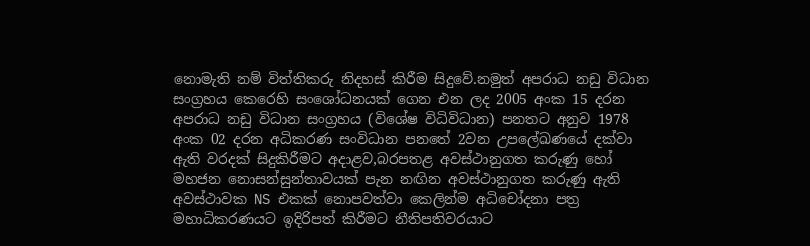නොමැති නම් විත්තිකරු නිදහස් කිරීම සිදුවේ.නමුත් අපරාධ නඩු විධාන සංග්‍රහය කෙරෙහි සංශෝධනයක් ගෙන එන ලද 2005 අංක 15 දරන අපරාධ නඩු විධාන සංග්‍රහය (විශේෂ විධිවිධාන) පනතට අනුව 1978 අංක 02 දරන අධිකරණ සංවිධාන පනතේ 2වන උපලේඛණයේ දක්වා ඇති වරදක් සිදුකිරීමට අදාළව,බරපතළ අවස්ථානුගත කරුණු හෝ මහජන නොසන්සුන්තාවයක් පැන නඟින අවස්ථානුගත කරුණු ඇති අවස්ථාවක NS එකක් නොපවත්වා කෙලින්ම අධිචෝදනා පත්‍ර මහාධිකරණයට ඉදිරිපත් කිරීමට නීතිපතිවරයාට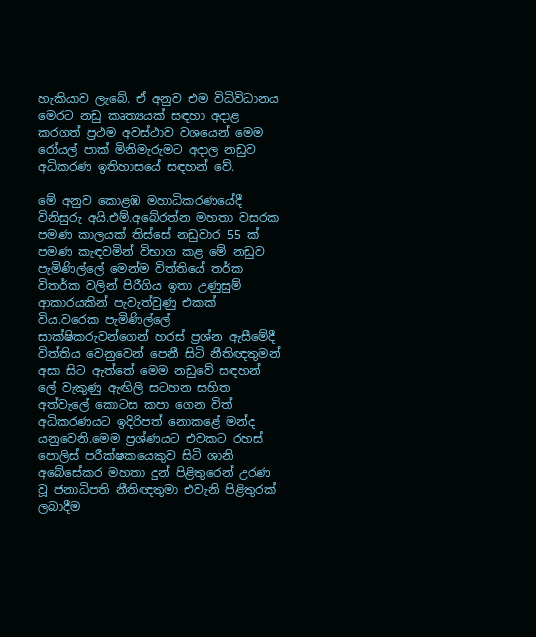හැකියාව ලැබේ. ඒ අනුව එම විධිවිධානය මෙරට නඩු කෘත්‍යයක් සඳහා අදාළ කරගත් ප්‍රථම අවස්ථාව වශයෙන් මෙම රෝයල් පාක් මිනිමැරුමට අදාල නඩුව අධිකරණ ඉතිහාසයේ සඳහන් වේ.

මේ අනුව කොළඹ මහාධිකරණයේදී විනිසුරු අයි.එම්.අබේරත්න මහතා වසරක පමණ කාලයක් තිස්සේ නඩුවාර 55 ක් පමණ කැඳවමින් විභාග කළ මේ නඩුව පැමිණිල්ලේ මෙන්ම විත්තියේ තර්ක විතර්ක වලින් පිරීගිය ඉතා උණුසුම් ආකාරයකින් පැවැත්වුණු එකක් විය.වරෙක පැමිණිල්ලේ සාක්ෂිකරුවන්ගෙන් හරස් ප්‍රශ්න ඇසීමේදී විත්තිය වෙනුවෙන් පෙනී සිටි නීතිඥතුමන් අසා සිට ඇත්තේ මෙම නඩුවේ සඳහන් ලේ වැකුණු ඇඟිලි සටහන සහිත අත්වැලේ කොටස කපා ගෙන විත් අධිකරණයට ඉදිරිපත් නොකළේ මන්ද යනුවෙනි.මෙම ප්‍රශ්ණයට එවකට රහස් පොලිස් පරීක්ෂකයෙකුව සිටි ශානි අබේසේකර මහතා දුන් පිළිතුරෙන් උරණ වූ ජනාධිපති නීතිඥතුමා එවැනි පිළිතුරක් ලබාදීම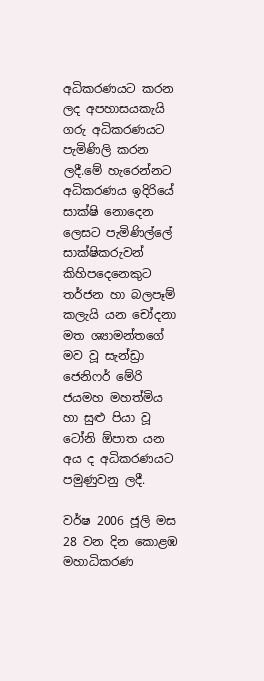අධිකරණයට කරන ලද අපහාසයකැයි ගරු අධිකරණයට පැමිණිලි කරන ලදී.මේ හැරෙන්නට අධිකරණය ඉදිරියේ සාක්ෂි නොදෙන ලෙසට පැමිණිල්ලේ සාක්ෂිකරුවන් කිහිපදෙනෙකුට තර්ජන හා බලපෑම් කලැයි යන චෝදනා මත ශ්‍යාමන්තගේ මව වූ සැන්ඩ්‍රා ජෙනිෆර් මේරි ජයමහ මහත්මිය හා සුළු පියා වූ ටෝනි ඕපාත යන අය ද අධිකරණයට පමුණුවනු ලදී.

වර්ෂ 2006 ජූලි මස 28 වන දින කොළඹ මහාධිකරණ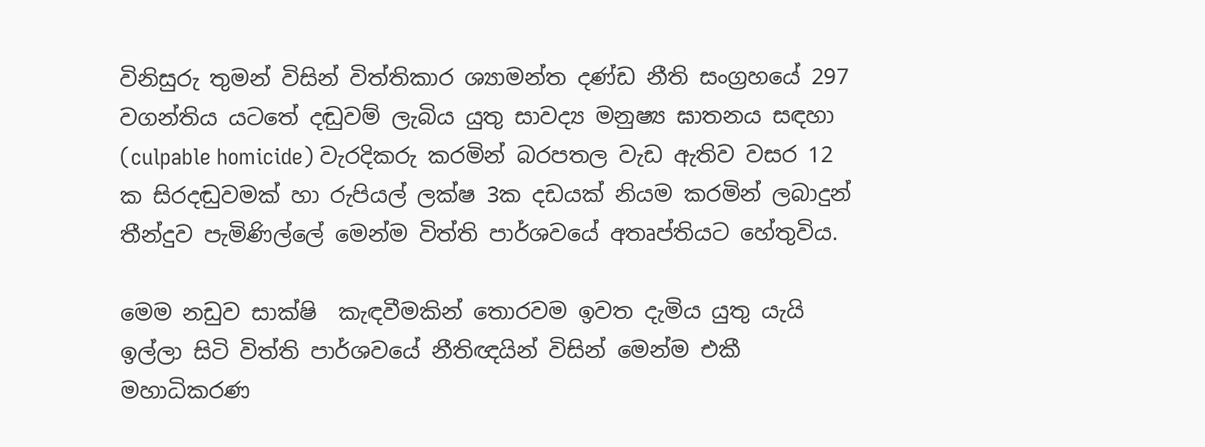විනිසුරු තුමන් විසින් විත්තිකාර ශ්‍යාමන්ත දණ්ඩ නීති සංග්‍රහයේ 297 වගන්තිය යටතේ දඬුවම් ලැබිය යුතු සාවද්‍ය මනුෂ්‍ය ඝාතනය සඳහා (culpable homicide) වැරදිකරු කරමින් බරපතල වැඩ ඇතිව වසර 12 ක සිරදඬුවමක් හා රුපියල් ලක්ෂ 3ක දඩයක් නියම කරමින් ලබාදුන් තීන්දුව පැමිණිල්ලේ මෙන්ම විත්ති පාර්ශවයේ අතෘප්තියට හේතුවිය.

මෙම නඩුව සාක්ෂි  කැඳවීමකින් තොරවම ඉවත දැමිය යුතු යැයි ඉල්ලා සිටි විත්ති පාර්ශවයේ නීතිඥයින් විසින් මෙන්ම එකී මහාධිකරණ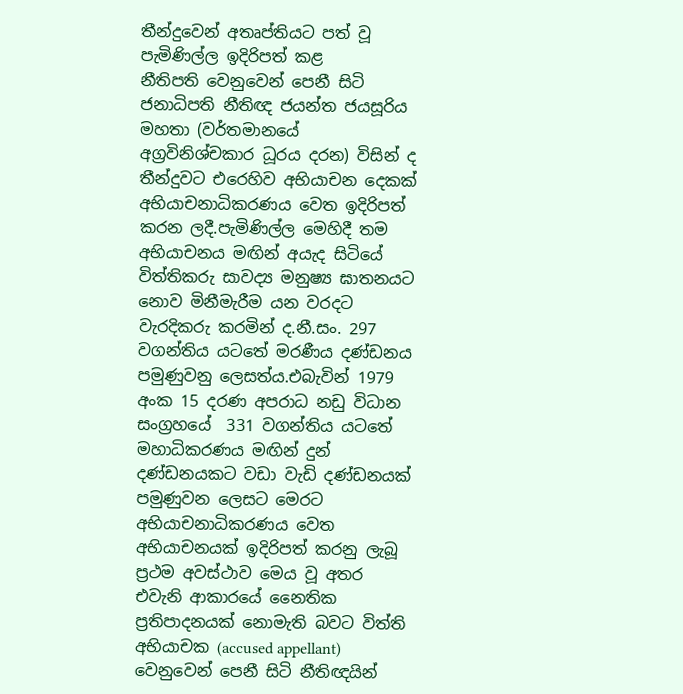තීන්දුවෙන් අතෘප්තියට පත් වූ පැමිණිල්ල ඉදිරිපත් කළ නීතිපති ‍වෙනුවෙන් පෙනී සිටි ජනාධිපති නීතිඥ ජයන්ත ජයසූරිය මහතා (වර්තමානයේ අග්‍රවිනිශ්චකාර ධූරය දරන) විසින් ද තීන්දුවට එරෙහිව අභියාචන දෙකක් අභියාචනාධිකරණය වෙත ඉදිරිපත් කරන ලදී.පැමිණිල්ල මෙහිදී තම අභියාචනය මඟින් අයැද සිටියේ විත්තිකරු සාවද්‍ය මනුෂ්‍ය ඝාතනයට නොව මිනීමැරීම යන වරදට වැරදිකරු කරමින් ද.නී.සං. 297 වගන්තිය යටතේ මරණීය දණ්ඩනය පමුණුවනු ලෙසත්ය.එබැවින් 1979 අංක 15 දරණ අපරාධ නඩු විධාන සංග්‍රහයේ  331 වගන්තිය යටතේ මහාධිකරණය මඟින් දුන් දණ්ඩනයකට වඩා වැඩි දණ්ඩනයක් පමුණුවන ලෙසට මෙරට අභියාචනාධිකරණය වෙත අභියාචනයක් ඉදිරිපත් කරනු ලැබූ ප්‍රථම අවස්ථාව මෙය වූ අතර එවැනි ආකාරයේ නෛතික ප්‍රතිපාදනයක් නොමැති බවට විත්ති අභියාචක (accused appellant) වෙනුවෙන් පෙනී සිටි නීතිඥයින්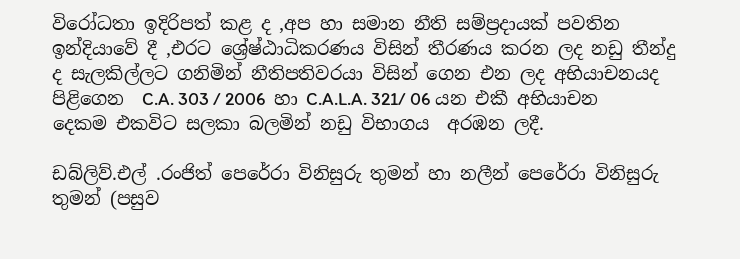විරෝධතා ඉදිරිපත් කළ ද ,අප හා සමාන නීති සම්ප්‍රදායක් පවතින ඉන්දියාවේ දී ,එරට ශ්‍රේෂ්ඨාධිකරණය විසින් තීරණය කරන ලද නඩු තීන්දු ද සැලකිල්ලට ගනිමින් නීතිපතිවරයා විසින් ගෙන එන ලද අභියාචනයද පිළිගෙන  C.A. 303 / 2006  හා C.A.L.A. 321/ 06 යන එකී අභියාචන  දෙකම එකවිට සලකා බලමින් නඩු විභාගය  අරඹන ලදී.

ඩබ්ලිව්.එල් .රංජිත් පෙරේරා විනිසුරු තුමන් හා නලීන් පෙරේරා විනිසුරු තුමන් (පසුව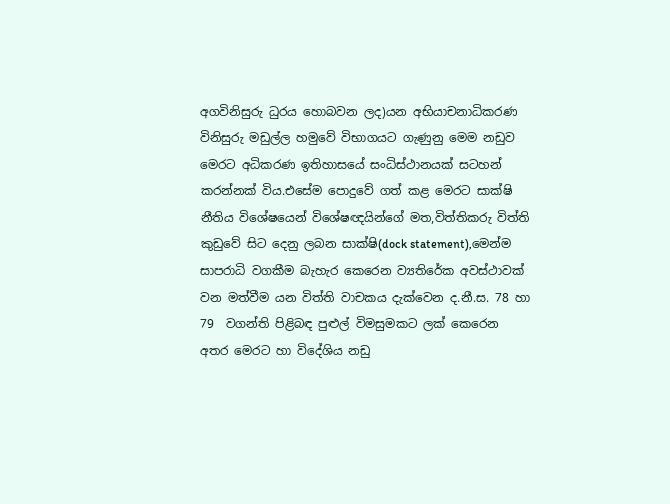අගවිනිසුරු ධුරය හොබවන ලද)යන අභියාචනාධිකරණ විනිසුරු මඩුල්ල හමුවේ විභාගයට ගැණුනු මෙම නඩුව මෙරට අධිකරණ ඉතිහාසයේ සංධිස්ථානයක් සටහන් කරන්නක් විය.එසේම පොදුවේ ගත් කළ මෙරට සාක්ෂි නීතිය විශේෂයෙන් විශේෂඥයින්ගේ මත,විත්තිකරු විත්ති කුඩුවේ සිට දෙනු ලබන සාක්ෂි(dock statement),මෙන්ම සාපරාධි වගකීම බැහැර කෙරෙන ව්‍යතිරේක අවස්ථාවක් වන මත්වීම යන විත්ති වාචකය දැක්වෙන ද.නී.ස. 78 හා 79  වගන්ති පිළිබඳ පුළුල් විමසුමකට ලක් කෙරෙන  අතර මෙරට හා විදේශිය නඩු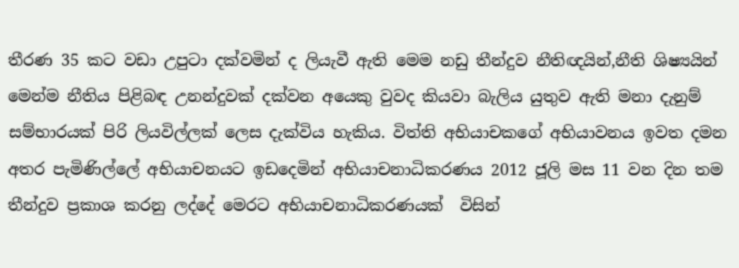තීරණ 35 කට වඩා උපුටා දක්වමින් ද ලියැවී ඇති මෙම නඩු තීන්දුව නීතිඥයින්,නීති ශිෂ්‍යයින් මෙන්ම නීතිය පිළිබඳ උනන්දුවක් දක්වන අයෙකු වුවද කියවා බැලිය යුතුව ඇති මනා දැනුම් සම්භාරයක් පිරි ලියවිල්ලක් ලෙස දැක්විය හැකිය. විත්ති අභියාචකගේ අභියාවනය ඉවත දමන අතර පැමිණිල්ලේ අභියාචනයට ඉඩදෙමින් අභියාචනාධිකරණය 2012 ජූලි මස 11 වන දින තම තීන්දුව ප්‍රකාශ කරනු ලද්දේ මෙරට අභියාචනාධිකරණයක්  විසින්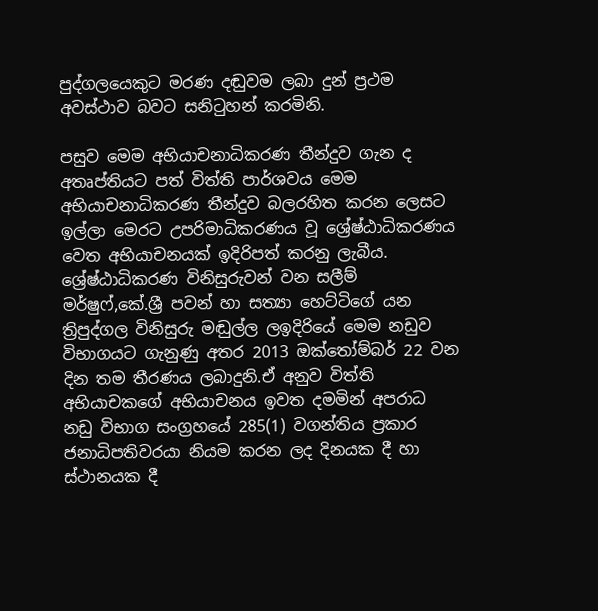පුද්ගලයෙකුට මරණ දඬුවම ලබා දුන් ප්‍රථම අවස්ථාව බවට සනිටුහන් කරමිනි.

පසුව මෙම අභියාචනාධිකරණ තීන්දුව ගැන ද අතෘප්තියට පත් විත්ති පාර්ශවය මෙම  අභියාචනාධිකරණ තීන්දුව බලරහිත කරන ලෙසට ඉල්ලා මෙරට උපරිමාධිකරණය වූ ශ්‍රේෂ්ඨාධිකරණය වෙත අභියාචනයක් ඉදිරිපත් කරනු ලැබීය. ශ්‍රේෂ්ඨාධිකරණ විනිසුරුවන් වන සලීම් මර්ෂුෆ්,කේ.ශ්‍රී පවන් හා සත්‍යා හෙට්ටිගේ යන ත්‍රිපුද්ගල විනිසුරු මඬුල්ල ලඉදිරියේ මෙම නඩුව විභාගයට ගැනුණු අතර 2013 ඔක්තෝම්බර් 22 වන දින තම තීරණය ලබාදුනි.ඒ අනුව විත්ති අභියාචකගේ අභියාචනය ඉවත දමමින් අපරාධ නඩු විභාග සංග්‍රහයේ 285(1) වගන්තිය ප්‍රකාර ජනාධිපතිවරයා නියම කරන ලද දිනයක දී හා ස්ථානයක දී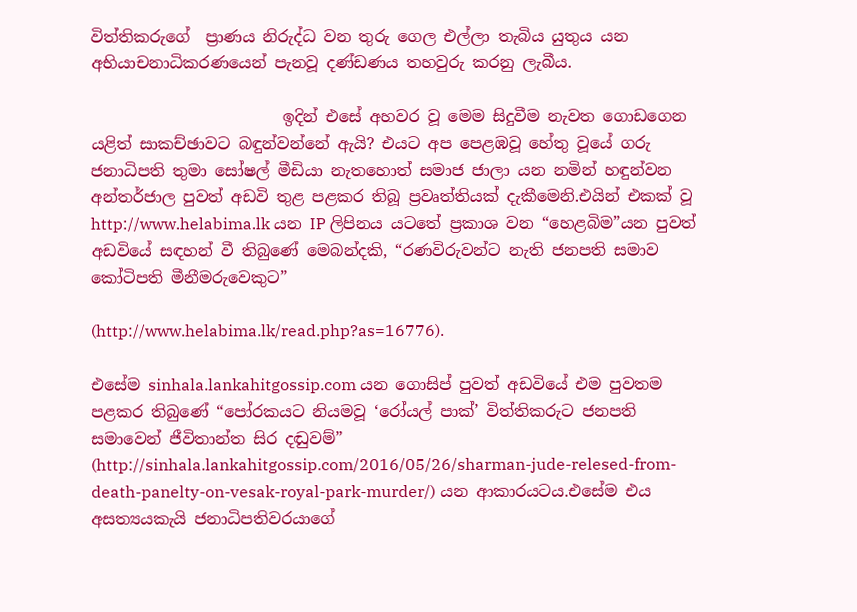විත්තිකරුගේ  ප්‍රාණය නිරුද්ධ වන තුරු ගෙල එල්ලා තැබිය යුතුය යන  අභියාචනාධිකරණයෙන් පැනවූ දණ්ඩණය තහවුරු කරනු ලැබීය.

                        ඉදින් එසේ අහවර වූ මෙම සිදුවීම නැවත ගොඩගෙන යළිත් සාකච්ඡාවට බඳුන්වන්නේ ඇයි? එයට අප පෙළඹවූ හේතු වූයේ ගරු ජනාධිපති තුමා සෝෂල් මීඩියා නැතහොත් සමාජ ජාලා යන නමින් හඳුන්වන අන්තර්ජාල පුවත් අඩවි තුළ පළකර තිබූ ප්‍රවෘත්තියක් දැකීමෙනි.එයින් එකක් වූ http://www.helabima.lk යන IP ලිපිනය යටතේ ප්‍රකාශ වන “හෙළබිම”යන පුවත් අඩවියේ සඳහන් වී තිබුණේ මෙබන්දකි, “රණවිරුවන්ට නැති ජනපති සමාව කෝටිපති මීනීමරුවෙකුට”

(http://www.helabima.lk/read.php?as=16776).

එසේම sinhala.lankahitgossip.com යන ගොසිප් පුවත් අඩවියේ එම පුවතම පළකර තිබුණේ “පෝරකයට නියමවූ ‘රෝයල් පාක්‌’ විත්තිකරුට ජනපති සමාවෙන් ජීවිතාන්ත සිර දඬුවම්” (http://sinhala.lankahitgossip.com/2016/05/26/sharman-jude-relesed-from-death-panelty-on-vesak-royal-park-murder/) යන ආකාරයටය.එසේම එය අසත්‍යයකැයි ජනාධිපතිවරයාගේ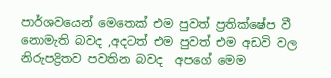පාර්ශවයෙන් මෙතෙක් එම පුවත් ප්‍රතික්ෂේප වී නොමැති බවද ,අදටත් එම පුවත් එම අඩවි වල නිරුපද්‍රිතව පවතින බවද  අපගේ මෙම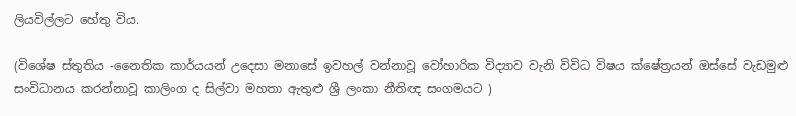ලියවිල්ලට හේතු විය.

(විශේෂ ස්තුතිය -නෛතික කාර්යයන් උදෙසා මනාසේ ඉවහල් වන්නාවූ වෝහාරික විද්‍යාව වැනි විවිධ විෂය ක්ෂේත්‍රයන් ඔස්සේ වැඩමුළු සංවිධානය කරන්නාවූ කාලිංග ද සිල්වා මහතා ඇතුළු ශ්‍රී ලංකා නීතිඥ සංගමයට )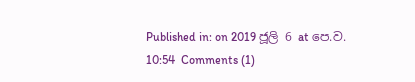Published in: on 2019 ජූලි 6 at පෙ.ව. 10:54  Comments (1)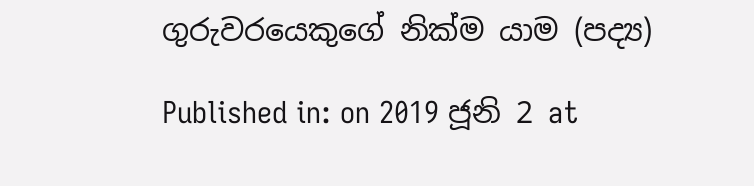ගුරුවරයෙකුගේ නික්ම යාම (පද්‍ය)

Published in: on 2019 ජූනි 2 at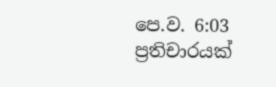පෙ.ව. 6:03  ප්‍රතිචාරයක්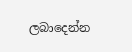ලබාදෙන්න